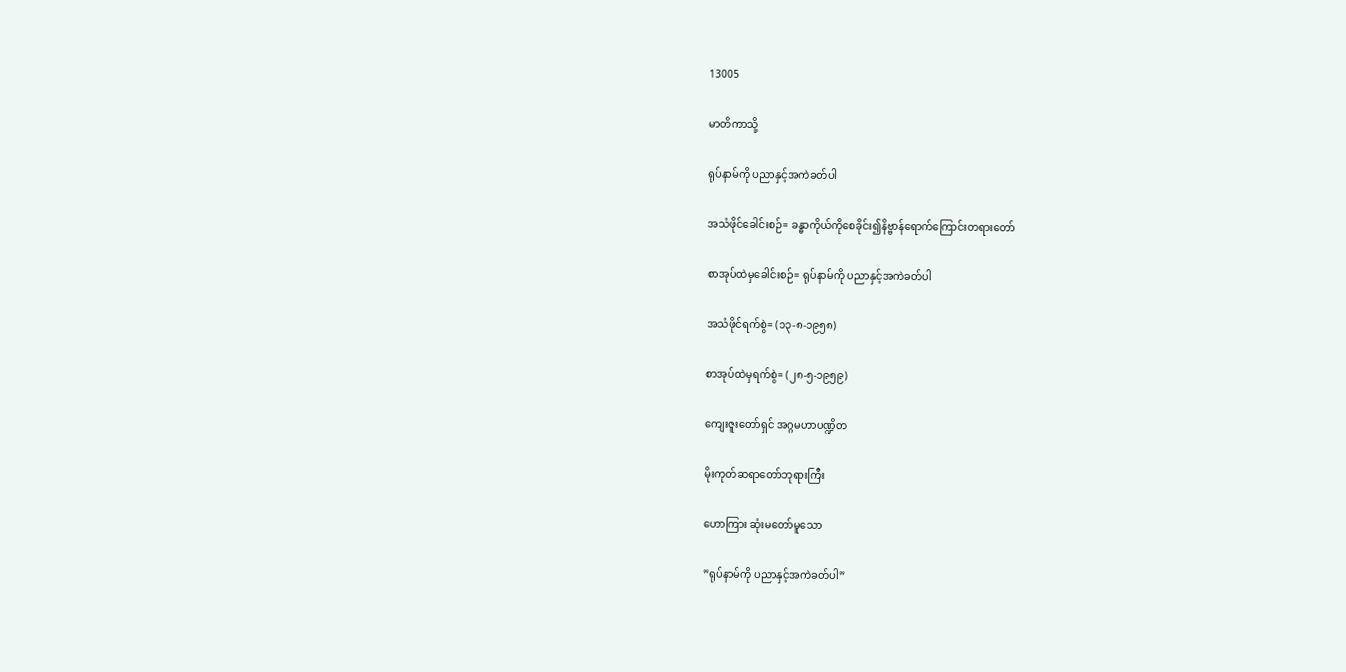13005

မာတိကာသို့

ရုပ်နာမ်ကို ပညာနှင့်အကဲခတ်ပါ

အသံဖိုင်ခေါင်းစဉ်= ခန္ဓာကိုယ်ကိုစေခိုင်း၍နိဗ္ဗာန်ရောက်ကြောင်းတရားတော်

စာအုပ်ထဲမှခေါင်းစဉ်= ရုပ်နာမ်ကို ပညာနှင့်အကဲခတ်ပါ

အသံဖိုင်ရက်စွဲ= (၁၃-၈-၁၉၅၈)

စာအုပ်ထဲမှရက်စွဲ= (၂၈-၅-၁၉၅၉)

ကျေးဇူးတော်ရှင် အဂ္ဂမဟာပဏ္ဍိတ

မိုးကုတ်ဆရာတော်ဘုရားကြီး

ဟောကြား ဆုံးမတော်မူသော

”ရုပ်နာမ်ကို ပညာနှင့်အကဲခတ်ပါ”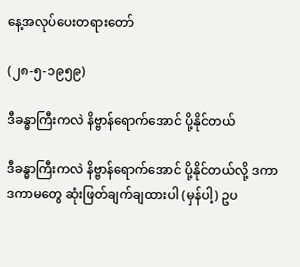နေ့အလုပ်ပေးတရားတော်

(၂၈-၅-၁၉၅၉)

ဒီခန္ဓာကြီးကလဲ နိဗ္ဗာန်ရောက်အောင် ပို့နိုင်တယ်

ဒီခန္ဓာကြီးကလဲ နိဗ္ဗာန်ရောက်အောင် ပို့နိုင်တယ်လို့ ဒကာ ဒကာမတွေ ဆုံးဖြတ်ချက်ချထားပါ (မှန်ပါ့) ဥပ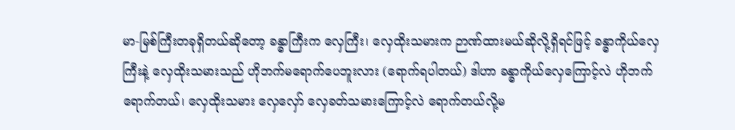မာ-မြစ်ကြီးတခုရှိတယ်ဆိုတော့ ခန္ဓာကြီးက လှေကြီး၊ လှေထိုးသမားက ဉာဏ်ထားမယ်ဆိုလို့ရှိရင်ဖြင့် ခန္ဓာကိုယ်လှေကြီးနဲ့ လှေထိုးသမားသည် ဟိုဘက်မရောက်ပေဘူးလား (ရောက်ရပါတယ်) ဒါဟာ ခန္ဓာကိုယ်လှေကြောင့်လဲ ဟိုဘက် ရောက်တယ်၊ လှေထိုးသမား လှေလှော် လှေခတ်သမားကြောင့်လဲ ရောက်တယ်လို့မ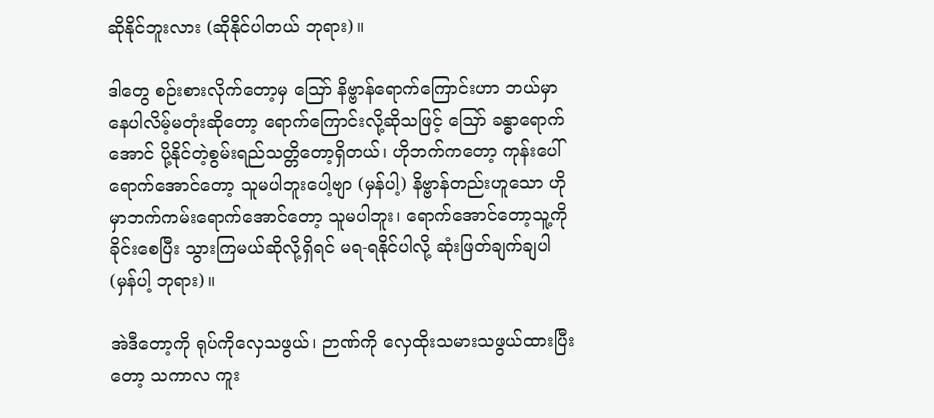ဆိုနိုင်ဘူးလား (ဆိုနိုင်ပါတယ် ဘုရား)။

ဒါတွေ စဉ်းစားလိုက်တော့မှ ဪ နိဗ္ဗာန်ရောက်ကြောင်းဟာ ဘယ်မှာနေပါလိမ့်မတုံးဆိုတော့ ရောက်ကြောင်းလို့ဆိုသဖြင့် ဪ ခန္ဓာရောက်အောင် ပို့နိုင်တဲ့စွမ်းရည်သတ္တိတော့ရှိတယ်၊ ဟိုဘက်ကတော့ ကုန်းပေါ်ရောက်အောင်တော့ သူမပါဘူးပေါ့ဗျာ (မှန်ပါ့) နိဗ္ဗာန်တည်းဟူသော ဟိုမှာဘက်ကမ်းရောက်အောင်တော့ သူမပါဘူး၊ ရောက်အောင်တော့သူ့ကိုခိုင်းစေပြီး သွားကြမယ်ဆိုလို့ရှိရင် မရ-ရနိုင်ပါလို့ ဆုံးဖြတ်ချက်ချပါ (မှန်ပါ့ ဘုရား)။

အဲဒီတော့ကို ရုပ်ကိုလှေသဖွယ်၊ ဉာဏ်ကို လှေထိုးသမားသဖွယ်ထားပြီးတော့ သကာလ ကူး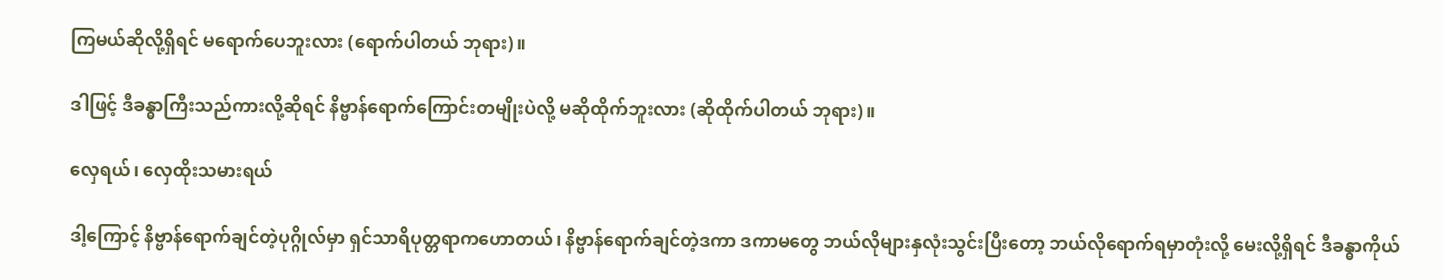ကြမယ်ဆိုလို့ရှိရင် မရောက်ပေဘူးလား (ရောက်ပါတယ် ဘုရား)။

ဒါဖြင့် ဒီခန္ဓာကြီးသည်ကားလို့ဆိုရင် နိဗ္ဗာန်ရောက်ကြောင်းတမျိုးပဲလို့ မဆိုထိုက်ဘူးလား (ဆိုထိုက်ပါတယ် ဘုရား)။

လှေရယ်၊ လှေထိုးသမားရယ်

ဒါ့ကြောင့် နိဗ္ဗာန်ရောက်ချင်တဲ့ပုဂ္ဂိုလ်မှာ ရှင်သာရိပုတ္တရာကဟောတယ်၊ နိဗ္ဗာန်ရောက်ချင်တဲ့ဒကာ ဒကာမတွေ ဘယ်လိုများနှလုံးသွင်းပြီးတော့ ဘယ်လိုရောက်ရမှာတုံးလို့ မေးလို့ရှိရင် ဒီခန္ဓာကိုယ်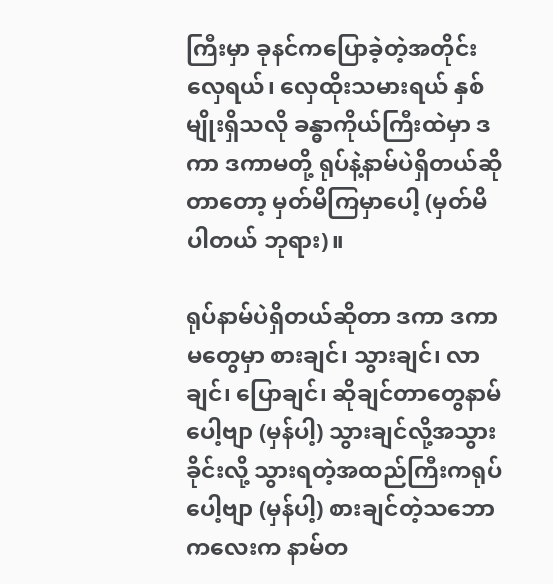ကြီးမှာ ခုနင်ကပြောခဲ့တဲ့အတိုင်း လှေရယ်၊ လှေထိုးသမားရယ် နှစ်မျိုးရှိသလို ခန္ဓာကိုယ်ကြီးထဲမှာ ဒကာ ဒကာမတို့ ရုပ်နဲ့နာမ်ပဲရှိတယ်ဆိုတာတော့ မှတ်မိကြမှာပေါ့ (မှတ်မိပါတယ် ဘုရား)။

ရုပ်နာမ်ပဲရှိတယ်ဆိုတာ ဒကာ ဒကာမတွေမှာ စားချင်၊ သွားချင်၊ လာချင်၊ ပြောချင်၊ ဆိုချင်တာတွေနာမ်ပေါ့ဗျာ (မှန်ပါ့) သွားချင်လို့အသွားခိုင်းလို့ သွားရတဲ့အထည်ကြီးကရုပ်ပေါ့ဗျာ (မှန်ပါ့) စားချင်တဲ့သဘောကလေးက နာမ်တ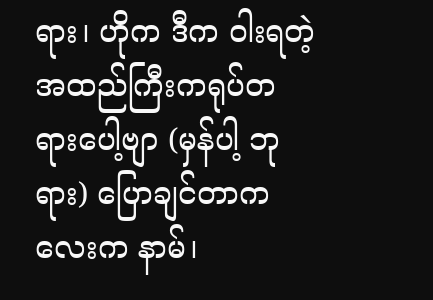ရား၊ ဟိုက ဒီက ဝါးရတဲ့အထည်ကြီးကရုပ်တရားပေါ့ဗျာ (မှန်ပါ့ ဘုရား) ပြောချင်တာကလေးက နာမ်၊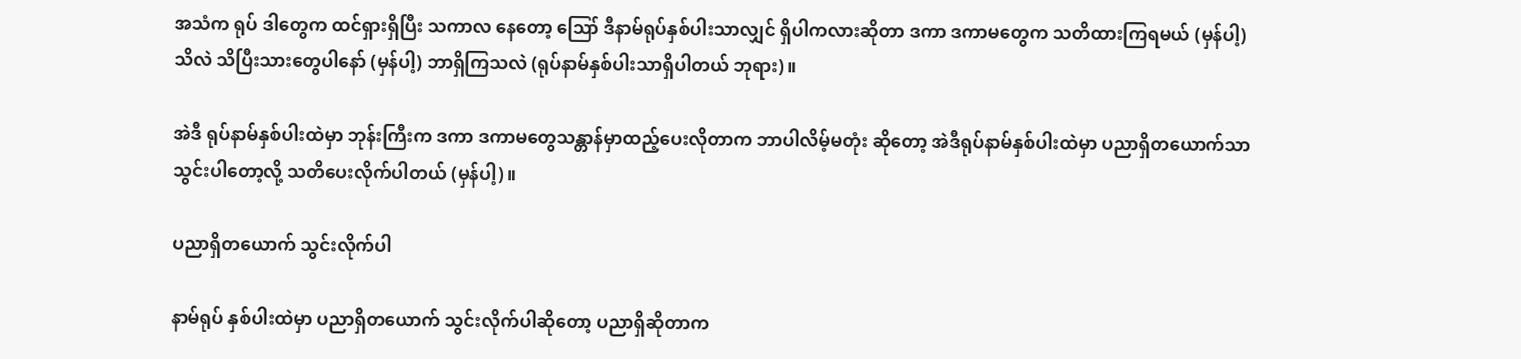အသံက ရုပ် ဒါတွေက ထင်ရှားရှိပြီး သကာလ နေတော့ ဪ ဒီနာမ်ရုပ်နှစ်ပါးသာလျှင် ရှိပါကလားဆိုတာ ဒကာ ဒကာမတွေက သတိထားကြရမယ် (မှန်ပါ့) သိလဲ သိပြီးသားတွေပါနော် (မှန်ပါ့) ဘာရှိကြသလဲ (ရုပ်နာမ်နှစ်ပါးသာရှိပါတယ် ဘုရား)။

အဲဒီ ရုပ်နာမ်နှစ်ပါးထဲမှာ ဘုန်းကြီးက ဒကာ ဒကာမတွေသန္တာန်မှာထည့်ပေးလိုတာက ဘာပါလိမ့်မတုံး ဆိုတော့ အဲဒီရုပ်နာမ်နှစ်ပါးထဲမှာ ပညာရှိတယောက်သာ သွင်းပါတော့လို့ သတိပေးလိုက်ပါတယ် (မှန်ပါ့)။

ပညာရှိတယောက် သွင်းလိုက်ပါ

နာမ်ရုပ် နှစ်ပါးထဲမှာ ပညာရှိတယောက် သွင်းလိုက်ပါဆိုတော့ ပညာရှိဆိုတာက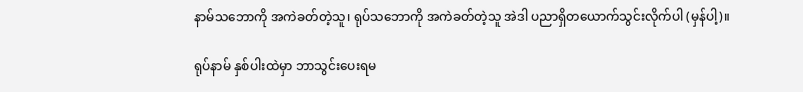နာမ်သဘောကို အကဲခတ်တဲ့သူ၊ ရုပ်သဘောကို အကဲခတ်တဲ့သူ အဲဒါ ပညာရှိတယောက်သွင်းလိုက်ပါ (မှန်ပါ့)။

ရုပ်နာမ် နှစ်ပါးထဲမှာ ဘာသွင်းပေးရမ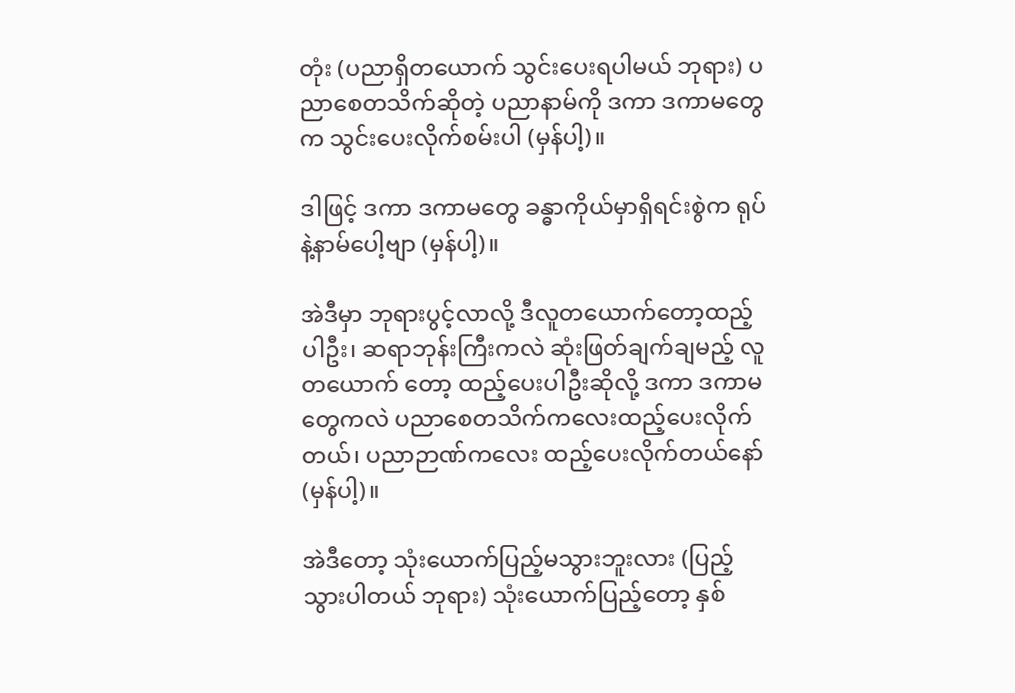တုံး (ပညာရှိတယောက် သွင်းပေးရပါမယ် ဘုရား) ပညာစေတသိက်ဆိုတဲ့ ပညာနာမ်ကို ဒကာ ဒကာမတွေက သွင်းပေးလိုက်စမ်းပါ (မှန်ပါ့)။

ဒါဖြင့် ဒကာ ဒကာမတွေ ခန္ဓာကိုယ်မှာရှိရင်းစွဲက ရုပ်နဲ့နာမ်ပေါ့ဗျာ (မှန်ပါ့)။

အဲဒီမှာ ဘုရားပွင့်လာလို့ ဒီလူတယောက်တော့ထည့်ပါဦး၊ ဆရာဘုန်းကြီးကလဲ ဆုံးဖြတ်ချက်ချမည့် လူတယောက် တော့ ထည့်ပေးပါဦးဆိုလို့ ဒကာ ဒကာမတွေကလဲ ပညာစေတသိက်ကလေးထည့်ပေးလိုက်တယ်၊ ပညာဉာဏ်ကလေး ထည့်ပေးလိုက်တယ်နော် (မှန်ပါ့)။

အဲဒီတော့ သုံးယောက်ပြည့်မသွားဘူးလား (ပြည့်သွားပါတယ် ဘုရား) သုံးယောက်ပြည့်တော့ နှစ်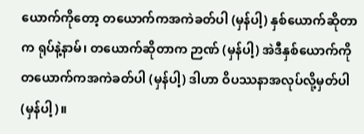ယောက်ကိုတော့ တယောက်ကအကဲခတ်ပါ (မှန်ပါ့) နှစ်ယောက်ဆိုတာက ရုပ်နဲ့နာမ်၊ တယောက်ဆိုတာက ဉာဏ် (မှန်ပါ့) အဲဒီနှစ်ယောက်ကို တယောက်ကအကဲခတ်ပါ (မှန်ပါ့) ဒါဟာ ဝိပဿနာအလုပ်လို့မှတ်ပါ (မှန်ပါ့)။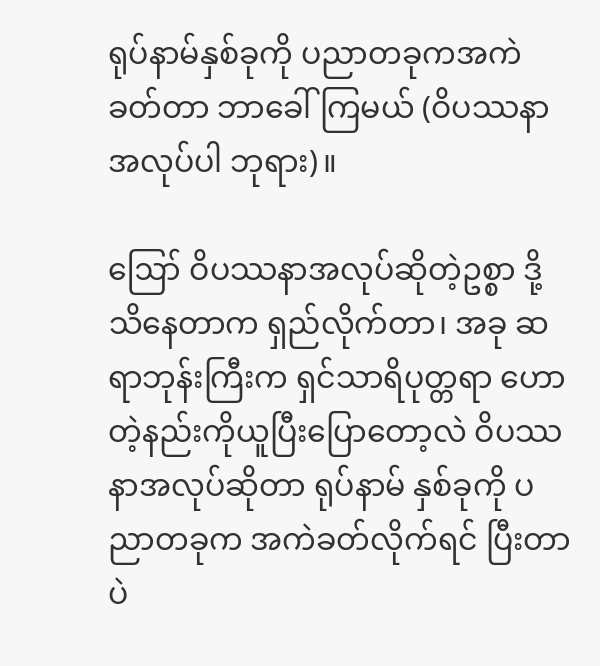ရုပ်နာမ်နှစ်ခုကို ပညာတခုကအကဲခတ်တာ ဘာခေါ်ကြမယ် (ဝိပဿနာအလုပ်ပါ ဘုရား)။

ဪ ဝိပဿနာအလုပ်ဆိုတဲ့ဥစ္စာ ဒို့သိနေတာက ရှည်လိုက်တာ၊ အခု ဆရာဘုန်းကြီးက ရှင်သာရိပုတ္တရာ ဟောတဲ့နည်းကိုယူပြီးပြောတော့လဲ ဝိပဿနာအလုပ်ဆိုတာ ရုပ်နာမ် နှစ်ခုကို ပညာတခုက အကဲခတ်လိုက်ရင် ပြီးတာပဲ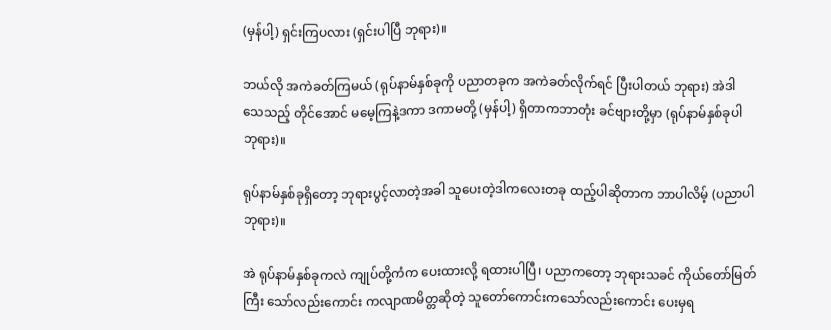(မှန်ပါ့) ရှင်းကြပလား (ရှင်းပါပြီ ဘုရား)။

ဘယ်လို အကဲခတ်ကြမယ် (ရုပ်နာမ်နှစ်ခုကို ပညာတခုက အကဲခတ်လိုက်ရင် ပြီးပါတယ် ဘုရား) အဲဒါ သေသည့် တိုင်အောင် မမေ့ကြနဲ့ဒကာ ဒကာမတို့ (မှန်ပါ့) ရှိတာကဘာတုံး ခင်ဗျားတို့မှာ (ရုပ်နာမ်နှစ်ခုပါ ဘုရား)။

ရုပ်နာမ်နှစ်ခုရှိတော့ ဘုရားပွင့်လာတဲ့အခါ သူပေးတဲ့ဒါကလေးတခု ထည့်ပါဆိုတာက ဘာပါလိမ့် (ပညာပါ ဘုရား)။

အဲ ရုပ်နာမ်နှစ်ခုကလဲ ကျုပ်တို့ကံက ပေးထားလို့ ရထားပါပြီ၊ ပညာကတော့ ဘုရားသခင် ကိုယ်တော်မြတ်ကြီး သော်လည်းကောင်း ကလျာဏမိတ္တဆိုတဲ့ သူတော်ကောင်းကသော်လည်းကောင်း ပေးမှရ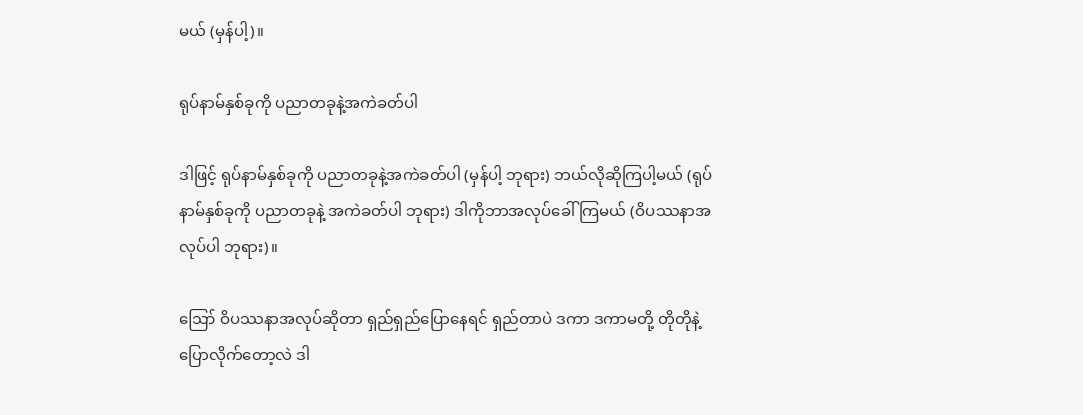မယ် (မှန်ပါ့)။

ရုပ်နာမ်နှစ်ခုကို ပညာတခုနဲ့အကဲခတ်ပါ

ဒါဖြင့် ရုပ်နာမ်နှစ်ခုကို ပညာတခုနဲ့အကဲခတ်ပါ (မှန်ပါ့ ဘုရား) ဘယ်လိုဆိုကြပါ့မယ် (ရုပ်နာမ်နှစ်ခုကို ပညာတခုနဲ့ အကဲခတ်ပါ ဘုရား) ဒါကိုဘာအလုပ်ခေါ်ကြမယ် (ဝိပဿနာအလုပ်ပါ ဘုရား)။

ဪ ဝိပဿနာအလုပ်ဆိုတာ ရှည်ရှည်ပြောနေရင် ရှည်တာပဲ ဒကာ ဒကာမတို့ တိုတိုနဲ့ပြောလိုက်တော့လဲ ဒါ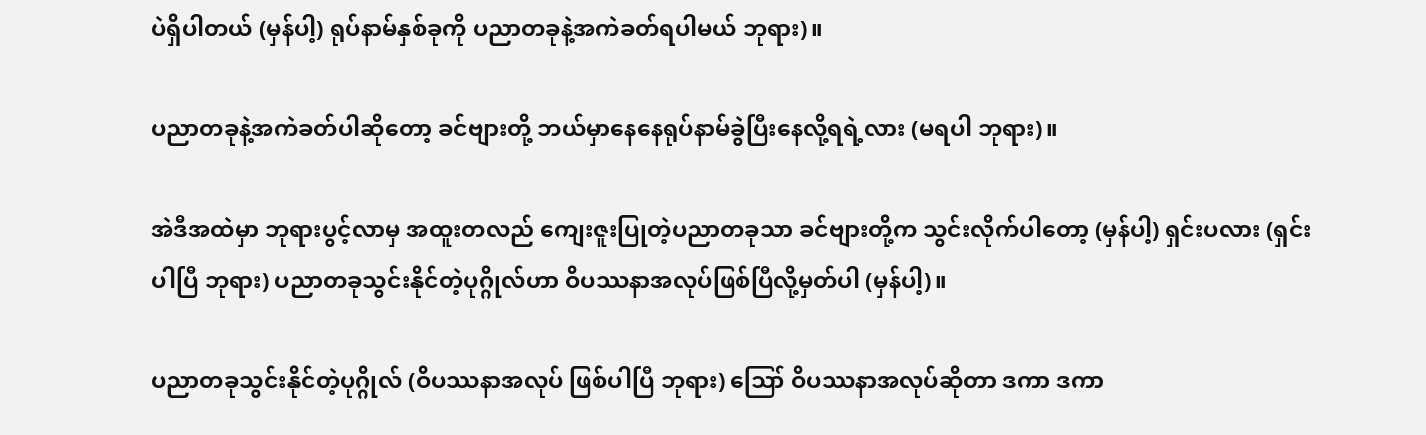ပဲရှိပါတယ် (မှန်ပါ့) ရုပ်နာမ်နှစ်ခုကို ပညာတခုနဲ့အကဲခတ်ရပါမယ် ဘုရား)။

ပညာတခုနဲ့အကဲခတ်ပါဆိုတော့ ခင်ဗျားတို့ ဘယ်မှာနေနေရုပ်နာမ်ခွဲပြီးနေလို့ရရဲ့လား (မရပါ ဘုရား)။

အဲဒီအထဲမှာ ဘုရားပွင့်လာမှ အထူးတလည် ကျေးဇူးပြုတဲ့ပညာတခုသာ ခင်ဗျားတို့က သွင်းလိုက်ပါတော့ (မှန်ပါ့) ရှင်းပလား (ရှင်းပါပြီ ဘုရား) ပညာတခုသွင်းနိုင်တဲ့ပုဂ္ဂိုလ်ဟာ ဝိပဿနာအလုပ်ဖြစ်ပြီလို့မှတ်ပါ (မှန်ပါ့)။

ပညာတခုသွင်းနိုင်တဲ့ပုဂ္ဂိုလ် (ဝိပဿနာအလုပ် ဖြစ်ပါပြီ ဘုရား) ဪ ဝိပဿနာအလုပ်ဆိုတာ ဒကာ ဒကာ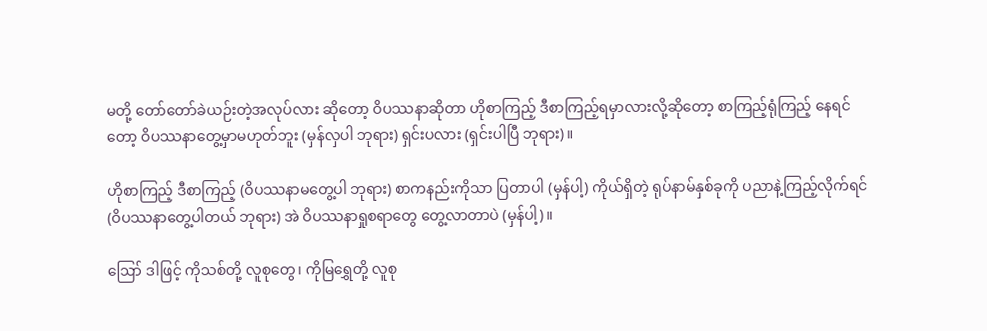မတို့ တော်တော်ခဲယဉ်းတဲ့အလုပ်လား ဆိုတော့ ဝိပဿနာဆိုတာ ဟိုစာကြည့် ဒီစာကြည့်ရမှာလားလို့ဆိုတော့ စာကြည့်ရုံကြည့် နေရင်တော့ ဝိပဿနာတွေ့မှာမဟုတ်ဘူး (မှန်လှပါ ဘုရား) ရှင်းပလား (ရှင်းပါပြီ ဘုရား)။

ဟိုစာကြည့် ဒီစာကြည့် (ဝိပဿနာမတွေ့ပါ ဘုရား) စာကနည်းကိုသာ ပြတာပါ (မှန်ပါ့) ကိုယ်ရှိတဲ့ ရုပ်နာမ်နှစ်ခုကို ပညာနဲ့ကြည့်လိုက်ရင် (ဝိပဿနာတွေ့ပါတယ် ဘုရား) အဲ ဝိပဿနာရှုစရာတွေ တွေ့လာတာပဲ (မှန်ပါ့)။

ဪ ဒါဖြင့် ကိုသစ်တို့ လူစုတွေ၊ ကိုမြရွှေတို့ လူစု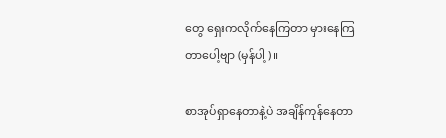တွေ ရှေးကလိုက်နေကြတာ မှားနေကြတာပေါ့ဗျာ (မှန်ပါ့)။

စာအုပ်ရှာနေတာနဲ့ပဲ အချိန်ကုန်နေတာ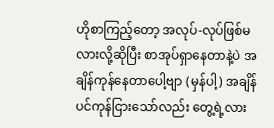ဟိုစာကြည့်တော့ အလုပ်-လုပ်ဖြစ်မလားလို့ဆိုပြီး စာအုပ်ရှာနေတာနဲ့ပဲ အချိန်ကုန်နေတာပေါ့ဗျာ (မှန်ပါ့) အချိန်ပင်ကုန်ငြားသော်လည်း တွေ့ရဲ့လား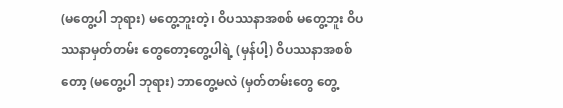(မတွေ့ပါ ဘုရား) မတွေ့ဘူးတဲ့၊ ဝိပဿနာအစစ် မတွေ့ဘူး ဝိပဿနာမှတ်တမ်း တွေတော့တွေ့ပါရဲ့ (မှန်ပါ့) ဝိပဿနာအစစ်တော့ (မတွေ့ပါ ဘုရား) ဘာတွေ့မလဲ (မှတ်တမ်းတွေ တွေ့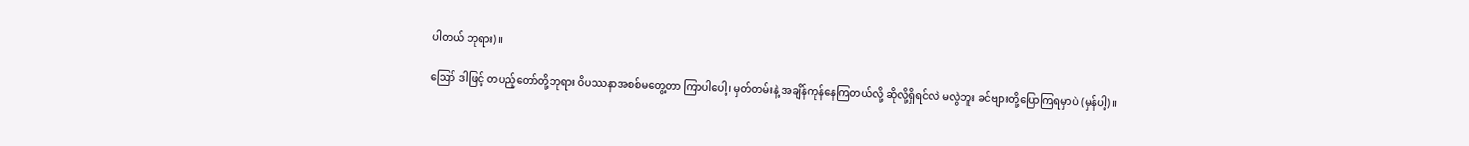ပါတယ် ဘုရား)။

ဪ ဒါဖြင့် တပည့်တော်တို့ဘုရား ဝိပဿနာအစစ်မတွေ့တာ ကြာပါပေါ့၊ မှတ်တမ်းနဲ့ အချိန်ကုန်နေကြတယ်လို့ ဆိုလို့ရှိရင်လဲ မလွဲဘူး ခင်ဗျားတို့ပြောကြရမှာပဲ (မှန်ပါ့)။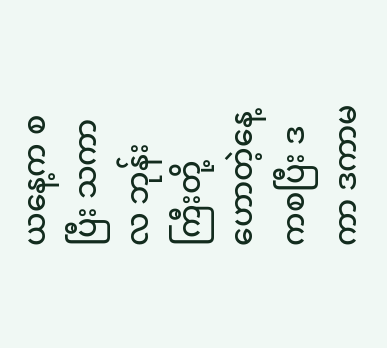ယနေ့က စပြီး သကာလ ဘုန်းကြီးတို့ဟောတဲ့နေ့ကစပြီး ဒကာ ဒကာမ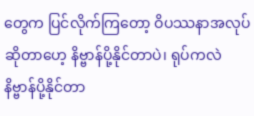တွေက ပြင်လိုက်ကြတော့ ဝိပဿနာအလုပ်ဆိုတာဟေ့ နိဗ္ဗာန်ပို့နိုင်တာပဲ၊ ရုပ်ကလဲနိဗ္ဗာန်ပို့နိုင်တာ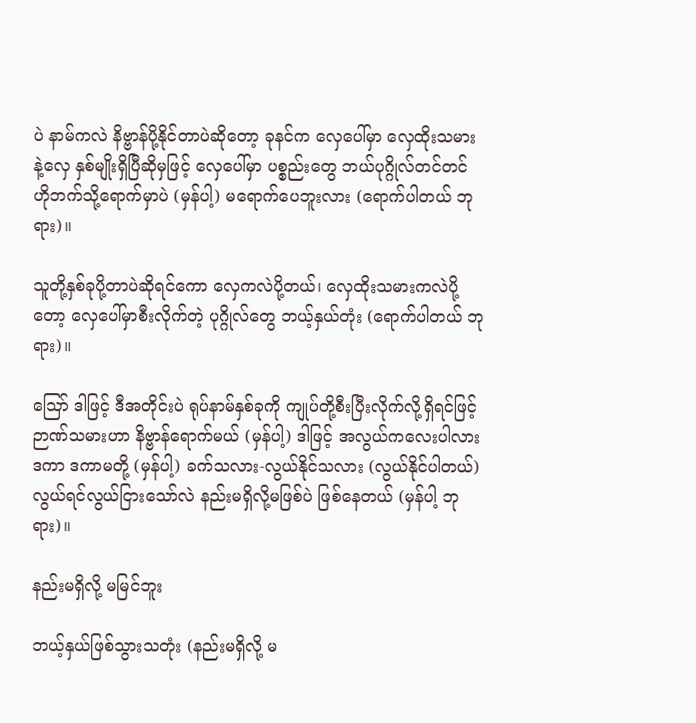ပဲ နာမ်ကလဲ နိဗ္ဗာန်ပို့နိုင်တာပဲဆိုတော့ ခုနင်က လှေပေါ်မှာ လှေထိုးသမားနဲ့လှေ နှစ်မျိုးရှိပြီဆိုမှဖြင့် လှေပေါ်မှာ ပစ္စည်းတွေ ဘယ်ပုဂ္ဂိုလ်တင်တင် ဟိုဘက်သို့ရောက်မှာပဲ (မှန်ပါ့) မရောက်ပေဘူးလား (ရောက်ပါတယ် ဘုရား)။

သူတို့နှစ်ခုပို့တာပဲဆိုရင်ကော လှေကလဲပို့တယ်၊ လှေထိုးသမားကလဲပို့တော့ လှေပေါ်မှာစီးလိုက်တဲ့ ပုဂ္ဂိုလ်တွေ ဘယ့်နှယ်တုံး (ရောက်ပါတယ် ဘုရား)။

ဪ ဒါဖြင့် ဒီအတိုင်းပဲ ရုပ်နာမ်နှစ်ခုကို ကျုပ်တို့စီးပြီးလိုက်လို့ရှိရင်ဖြင့် ဉာဏ်သမားဟာ နိဗ္ဗာန်ရောက်မယ် (မှန်ပါ့) ဒါဖြင့် အလွယ်ကလေးပါလား ဒကာ ဒကာမတို့ (မှန်ပါ့) ခက်သလား-လွယ်နိုင်သလား (လွယ်နိုင်ပါတယ်) လွယ်ရင်လွယ်ငြားသော်လဲ နည်းမရှိလို့မဖြစ်ပဲ ဖြစ်နေတယ် (မှန်ပါ့ ဘုရား)။

နည်းမရှိလို့ မမြင်ဘူး

ဘယ့်နှယ်ဖြစ်သွားသတုံး (နည်းမရှိလို့ မ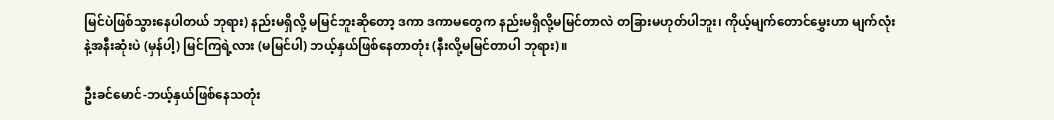မြင်ပဲဖြစ်သွားနေပါတယ် ဘုရား) နည်းမရှိလို့ မမြင်ဘူးဆိုတော့ ဒကာ ဒကာမတွေက နည်းမရှိလို့မမြင်တာလဲ တခြားမဟုတ်ပါဘူး၊ ကိုယ့်မျက်တောင်မွှေးဟာ မျက်လုံးနဲ့အနီးဆုံးပဲ (မှန်ပါ့) မြင်ကြရဲ့လား (မမြင်ပါ) ဘယ့်နှယ်ဖြစ်နေတာတုံး (နီးလို့မမြင်တာပါ ဘုရား)။

ဦးခင်မောင်-ဘယ့်နှယ်ဖြစ်နေသတုံး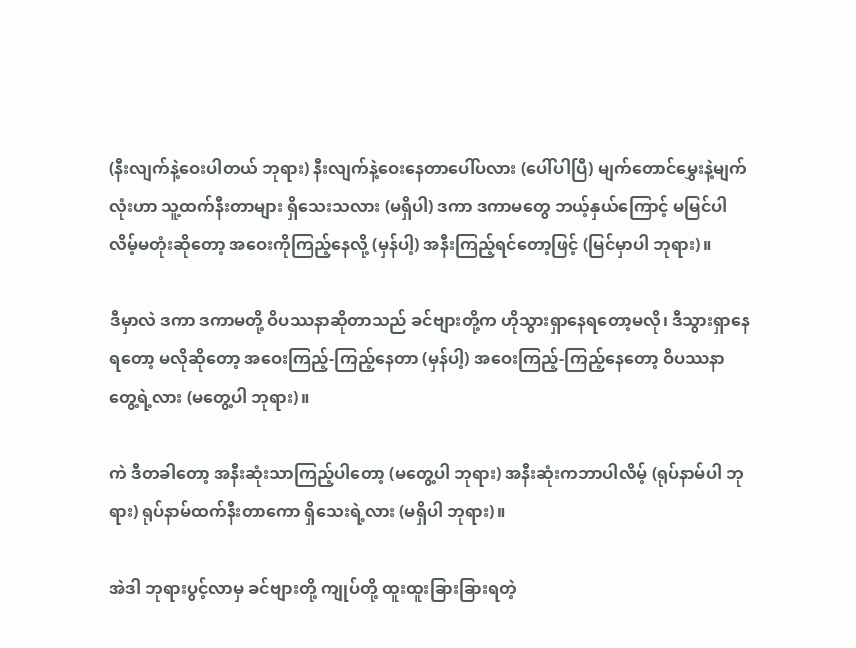(နီးလျက်နဲ့ဝေးပါတယ် ဘုရား) နီးလျက်နဲ့ဝေးနေတာပေါ်ပလား (ပေါ်ပါပြီ) မျက်တောင်မွှေးနဲ့မျက်လုံးဟာ သူ့ထက်နီးတာများ ရှိသေးသလား (မရှိပါ) ဒကာ ဒကာမတွေ ဘယ့်နှယ်ကြောင့် မမြင်ပါလိမ့်မတုံးဆိုတော့ အဝေးကိုကြည့်နေလို့ (မှန်ပါ့) အနီးကြည့်ရင်တော့ဖြင့် (မြင်မှာပါ ဘုရား)။

ဒီမှာလဲ ဒကာ ဒကာမတို့ ဝိပဿနာဆိုတာသည် ခင်ဗျားတို့က ဟိုသွားရှာနေရတော့မလို၊ ဒီသွားရှာနေရတော့ မလိုဆိုတော့ အဝေးကြည့်-ကြည့်နေတာ (မှန်ပါ့) အဝေးကြည့်-ကြည့်နေတော့ ဝိပဿနာတွေ့ရဲ့လား (မတွေ့ပါ ဘုရား)။

ကဲ ဒီတခါတော့ အနီးဆုံးသာကြည့်ပါတော့ (မတွေ့ပါ ဘုရား) အနီးဆုံးကဘာပါလိမ့် (ရုပ်နာမ်ပါ ဘုရား) ရုပ်နာမ်ထက်နီးတာကော ရှိသေးရဲ့လား (မရှိပါ ဘုရား)။

အဲဒါ ဘုရားပွင့်လာမှ ခင်ဗျားတို့ ကျုပ်တို့ ထူးထူးခြားခြားရတဲ့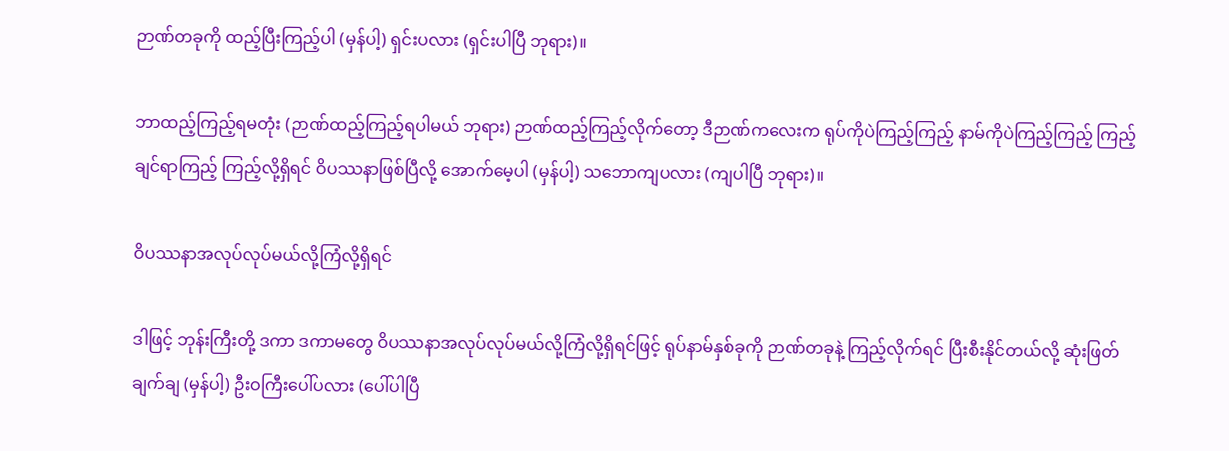ဉာဏ်တခုကို ထည့်ပြီးကြည့်ပါ (မှန်ပါ့) ရှင်းပလား (ရှင်းပါပြီ ဘုရား)။

ဘာထည့်ကြည့်ရမတုံး (ဉာဏ်ထည့်ကြည့်ရပါမယ် ဘုရား) ဉာဏ်ထည့်ကြည့်လိုက်တော့ ဒီဉာဏ်ကလေးက ရုပ်ကိုပဲကြည့်ကြည့် နာမ်ကိုပဲကြည့်ကြည့် ကြည့်ချင်ရာကြည့် ကြည့်လို့ရှိရင် ဝိပဿနာဖြစ်ပြီလို့ အောက်မေ့ပါ (မှန်ပါ့) သဘောကျပလား (ကျပါပြီ ဘုရား)။

ဝိပဿနာအလုပ်လုပ်မယ်လို့ကြံလို့ရှိရင်

ဒါဖြင့် ဘုန်းကြီးတို့ ဒကာ ဒကာမတွေ ဝိပဿနာအလုပ်လုပ်မယ်လို့ကြံလို့ရှိရင်ဖြင့် ရုပ်နာမ်နှစ်ခုကို ဉာဏ်တခုနဲ့ ကြည့်လိုက်ရင် ပြီးစီးနိုင်တယ်လို့ ဆုံးဖြတ်ချက်ချ (မှန်ပါ့) ဦးဝကြီးပေါ်ပလား (ပေါ်ပါပြီ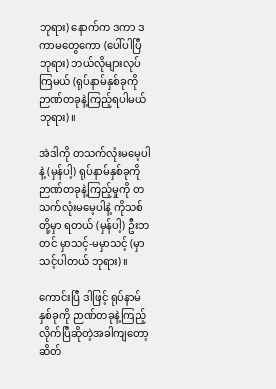ဘုရား) နောက်က ဒကာ ဒကာမတွေကော (ပေါ်ပါပြီ ဘုရား) ဘယ်လိုများလုပ်ကြမယ် (ရုပ်နာမ်နှစ်ခုကို ဉာဏ်တခုနဲ့ကြည့်ရပါမယ် ဘုရား)။

အဲဒါကို တသက်လုံးမမေ့ပါနဲ့ (မှန်ပါ့) ရုပ်နာမ်နှစ်ခုကို ဉာဏ်တခုနဲ့ကြည့်မှုကို တသက်လုံးမမေ့ပါနဲ့ ကိုသစ်တို့မှာ ရတယ် (မှန်ပါ့) ဦးဘတင် မှာသင့်-မမှာသင့် (မှာသင့်ပါတယ် ဘုရား)။

ကောင်းပြီ ဒါဖြင့် ရုပ်နာမ်နှစ်ခုကို ဉာဏ်တခုနဲ့ကြည့်လိုက်ပြီဆိုတဲ့အခါကျတော့ ဆိတ်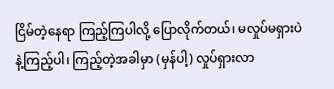ငြိမ်တဲ့နေရာ ကြည့်ကြပါလို့ ပြောလိုက်တယ်၊ မလှုပ်မရှားပဲနဲ့ကြည့်ပါ၊ ကြည့်တဲ့အခါမှာ (မှန်ပါ့) လှုပ်ရှားလာ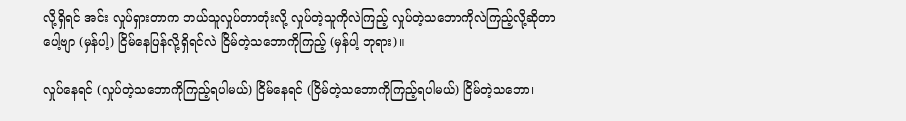လို့ရှိရင် အင်း လှုပ်ရှားတာက ဘယ်သူလှုပ်တာတုံးလို့ လှုပ်တဲ့သူကိုလဲကြည့် လှုပ်တဲ့သဘောကိုလဲကြည့်လို့ဆိုတာပေါ့ဗျာ (မှန်ပါ့) ငြိမ်နေပြန်လို့ရှိရင်လဲ ငြိမ်တဲ့သဘောကိုကြည့် (မှန်ပါ့ ဘုရား)။

လှုပ်နေရင် (လှုပ်တဲ့သဘောကိုကြည့်ရပါမယ်) ငြိမ်နေရင် (ငြိမ်တဲ့သဘောကိုကြည့်ရပါမယ်) ငြိမ်တဲ့သဘော၊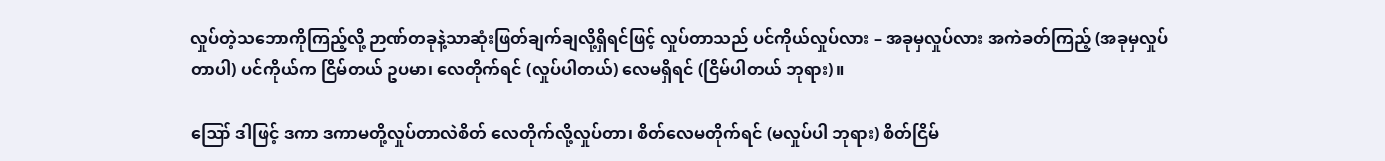လှုပ်တဲ့သဘောကိုကြည့်လို့ ဉာဏ်တခုနဲ့သာဆုံးဖြတ်ချက်ချလို့ရှိရင်ဖြင့် လှုပ်တာသည် ပင်ကိုယ်လှုပ်လား – အခုမှလှုပ်လား အကဲခတ်ကြည့် (အခုမှလှုပ်တာပါ) ပင်ကိုယ်က ငြိမ်တယ် ဥပမာ၊ လေတိုက်ရင် (လှုပ်ပါတယ်) လေမရှိရင် (ငြိမ်ပါတယ် ဘုရား)။

ဪ ဒါဖြင့် ဒကာ ဒကာမတို့လှုပ်တာလဲစိတ် လေတိုက်လို့လှုပ်တာ၊ စိတ်လေမတိုက်ရင် (မလှုပ်ပါ ဘုရား) စိတ်ငြိမ်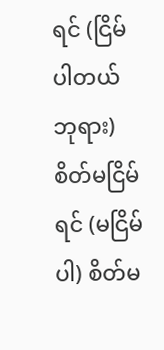ရင် (ငြိမ်ပါတယ် ဘုရား) စိတ်မငြိမ်ရင် (မငြိမ်ပါ) စိတ်မ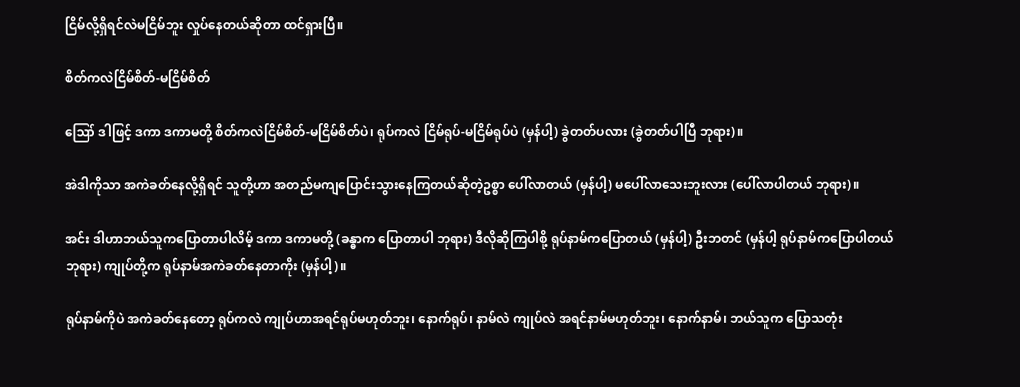ငြိမ်လို့ရှိရင်လဲမငြိမ်ဘူး လှုပ်နေတယ်ဆိုတာ ထင်ရှားပြီ။

စိတ်ကလဲငြိမ်စိတ်-မငြိမ်စိတ်

ဪ ဒါဖြင့် ဒကာ ဒကာမတို့ စိတ်ကလဲငြိမ်စိတ်-မငြိမ်စိတ်ပဲ၊ ရုပ်ကလဲ ငြိမ်ရုပ်-မငြိမ်ရုပ်ပဲ (မှန်ပါ့) ခွဲတတ်ပလား (ခွဲတတ်ပါပြီ ဘုရား)။

အဲဒါကိုသာ အကဲခတ်နေလို့ရှိရင် သူတို့ဟာ အတည်မကျပြောင်းသွားနေကြတယ်ဆိုတဲ့ဥစ္စာ ပေါ်လာတယ် (မှန်ပါ့) မပေါ်လာသေးဘူးလား (ပေါ်လာပါတယ် ဘုရား)။

အင်း ဒါဟာဘယ်သူကပြောတာပါလိမ့် ဒကာ ဒကာမတို့ (ခန္ဓာက ပြောတာပါ ဘုရား) ဒီလိုဆိုကြပါစို့ ရုပ်နာမ်ကပြောတယ် (မှန်ပါ့) ဦးဘတင် (မှန်ပါ့ ရုပ်နာမ်ကပြောပါတယ် ဘုရား) ကျုပ်တို့က ရုပ်နာမ်အကဲခတ်နေတာကိုး (မှန်ပါ့)။

ရုပ်နာမ်ကိုပဲ အကဲခတ်နေတော့ ရုပ်ကလဲ ကျုပ်ဟာအရင်ရုပ်မဟုတ်ဘူး၊ နောက်ရုပ်၊ နာမ်လဲ ကျုပ်လဲ အရင်နာမ်မဟုတ်ဘူး၊ နောက်နာမ်၊ ဘယ်သူက ပြောသတုံး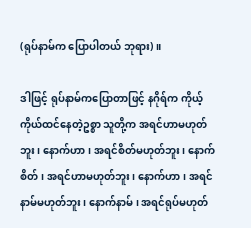(ရုပ်နာမ်က ပြောပါတယ် ဘုရား)။

ဒါဖြင့် ရုပ်နာမ်ကပြောတာဖြင့် နဂိုရ်က ကိုယ့်ကိုယ်ထင်နေတဲ့ဥစ္စာ သူတို့က အရင်ဟာမဟုတ်ဘူး၊ နောက်ဟာ၊ အရင်စိတ်မဟုတ်ဘူး၊ နောက်စိတ်၊ အရင်ဟာမဟုတ်ဘူး၊ နောက်ဟာ၊ အရင်နာမ်မဟုတ်ဘူး၊ နောက်နာမ်၊ အရင်ရုပ်မဟုတ်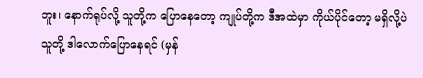ဘူး၊ နောက်ရုပ်လို့ သူတို့က ပြောနေတော့ ကျုပ်တို့က ဒီအထဲမှာ ကိုယ်ပိုင်တော့ မရှိလို့ပဲ သူတို့ ဒါလောက်ပြောနေရင် (မှန်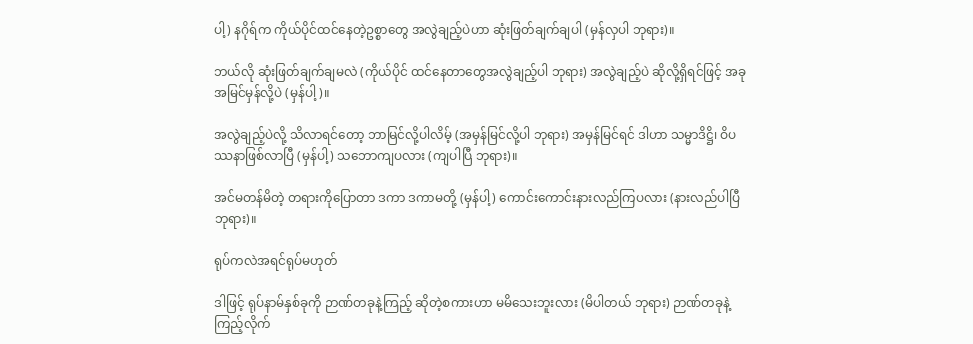ပါ့) နဂိုရ်က ကိုယ်ပိုင်ထင်နေတဲ့ဥစ္စာတွေ အလွဲချည့်ပဲဟာ ဆုံးဖြတ်ချက်ချပါ (မှန်လှပါ ဘုရား)။

ဘယ်လို ဆုံးဖြတ်ချက်ချမလဲ (ကိုယ်ပိုင် ထင်နေတာတွေအလွဲချည့်ပါ ဘုရား) အလွဲချည့်ပဲ ဆိုလို့ရှိရင်ဖြင့် အခုအမြင်မှန်လို့ပဲ (မှန်ပါ့)။

အလွဲချည့်ပဲလို့ သိလာရင်တော့ ဘာမြင်လို့ပါလိမ့် (အမှန်မြင်လို့ပါ ဘုရား) အမှန်မြင်ရင် ဒါဟာ သမ္မာဒိဋ္ဌိ၊ ဝိပဿနာဖြစ်လာပြီ (မှန်ပါ့) သဘောကျပလား (ကျပါပြီ ဘုရား)။

အင်မတန်မိတဲ့ တရားကိုပြောတာ ဒကာ ဒကာမတို့ (မှန်ပါ့) ကောင်းကောင်းနားလည်ကြပလား (နားလည်ပါပြီ ဘုရား)။

ရုပ်ကလဲအရင်ရုပ်မဟုတ်

ဒါဖြင့် ရုပ်နာမ်နှစ်ခုကို ဉာဏ်တခုနဲ့ကြည့် ဆိုတဲ့စကားဟာ မမိသေးဘူးလား (မိပါတယ် ဘုရား) ဉာဏ်တခုနဲ့ ကြည့်လိုက်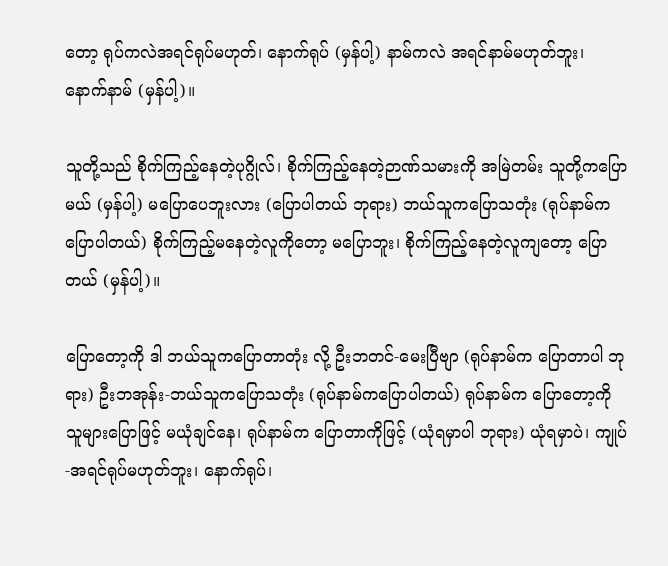တော့ ရုပ်ကလဲအရင်ရုပ်မဟုတ်၊ နောက်ရုပ် (မှန်ပါ့) နာမ်ကလဲ အရင်နာမ်မဟုတ်ဘူး၊ နောက်နာမ် (မှန်ပါ့)။

သူတို့သည် စိုက်ကြည့်နေတဲ့ပုဂ္ဂိုလ်၊ စိုက်ကြည့်နေတဲ့ဉာဏ်သမားကို အမြဲတမ်း သူတို့ကပြောမယ် (မှန်ပါ့) မပြောပေဘူးလား (ပြောပါတယ် ဘုရား) ဘယ်သူကပြောသတုံး (ရုပ်နာမ်က ပြောပါတယ်) စိုက်ကြည့်မနေတဲ့လူကိုတော့ မပြောဘူး၊ စိုက်ကြည့်နေတဲ့လူကျတော့ ပြောတယ် (မှန်ပါ့)။

ပြောတော့ကို ဒါ ဘယ်သူကပြောတာတုံး လို့ ဦးဘတင်-မေးပြီဗျာ (ရုပ်နာမ်က ပြောတာပါ ဘုရား) ဦးဘအုန်း-ဘယ်သူကပြောသတုံး (ရုပ်နာမ်ကပြောပါတယ်) ရုပ်နာမ်က ပြောတော့ကို သူများပြောဖြင့် မယုံချင်နေ၊ ရုပ်နာမ်က ပြောတာကိုဖြင့် (ယုံရမှာပါ ဘုရား) ယုံရမှာပဲ၊ ကျုပ်-အရင်ရုပ်မဟုတ်ဘူး၊ နောက်ရုပ်၊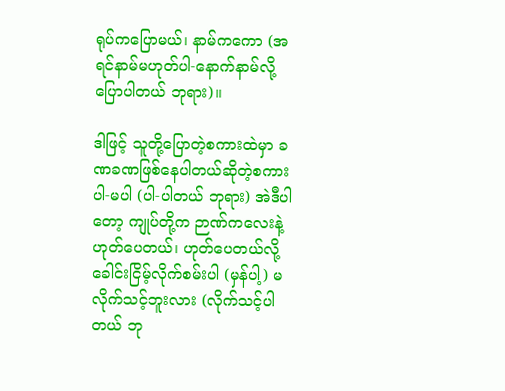ရုပ်ကပြောမယ်၊ နာမ်ကကော (အရင်နာမ်မဟုတ်ပါ-နောက်နာမ်လို့ ပြောပါတယ် ဘုရား)။

ဒါဖြင့် သူတို့ပြောတဲ့စကားထဲမှာ ခဏခဏဖြစ်နေပါတယ်ဆိုတဲ့စကား ပါ-မပါ (ပါ-ပါတယ် ဘုရား) အဲဒီပါတော့ ကျုပ်တို့က ဉာဏ်ကလေးနဲ့ဟုတ်ပေတယ်၊ ဟုတ်ပေတယ်လို့ ခေါင်းငြိမ့်လိုက်စမ်းပါ (မှန်ပါ့) မလိုက်သင့်ဘူးလား (လိုက်သင့်ပါတယ် ဘု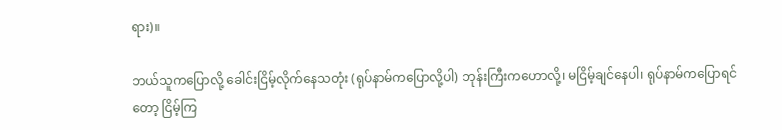ရား)။

ဘယ်သူကပြောလို့ ခေါင်းငြိမ့်လိုက်နေသတုံး (ရုပ်နာမ်ကပြောလို့ပါ) ဘုန်းကြီးကဟောလို့၊ မငြိမ့်ချင်နေပါ၊ ရုပ်နာမ်ကပြောရင်တော့ ငြိမ့်ကြ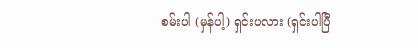စမ်းပါ (မှန်ပါ့) ရှင်းပလား (ရှင်းပါပြီ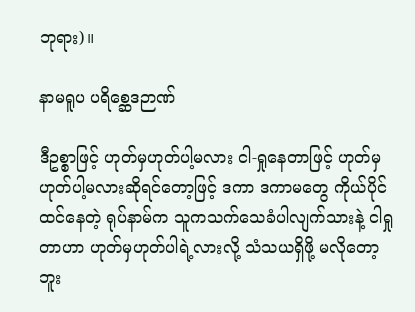ဘုရား)။

နာမရူပ ပရိစ္ဆေဒဉာဏ်

ဒီဥစ္စာဖြင့် ဟုတ်မှဟုတ်ပါ့မလား ငါ-ရှုနေတာဖြင့် ဟုတ်မှဟုတ်ပါ့မလားဆိုရင်တော့ဖြင့် ဒကာ ဒကာမတွေ ကိုယ်ပိုင်ထင်နေတဲ့ ရုပ်နာမ်က သူကသက်သေခံပါလျက်သားနဲ့ ငါရှုတာဟာ ဟုတ်မှဟုတ်ပါရဲ့လားလို့ သံသယရှိဖို့ မလိုတော့ဘူး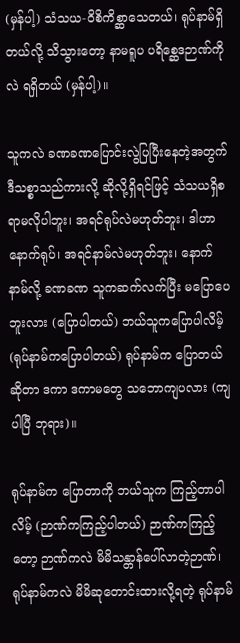(မှန်ပါ့) သံသယ-ဝိစိကိစ္ဆာသေတယ်၊ ရုပ်နာမ်ရှိတယ်လို့ သိသွားတော့ နာမရူပ ပရိစ္ဆေဒဉာဏ်ကိုလဲ ရရှိတယ် (မှန်ပါ့)။

သူကလဲ ခဏခဏပြောင်းလွဲပြပြီးနေတဲ့အတွက် ဒီသစ္စာသည်ကားလို့ ဆိုလို့ရှိရင်ဖြင့် သံသယရှိစရာမလိုပါဘူး၊ အရင်ရုပ်လဲမဟုတ်ဘူး၊ ဒါဟာ နောက်ရုပ်၊ အရင်နာမ်လဲမဟုတ်ဘူး၊ နောက်နာမ်လို့ ခဏခဏ သူကဆက်လက်ပြီး မပြောပေဘူးလား (ပြောပါတယ်) ဘယ်သူကပြောပါလိမ့် (ရုပ်နာမ်ကပြောပါတယ်) ရုပ်နာမ်က ပြောတယ်ဆိုတာ ဒကာ ဒကာမတွေ သဘောကျပလား (ကျပါပြီ ဘုရား)။

ရုပ်နာမ်က ပြောတာကို ဘယ်သူက ကြည့်တာပါလိမ့် (ဉာဏ်ကကြည့်ပါတယ်) ဉာဏ်ကကြည့်တော့ ဉာဏ်ကလဲ မိမိသန္တာန်ပေါ်လာတဲ့ဉာဏ်၊ ရုပ်နာမ်ကလဲ မိမိဆုတောင်းထားလို့ရတဲ့ ရုပ်နာမ်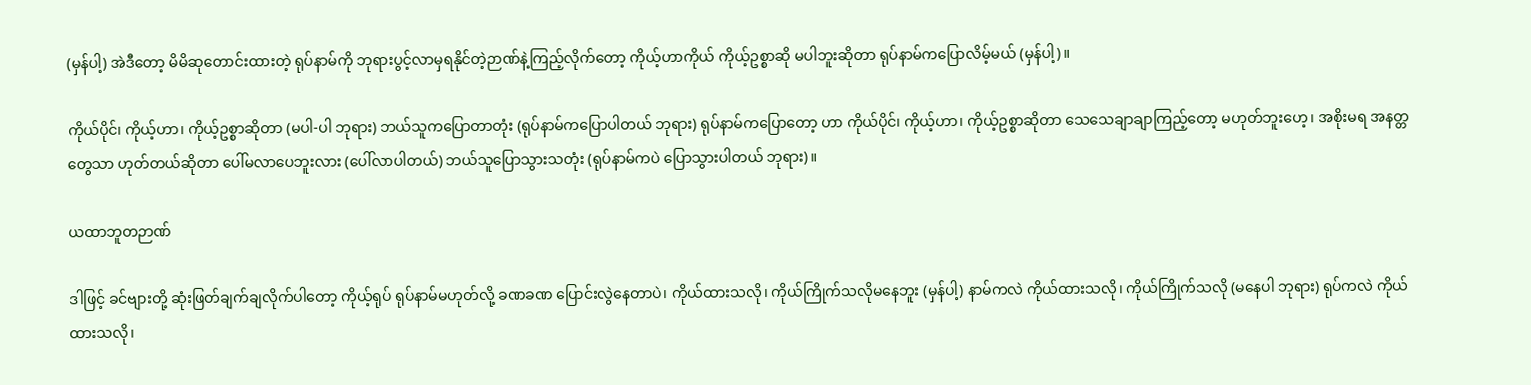(မှန်ပါ့) အဲဒီတော့ မိမိဆုတောင်းထားတဲ့ ရုပ်နာမ်ကို ဘုရားပွင့်လာမှရနိုင်တဲ့ဉာဏ်နဲ့ကြည့်လိုက်တော့ ကိုယ့်ဟာကိုယ် ကိုယ့်ဥစ္စာဆို မပါဘူးဆိုတာ ရုပ်နာမ်ကပြောလိမ့်မယ် (မှန်ပါ့)။

ကိုယ်ပိုင်၊ ကိုယ့်ဟာ၊ ကိုယ့်ဥစ္စာဆိုတာ (မပါ-ပါ ဘုရား) ဘယ်သူကပြောတာတုံး (ရုပ်နာမ်ကပြောပါတယ် ဘုရား) ရုပ်နာမ်ကပြောတော့ ဟာ ကိုယ်ပိုင်၊ ကိုယ့်ဟာ၊ ကိုယ့်ဥစ္စာဆိုတာ သေသေချာချာကြည့်တော့ မဟုတ်ဘူးဟေ့၊ အစိုးမရ အနတ္တတွေသာ ဟုတ်တယ်ဆိုတာ ပေါ်မလာပေဘူးလား (ပေါ်လာပါတယ်) ဘယ်သူပြောသွားသတုံး (ရုပ်နာမ်ကပဲ ပြောသွားပါတယ် ဘုရား)။

ယထာဘူတဉာဏ်

ဒါဖြင့် ခင်ဗျားတို့ ဆုံးဖြတ်ချက်ချလိုက်ပါတော့ ကိုယ့်ရုပ် ရုပ်နာမ်မဟုတ်လို့ ခဏခဏ ပြောင်းလွဲနေတာပဲ၊ ကိုယ်ထားသလို၊ ကိုယ်ကြိုက်သလိုမနေဘူး (မှန်ပါ့) နာမ်ကလဲ ကိုယ်ထားသလို၊ ကိုယ်ကြိုက်သလို (မနေပါ ဘုရား) ရုပ်ကလဲ ကိုယ်ထားသလို၊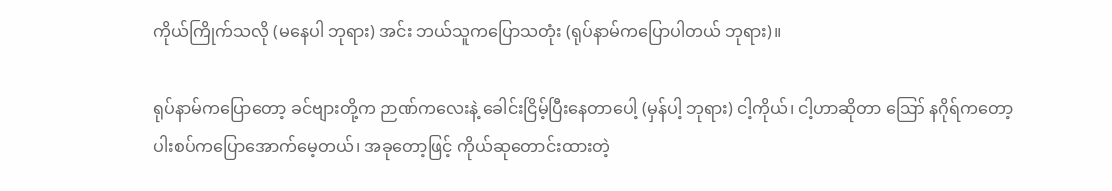ကိုယ်ကြိုက်သလို (မနေပါ ဘုရား) အင်း ဘယ်သူကပြောသတုံး (ရုပ်နာမ်ကပြောပါတယ် ဘုရား)။

ရုပ်နာမ်ကပြောတော့ ခင်ဗျားတို့က ဉာဏ်ကလေးနဲ့ ခေါင်းငြိမ့်ပြီးနေတာပေါ့ (မှန်ပါ့ ဘုရား) ငါ့ကိုယ်၊ ငါ့ဟာဆိုတာ ဪ နဂိုရ်ကတော့ ပါးစပ်ကပြောအောက်မေ့တယ်၊ အခုတော့ဖြင့် ကိုယ်ဆုတောင်းထားတဲ့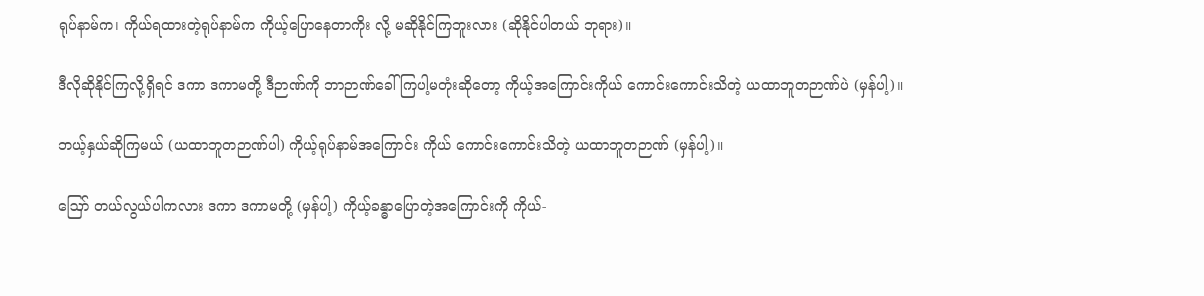ရုပ်နာမ်က၊ ကိုယ်ရထားတဲ့ရုပ်နာမ်က ကိုယ့်ပြောနေတာကိုး လို့ မဆိုနိုင်ကြဘူးလား (ဆိုနိုင်ပါတယ် ဘုရား)။

ဒီလိုဆိုနိုင်ကြလို့ရှိရင် ဒကာ ဒကာမတို့ ဒီဉာဏ်ကို ဘာဉာဏ်ခေါ်ကြပါ့မတုံးဆိုတော့ ကိုယ့်အကြောင်းကိုယ် ကောင်းကောင်းသိတဲ့ ယထာဘူတဉာဏ်ပဲ (မှန်ပါ့)။

ဘယ့်နှယ်ဆိုကြမယ် (ယထာဘူတဉာဏ်ပါ) ကိုယ့်ရုပ်နာမ်အကြောင်း ကိုယ် ကောင်းကောင်းသိတဲ့ ယထာဘူတဉာဏ် (မှန်ပါ့)။

ဪ တယ်လွယ်ပါကလား ဒကာ ဒကာမတို့ (မှန်ပါ့) ကိုယ့်ခန္ဓာပြောတဲ့အကြောင်းကို ကိုယ်-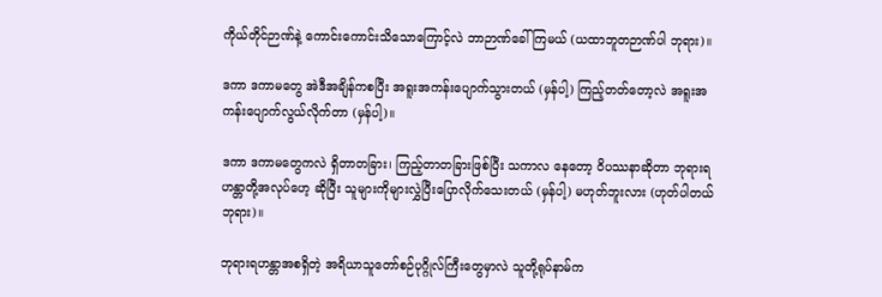ကိုယ်တိုင်ဉာဏ်နဲ့ ကောင်းကောင်းသိသောကြောင့်လဲ ဘာဉာဏ်ခေါ်ကြမယ် (ယထာဘူတဉာဏ်ပါ ဘုရား)။

ဒကာ ဒကာမတွေ အဲဒီအချိန်ကစပြီး အရူးအကန်းပျောက်သွားတယ် (မှန်ပါ့) ကြည့်တတ်တော့လဲ အရူးအကန်းပျောက်လွယ်လိုက်တာ (မှန်ပါ့)။

ဒကာ ဒကာမတွေကလဲ ရှိတာတခြား၊ ကြည့်တာတခြားဖြစ်ပြီး သကာလ နေတော့ ဝိပဿနာဆိုတာ ဘုရားရဟန္တာတို့အလုပ်ဟေ့ ဆိုပြီး သူများကိုများလွှဲပြီးပြောလိုက်သေးတယ် (မှန်ပါ့) မဟုတ်ဘူးလား (ဟုတ်ပါတယ် ဘုရား)။

ဘုရားရဟန္တာအစရှိတဲ့ အရိယာသူတော်စဉ်ပုဂ္ဂိုလ်ကြီးတွေမှာလဲ သူတို့ရုပ်နာမ်က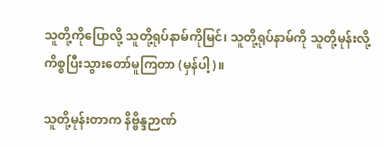သူတို့ကိုပြောလို့ သူတို့ရုပ်နာမ်ကိုမြင်၊ သူတို့ရုပ်နာမ်ကို သူတို့မုန်းလို့ ကိစ္စပြီးသွားတော်မူကြတာ (မှန်ပါ့)။

သူတို့မုန်းတာက နိဗ္ဗိန္ဒဉာဏ်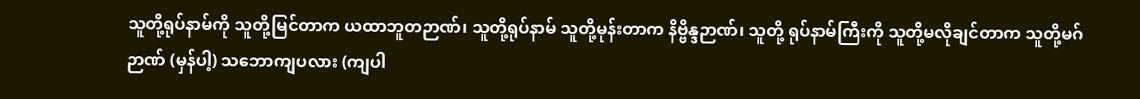သူတို့ရုပ်နာမ်ကို သူတို့မြင်တာက ယထာဘူတဉာဏ်၊ သူတို့ရုပ်နာမ် သူတို့မုန်းတာက နိဗ္ဗိန္ဒဉာဏ်၊ သူတို့ ရုပ်နာမ်ကြီးကို သူတို့မလိုချင်တာက သူတို့မဂ်ဉာဏ် (မှန်ပါ့) သဘောကျပလား (ကျပါ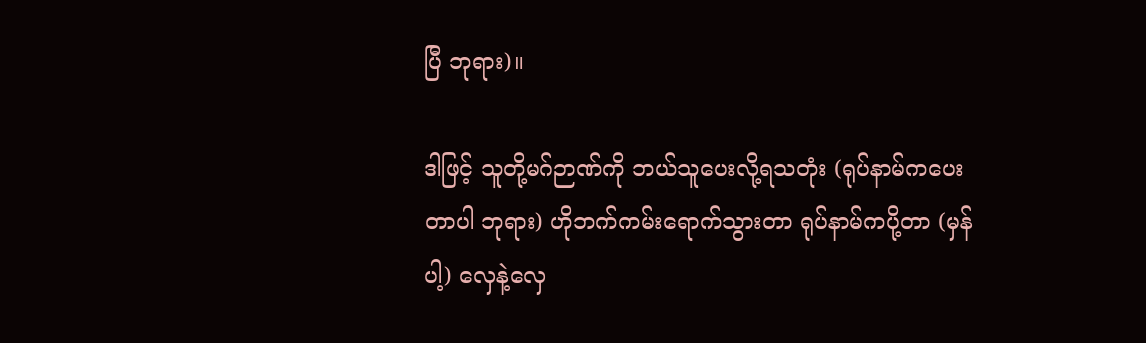ပြီ ဘုရား)။

ဒါဖြင့် သူတို့မဂ်ဉာဏ်ကို ဘယ်သူပေးလို့ရသတုံး (ရုပ်နာမ်ကပေးတာပါ ဘုရား) ဟိုဘက်ကမ်းရောက်သွားတာ ရုပ်နာမ်ကပို့တာ (မှန်ပါ့) လှေနဲ့လှေ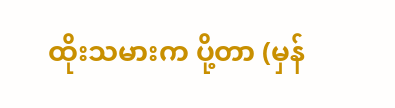ထိုးသမားက ပို့တာ (မှန်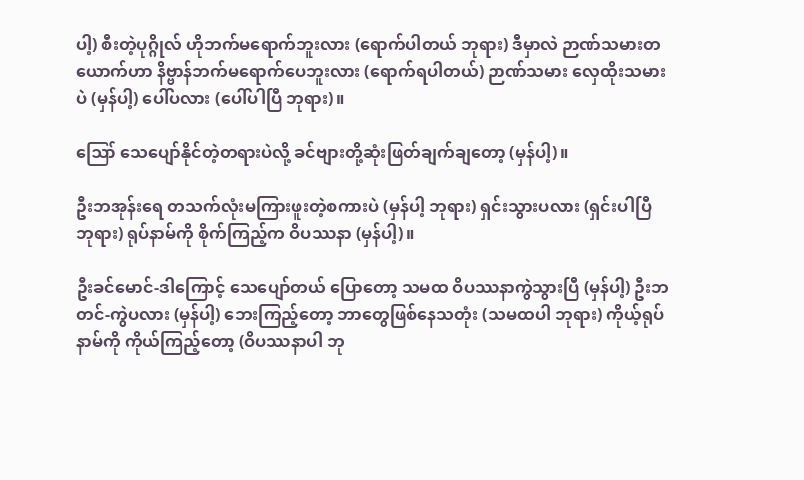ပါ့) စီးတဲ့ပုဂ္ဂိုလ် ဟိုဘက်မရောက်ဘူးလား (ရောက်ပါတယ် ဘုရား) ဒီမှာလဲ ဉာဏ်သမားတယောက်ဟာ နိဗ္ဗာန်ဘက်မရောက်ပေဘူးလား (ရောက်ရပါတယ်) ဉာဏ်သမား လှေထိုးသမားပဲ (မှန်ပါ့) ပေါ်ပလား (ပေါ်ပါပြီ ဘုရား)။

ဪ သေပျော်နိုင်တဲ့တရားပဲလို့ ခင်ဗျားတို့ဆုံးဖြတ်ချက်ချတော့ (မှန်ပါ့)။

ဦးဘအုန်းရေ တသက်လုံးမကြားဖူးတဲ့စကားပဲ (မှန်ပါ့ ဘုရား) ရှင်းသွားပလား (ရှင်းပါပြီ ဘုရား) ရုပ်နာမ်ကို စိုက်ကြည့်က ဝိပဿနာ (မှန်ပါ့)။

ဦးခင်မောင်-ဒါကြောင့် သေပျော်တယ် ပြောတော့ သမထ ဝိပဿနာကွဲသွားပြီ (မှန်ပါ့) ဦးဘတင်-ကွဲပလား (မှန်ပါ့) ဘေးကြည့်တော့ ဘာတွေဖြစ်နေသတုံး (သမထပါ ဘုရား) ကိုယ့်ရုပ်နာမ်ကို ကိုယ်ကြည့်တော့ (ဝိပဿနာပါ ဘု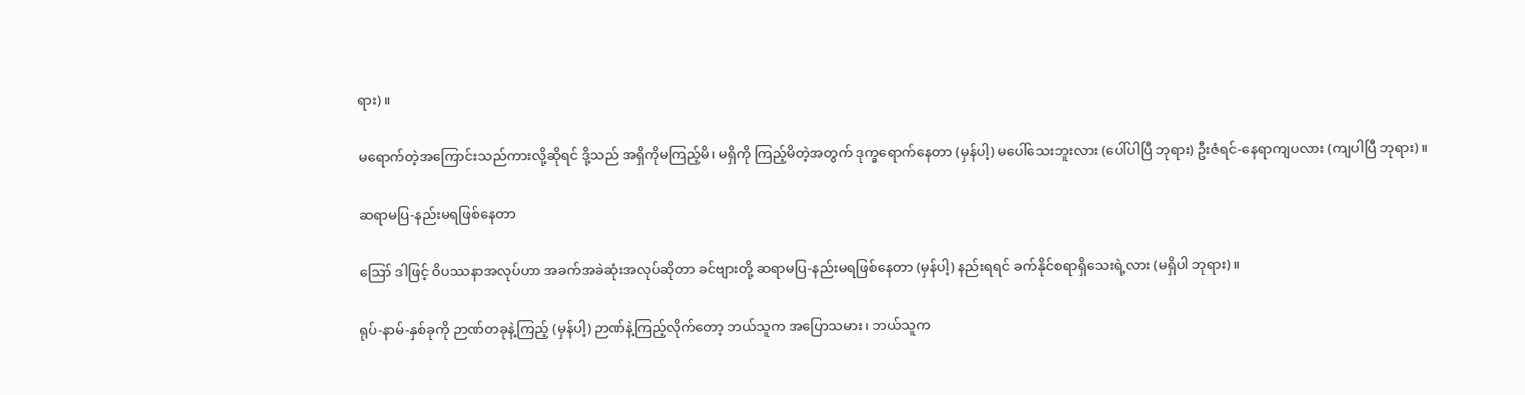ရား)။

မရောက်တဲ့အကြောင်းသည်ကားလို့ဆိုရင် ဒို့သည် အရှိကိုမကြည့်မိ၊ မရှိကို ကြည့်မိတဲ့အတွက် ဒုက္ခရောက်နေတာ (မှန်ပါ့) မပေါ်သေးဘူးလား (ပေါ်ပါပြီ ဘုရား) ဦးဇံရင်-နေရာကျပလား (ကျပါပြီ ဘုရား)။

ဆရာမပြ-နည်းမရဖြစ်နေတာ

ဪ ဒါဖြင့် ဝိပဿနာအလုပ်ဟာ အခက်အခဲဆုံးအလုပ်ဆိုတာ ခင်ဗျားတို့ ဆရာမပြ-နည်းမရဖြစ်နေတာ (မှန်ပါ့) နည်းရရင် ခက်နိုင်စရာရှိသေးရဲ့လား (မရှိပါ ဘုရား)။

ရုပ်-နာမ်-နှစ်ခုကို ဉာဏ်တခုနဲ့ကြည့် (မှန်ပါ့) ဉာဏ်နဲ့ကြည့်လိုက်တော့ ဘယ်သူက အပြောသမား၊ ဘယ်သူက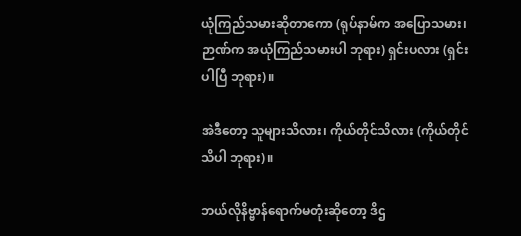ယုံကြည်သမားဆိုတာကော (ရုပ်နာမ်က အပြောသမား၊ ဉာဏ်က အယုံကြည်သမားပါ ဘုရား) ရှင်းပလား (ရှင်းပါပြီ ဘုရား)။

အဲဒီတော့ သူများသိလား၊ ကိုယ်တိုင်သိလား (ကိုယ်တိုင်သိပါ ဘုရား)။

ဘယ်လိုနိဗ္ဗာန်ရောက်မတုံးဆိုတော့ ဒိဌ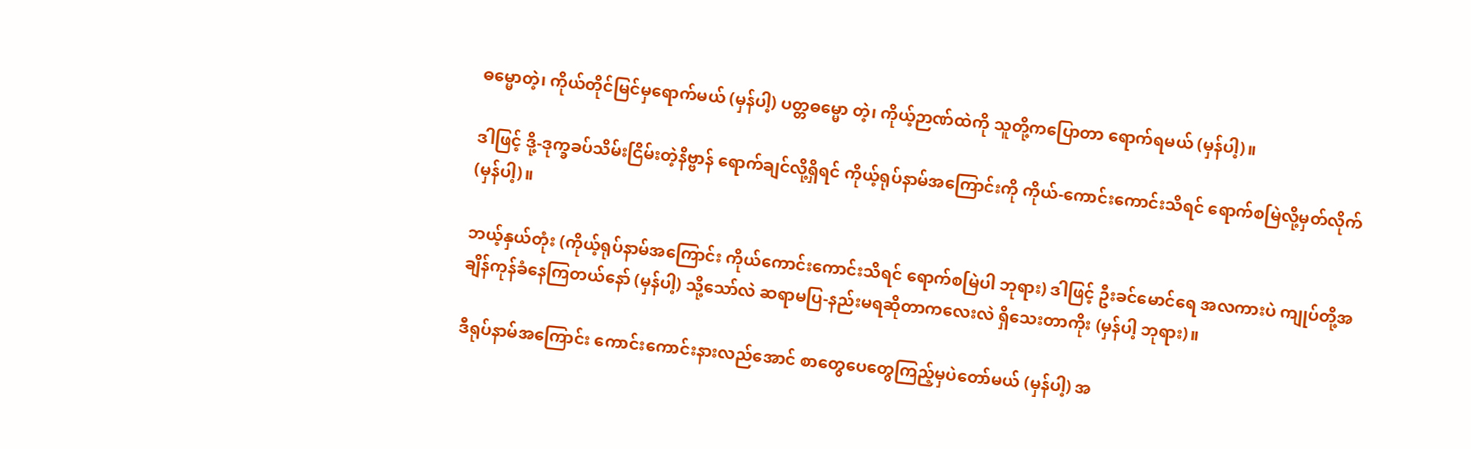ဓမ္မောတဲ့၊ ကိုယ်တိုင်မြင်မှရောက်မယ် (မှန်ပါ့) ပတ္တဓမ္မော တဲ့၊ ကိုယ့်ဉာဏ်ထဲကို သူတို့ကပြောတာ ရောက်ရမယ် (မှန်ပါ့)။

ဒါဖြင့် ဒို့-ဒုက္ခခပ်သိမ်းငြိမ်းတဲ့နိဗ္ဗာန် ရောက်ချင်လို့ရှိရင် ကိုယ့်ရုပ်နာမ်အကြောင်းကို ကိုယ်-ကောင်းကောင်းသိရင် ရောက်စမြဲလို့မှတ်လိုက် (မှန်ပါ့)။

ဘယ့်နှယ်တုံး (ကိုယ့်ရုပ်နာမ်အကြောင်း ကိုယ်ကောင်းကောင်းသိရင် ရောက်စမြဲပါ ဘုရား) ဒါဖြင့် ဦးခင်မောင်ရေ အလကားပဲ ကျုပ်တို့အချိန်ကုန်ခံနေကြတယ်နော် (မှန်ပါ့) သို့သော်လဲ ဆရာမပြ-နည်းမရဆိုတာကလေးလဲ ရှိသေးတာကိုး (မှန်ပါ့ ဘုရား)။

ဒီရုပ်နာမ်အကြောင်း ကောင်းကောင်းနားလည်အောင် စာတွေပေတွေကြည့်မှပဲတော်မယ် (မှန်ပါ့) အ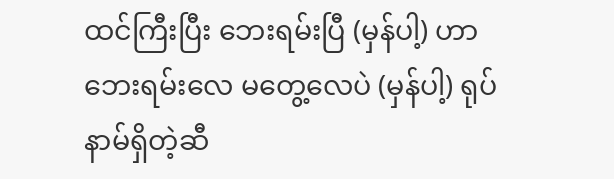ထင်ကြီးပြီး ဘေးရမ်းပြီ (မှန်ပါ့) ဟာ ဘေးရမ်းလေ မတွေ့လေပဲ (မှန်ပါ့) ရုပ်နာမ်ရှိတဲ့ဆီ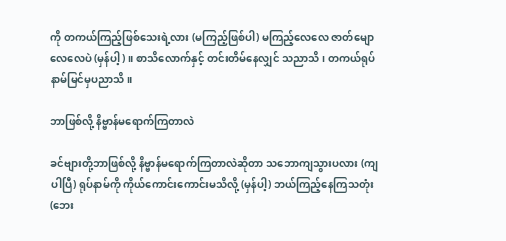ကို တကယ်ကြည့်ဖြစ်သေးရဲ့လား (မကြည့်ဖြစ်ပါ) မကြည့်လေလေ ဇာတ်မျောလေလေပဲ (မှန်ပါ့)။ စာသိလောက်နှင့် တင်းတိမ်နေလျှင် သညာသိ၊ တကယ်ရုပ်နာမ်မြင်မှပညာသိ။

ဘာဖြစ်လို့ နိဗ္ဗာန်မရောက်ကြတာလဲ

ခင်ဗျားတို့ဘာဖြစ်လို့ နိဗ္ဗာန်မရောက်ကြတာလဲဆိုတာ သဘောကျသွားပလား (ကျပါပြီ) ရုပ်နာမ်ကို ကိုယ်ကောင်းကောင်းမသိလို့ (မှန်ပါ့) ဘယ်ကြည့်နေကြသတုံး (ဘေး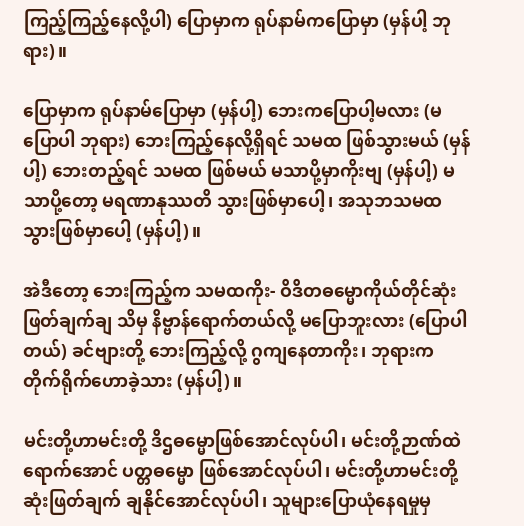ကြည့်ကြည့်နေလို့ပါ) ပြောမှာက ရုပ်နာမ်ကပြောမှာ (မှန်ပါ့ ဘုရား)။

ပြောမှာက ရုပ်နာမ်ပြောမှာ (မှန်ပါ့) ဘေးကပြောပါ့မလား (မပြောပါ ဘုရား) ဘေးကြည့်နေလို့ရှိရင် သမထ ဖြစ်သွားမယ် (မှန်ပါ့) ဘေးတည့်ရင် သမထ ဖြစ်မယ် မသာပို့မှာကိုးဗျ (မှန်ပါ့) မသာပို့တော့ မရဏာနုဿတိ သွားဖြစ်မှာပေါ့၊ အသုဘသမထ သွားဖြစ်မှာပေါ့ (မှန်ပါ့)။

အဲဒီတော့ ဘေးကြည့်က သမထကိုး- ဝိဒိတဓမ္မောကိုယ်တိုင်ဆုံးဖြတ်ချက်ချ သိမှ နိဗ္ဗာန်ရောက်တယ်လို့ မပြောဘူးလား (ပြောပါတယ်) ခင်ဗျားတို့ ဘေးကြည့်လို့ ဂွကျနေတာကိုး၊ ဘုရားက တိုက်ရိုက်ဟောခဲ့သား (မှန်ပါ့)။

မင်းတို့ဟာမင်းတို့ ဒိဌဓမ္မောဖြစ်အောင်လုပ်ပါ၊ မင်းတို့ဉာဏ်ထဲ ရောက်အောင် ပတ္တဓမ္မော ဖြစ်အောင်လုပ်ပါ၊ မင်းတို့ဟာမင်းတို့ ဆုံးဖြတ်ချက် ချနိုင်အောင်လုပ်ပါ၊ သူများပြောယုံနေရမှုမှ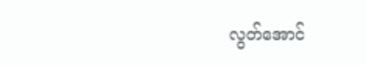လွတ်အောင်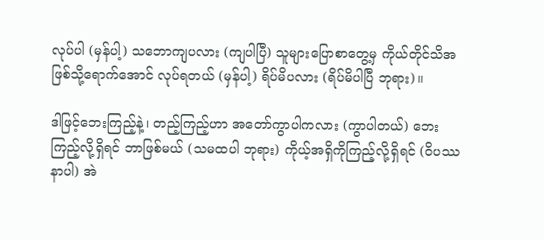လုပ်ပါ (မှန်ပါ့) သဘောကျပလား (ကျပါပြီ) သူများပြောစာတွေ့မှ ကိုယ်တိုင်သိအဖြစ်သို့ရောက်အောင် လုပ်ရတယ် (မှန်ပါ့) ရိပ်မိပလား (ရိပ်မိပါပြီ ဘုရား)။

ဒါဖြင့်ဘေးကြည့်နဲ့၊ တည့်ကြည့်ဟာ အတော်ကွာပါကလား (ကွာပါတယ်) ဘေးကြည့်လို့ရှိရင် ဘာဖြစ်မယ် (သမထပါ ဘုရား) ကိုယ့်အရှိကိုကြည့်လို့ရှိရင် (ဝိပဿနာပါ) အဲ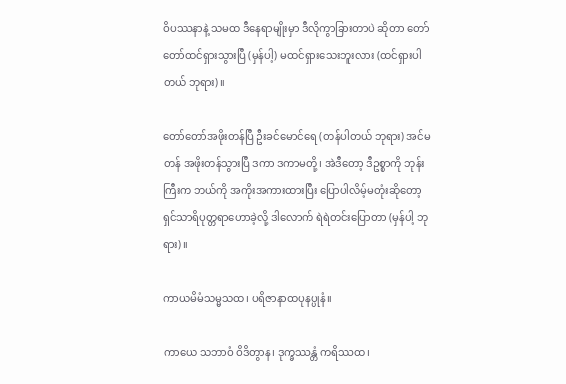ဝိပဿနာနဲ့ သမထ ဒီနေရာမျိုးမှာ ဒီလိုကွာခြားတာပဲ ဆိုတာ တော်တော်ထင်ရှားသွားပြီ (မှန်ပါ့) မထင်ရှားသေးဘူးလား (ထင်ရှားပါတယ် ဘုရား)။

တော်တော်အဖိုးတန်ပြီ ဦးခင်မောင်ရေ (တန်ပါတယ် ဘုရား) အင်မတန် အဖိုးတန်သွားပြီ ဒကာ ဒကာမတို့၊ အဲဒီတော့ ဒီဥစ္စာကို ဘုန်းကြီးက ဘယ်ကို အကိုးအကားထားပြီး ပြောပါလိမ့်မတုံးဆိုတော့ ရှင်သာရိပုတ္တရာဟောခဲ့လို့ ဒါလောက် ရဲရဲတင်းပြောတာ (မှန်ပါ့ ဘုရား)။

ကာယမိမံသမ္မသထ၊ ပရိဇာနာထပုနပ္ပုနံ။

ကာယေ သဘာဝံ ဝိဒိတွာန၊ ဒုက္ခဿန္တံ ကရိဿထ၊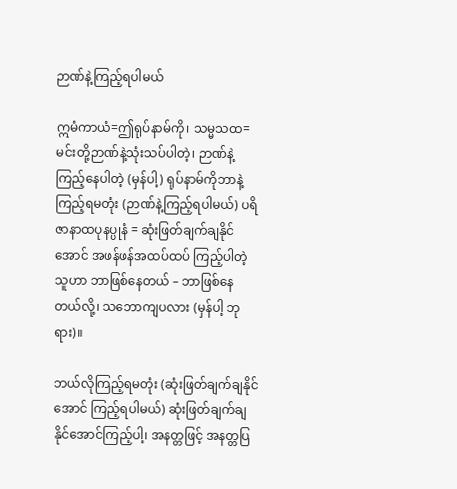ဉာဏ်နဲ့ကြည့်ရပါမယ်

ဣမံကာယံ=ဤရုပ်နာမ်ကို၊ သမ္မသထ=မင်းတို့ဉာဏ်နဲ့သုံးသပ်ပါတဲ့၊ ဉာဏ်နဲ့ကြည့်နေပါတဲ့ (မှန်ပါ့) ရုပ်နာမ်ကိုဘာနဲ့ ကြည့်ရမတုံး (ဉာဏ်နဲ့ကြည့်ရပါမယ်) ပရိဇာနာထပုနပ္ပုနံ = ဆုံးဖြတ်ချက်ချနိုင်အောင် အဖန်ဖန်အထပ်ထပ် ကြည့်ပါတဲ့ သူဟာ ဘာဖြစ်နေတယ် – ဘာဖြစ်နေတယ်လို့၊ သဘောကျပလား (မှန်ပါ့ ဘုရား)။

ဘယ်လိုကြည့်ရမတုံး (ဆုံးဖြတ်ချက်ချနိုင်အောင် ကြည့်ရပါမယ်) ဆုံးဖြတ်ချက်ချနိုင်အောင်ကြည့်ပါ့၊ အနတ္တဖြင့် အနတ္တပြ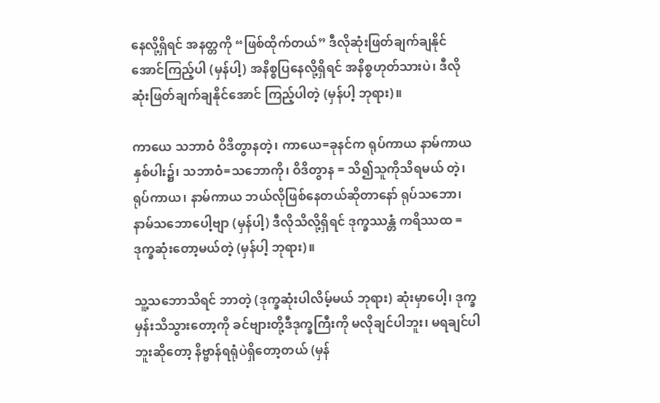နေလို့ရှိရင် အနတ္တကို “ဖြစ်ထိုက်တယ်” ဒီလိုဆုံးဖြတ်ချက်ချနိုင်အောင်ကြည့်ပါ (မှန်ပါ့) အနိစ္စပြနေလို့ရှိရင် အနိစ္စဟုတ်သားပဲ၊ ဒီလိုဆုံးဖြတ်ချက်ချနိုင်အောင် ကြည့်ပါတဲ့ (မှန်ပါ့ ဘုရား)။

ကာယေ သဘာဝံ ဝိဒိတွာနတဲ့၊ ကာယေ=ခုနင်က ရုပ်ကာယ နာမ်ကာယနှစ်ပါး၌၊ သဘာဝံ=သဘောကို၊ ဝိဒိတွာန = သိ၍သူကိုသိရမယ် တဲ့၊ ရုပ်ကာယ၊ နာမ်ကာယ ဘယ်လိုဖြစ်နေတယ်ဆိုတာနော် ရုပ်သဘော၊ နာမ်သဘောပေါ့ဗျာ (မှန်ပါ့) ဒီလိုသိလို့ရှိရင် ဒုက္ခဿန္တံ ကရိဿထ = ဒုက္ခဆုံးတော့မယ်တဲ့ (မှန်ပါ့ ဘုရား)။

သူ့သဘောသိရင် ဘာတဲ့ (ဒုက္ခဆုံးပါလိမ့်မယ် ဘုရား) ဆုံးမှာပေါ့၊ ဒုက္ခမှန်းသိသွားတော့ကို ခင်ဗျားတို့ဒီဒုက္ခကြီးကို မလိုချင်ပါဘူး၊ မရချင်ပါဘူးဆိုတော့ နိဗ္ဗာန်ရရုံပဲရှိတော့တယ် (မှန်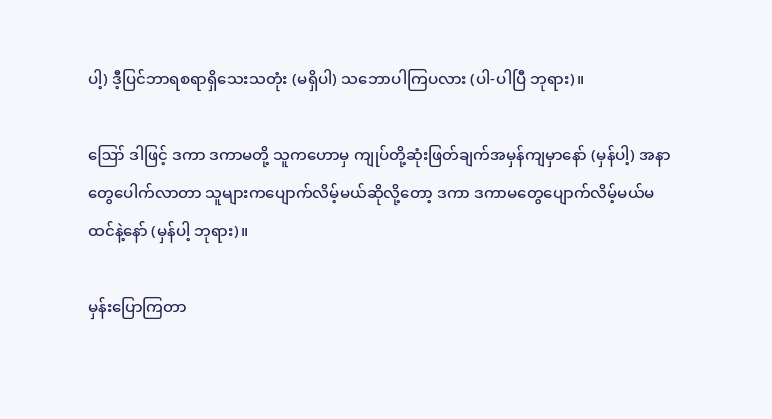ပါ့) ဒီ့ပြင်ဘာရစရာရှိသေးသတုံး (မရှိပါ) သဘောပါကြပလား (ပါ-ပါပြီ ဘုရား)။

ဪ ဒါဖြင့် ဒကာ ဒကာမတို့ သူကဟောမှ ကျုပ်တို့ဆုံးဖြတ်ချက်အမှန်ကျမှာနော် (မှန်ပါ့) အနာတွေပေါက်လာတာ သူများကပျောက်လိမ့်မယ်ဆိုလို့တော့ ဒကာ ဒကာမတွေပျောက်လိမ့်မယ်မထင်နဲ့နော် (မှန်ပါ့ ဘုရား)။

မှန်းပြောကြတာ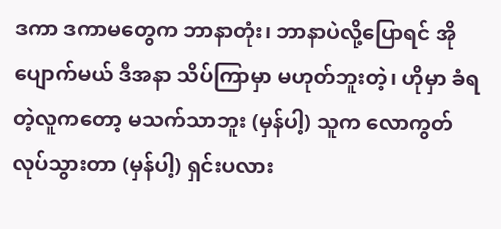ဒကာ ဒကာမတွေက ဘာနာတုံး၊ ဘာနာပဲလို့ပြောရင် အို ပျောက်မယ် ဒီအနာ သိပ်ကြာမှာ မဟုတ်ဘူးတဲ့၊ ဟိုမှာ ခံရတဲ့လူကတော့ မသက်သာဘူး (မှန်ပါ့) သူက လောကွတ် လုပ်သွားတာ (မှန်ပါ့) ရှင်းပလား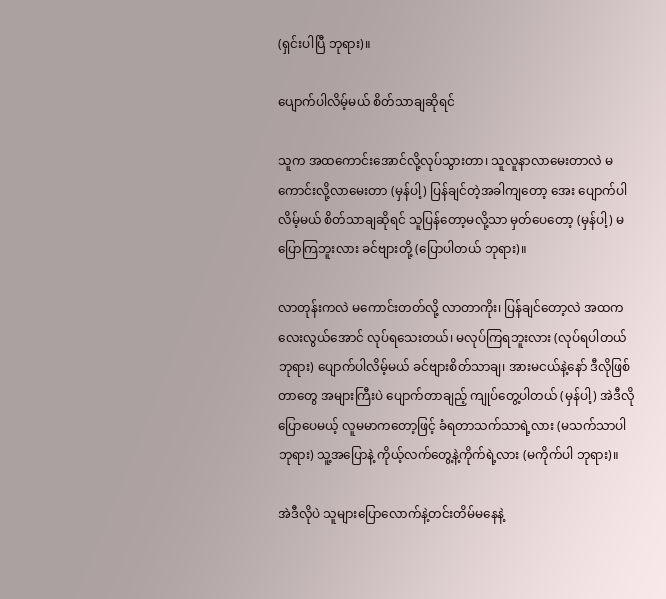(ရှင်းပါပြီ ဘုရား)။

ပျောက်ပါလိမ့်မယ် စိတ်သာချဆိုရင်

သူက အထကောင်းအောင်လို့လုပ်သွားတာ၊ သူလူနာလာမေးတာလဲ မကောင်းလို့လာမေးတာ (မှန်ပါ့) ပြန်ချင်တဲ့အခါကျတော့ အေး ပျောက်ပါလိမ့်မယ် စိတ်သာချဆိုရင် သူပြန်တော့မလို့သာ မှတ်ပေတော့ (မှန်ပါ့) မပြောကြဘူးလား ခင်ဗျားတို့ (ပြောပါတယ် ဘုရား)။

လာတုန်းကလဲ မကောင်းတတ်လို့ လာတာကိုး၊ ပြန်ချင်တော့လဲ အထကလေးလွယ်အောင် လုပ်ရသေးတယ်၊ မလုပ်ကြရဘူးလား (လုပ်ရပါတယ် ဘုရား) ပျောက်ပါလိမ့်မယ် ခင်ဗျားစိတ်သာချ၊ အားမငယ်နဲ့နော် ဒီလိုဖြစ်တာတွေ အများကြီးပဲ ပျောက်တာချည့် ကျုပ်တွေ့ပါတယ် (မှန်ပါ့) အဲဒီလိုပြောပေမယ့် လူမမာကတော့ဖြင့် ခံရတာသက်သာရဲ့လား (မသက်သာပါ ဘုရား) သူ့အပြောနဲ့ ကိုယ့်လက်တွေ့နဲ့ကိုက်ရဲ့လား (မကိုက်ပါ ဘုရား)။

အဲဒီလိုပဲ သူများပြောလောက်နဲ့တင်းတိမ်မနေနဲ့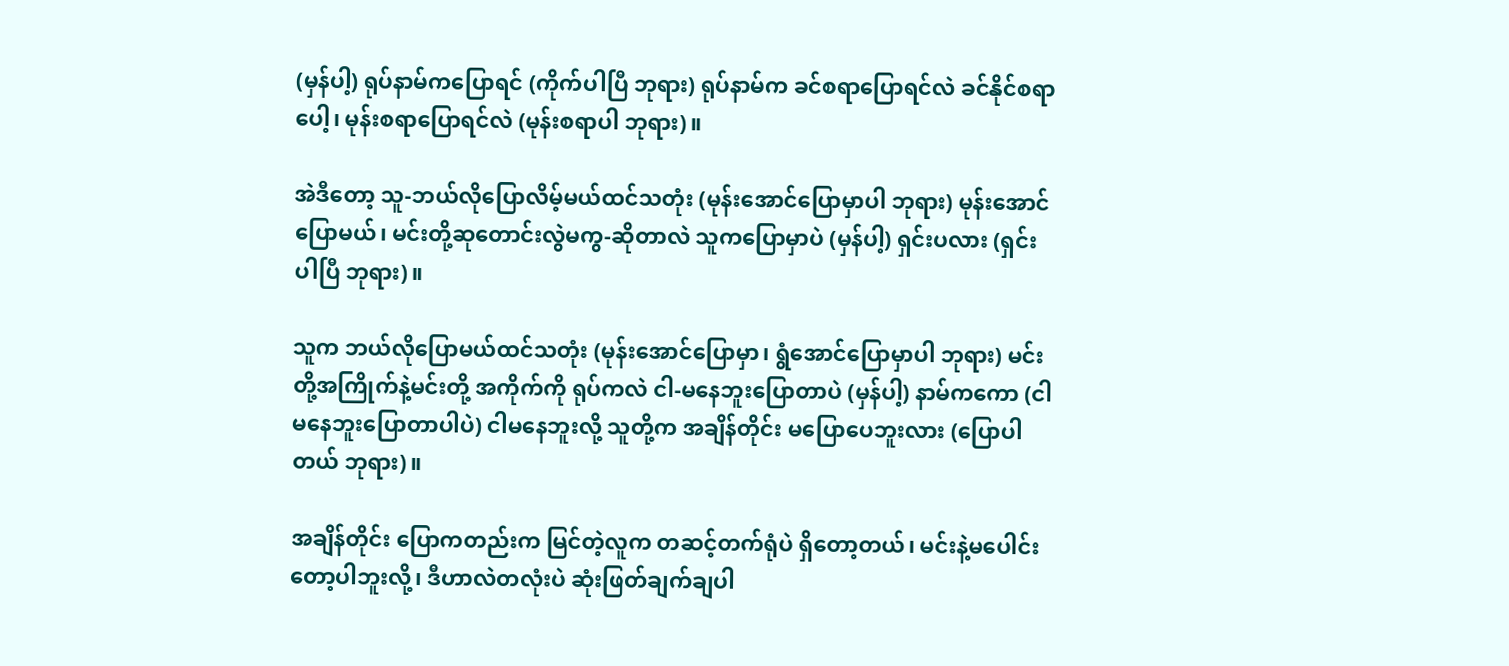(မှန်ပါ့) ရုပ်နာမ်ကပြောရင် (ကိုက်ပါပြီ ဘုရား) ရုပ်နာမ်က ခင်စရာပြောရင်လဲ ခင်နိုင်စရာပေါ့၊ မုန်းစရာပြောရင်လဲ (မုန်းစရာပါ ဘုရား)။

အဲဒီတော့ သူ-ဘယ်လိုပြောလိမ့်မယ်ထင်သတုံး (မုန်းအောင်ပြောမှာပါ ဘုရား) မုန်းအောင်ပြောမယ်၊ မင်းတို့ဆုတောင်းလွဲမကွ-ဆိုတာလဲ သူကပြောမှာပဲ (မှန်ပါ့) ရှင်းပလား (ရှင်းပါပြီ ဘုရား)။

သူက ဘယ်လိုပြောမယ်ထင်သတုံး (မုန်းအောင်ပြောမှာ၊ ရွံအောင်ပြောမှာပါ ဘုရား) မင်းတို့အကြိုက်နဲ့မင်းတို့ အကိုက်ကို ရုပ်ကလဲ ငါ-မနေဘူးပြောတာပဲ (မှန်ပါ့) နာမ်ကကော (ငါမနေဘူးပြောတာပါပဲ) ငါမနေဘူးလို့ သူတို့က အချိန်တိုင်း မပြောပေဘူးလား (ပြောပါတယ် ဘုရား)။

အချိန်တိုင်း ပြောကတည်းက မြင်တဲ့လူက တဆင့်တက်ရုံပဲ ရှိတော့တယ်၊ မင်းနဲ့မပေါင်းတော့ပါဘူးလို့၊ ဒီဟာလဲတလုံးပဲ ဆုံးဖြတ်ချက်ချပါ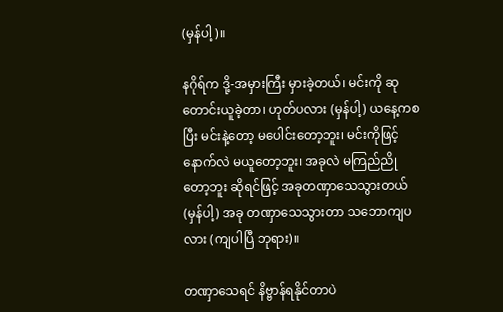(မှန်ပါ့)။

နဂိုရ်က ဒို့-အမှားကြီး မှားခဲ့တယ်၊ မင်းကို ဆုတောင်းယူခဲ့တာ၊ ဟုတ်ပလား (မှန်ပါ့) ယနေ့ကစပြီး မင်းနဲ့တော့ မပေါင်းတော့ဘူး၊ မင်းကိုဖြင့် နောက်လဲ မယူတော့ဘူး၊ အခုလဲ မကြည်ညိုတော့ဘူး ဆိုရင်ဖြင့် အခုတဏှာသေသွားတယ် (မှန်ပါ့) အခု တဏှာသေသွားတာ သဘောကျပလား (ကျပါပြီ ဘုရား)။

တဏှာသေရင် နိဗ္ဗာန်ရနိုင်တာပဲ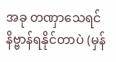အခု တဏှာသေရင် နိဗ္ဗာန်ရနိုင်တာပဲ (မှန်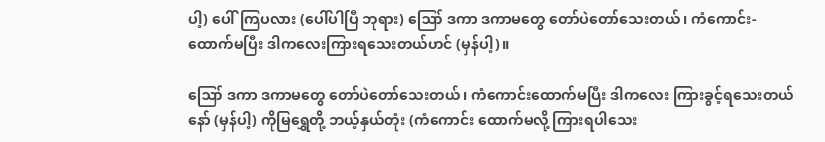ပါ့) ပေါ်ကြပလား (ပေါ်ပါပြီ ဘုရား) ဪ ဒကာ ဒကာမတွေ တော်ပဲတော်သေးတယ်၊ ကံကောင်း-ထောက်မပြီး ဒါကလေးကြားရသေးတယ်ဟင် (မှန်ပါ့)။

ဪ ဒကာ ဒကာမတွေ တော်ပဲတော်သေးတယ်၊ ကံကောင်းထောက်မပြီး ဒါကလေး ကြားခွင့်ရသေးတယ်နော် (မှန်ပါ့) ကိုမြရွှေတို့ ဘယ့်နှယ်တုံး (ကံကောင်း ထောက်မလို့ ကြားရပါသေး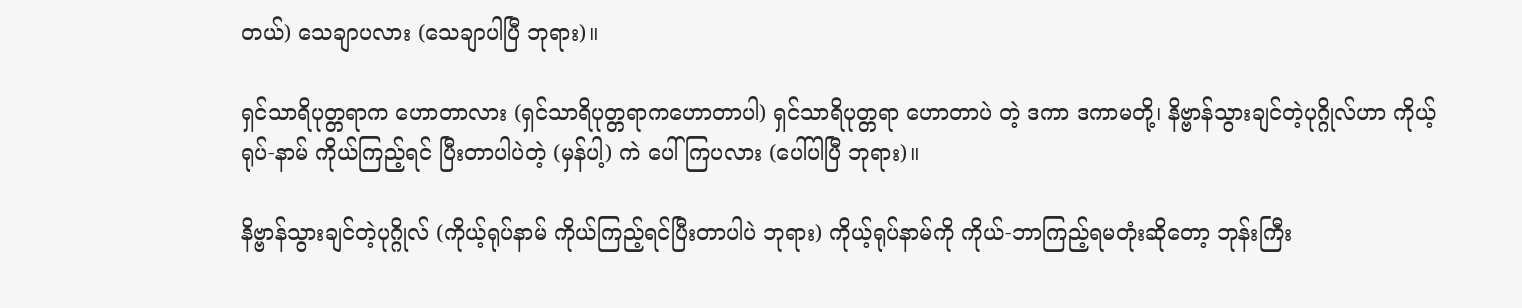တယ်) သေချာပလား (သေချာပါပြီ ဘုရား)။

ရှင်သာရိပုတ္တရာက ဟောတာလား (ရှင်သာရိပုတ္တရာကဟောတာပါ) ရှင်သာရိပုတ္တရာ ဟောတာပဲ တဲ့ ဒကာ ဒကာမတို့၊ နိဗ္ဗာန်သွားချင်တဲ့ပုဂ္ဂိုလ်ဟာ ကိုယ့် ရုပ်-နာမ် ကိုယ်ကြည့်ရင် ပြီးတာပါပဲတဲ့ (မှန်ပါ့) ကဲ ပေါ်ကြပလား (ပေါ်ပါပြီ ဘုရား)။

နိဗ္ဗာန်သွားချင်တဲ့ပုဂ္ဂိုလ် (ကိုယ့်ရုပ်နာမ် ကိုယ်ကြည့်ရင်ပြီးတာပါပဲ ဘုရား) ကိုယ့်ရုပ်နာမ်ကို ကိုယ်-ဘာကြည့်ရမတုံးဆိုတော့ ဘုန်းကြီး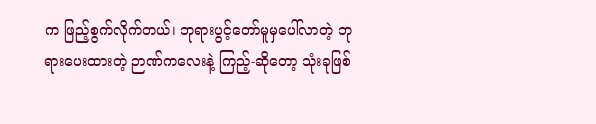က ဖြည့်စွက်လိုက်တယ်၊ ဘုရားပွင့်တော်မူမှပေါ်လာတဲ့ ဘုရားပေးထားတဲ့ ဉာဏ်ကလေးနဲ့ ကြည့်-ဆိုတော့ သုံးခုဖြစ်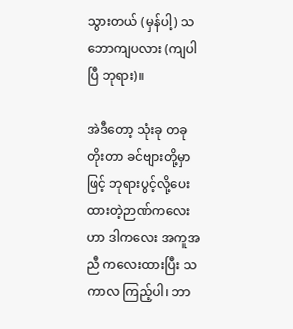သွားတယ် (မှန်ပါ့) သဘောကျပလား (ကျပါပြီ ဘုရား)။

အဲဒီတော့ သုံးခု တခုတိုးတာ ခင်ဗျားတို့မှာဖြင့် ဘုရားပွင့်လို့ပေးထားတဲ့ဉာဏ်ကလေးဟာ ဒါကလေး အကူအညီ ကလေးထားပြီး သကာလ ကြည့်ပါ၊ ဘာ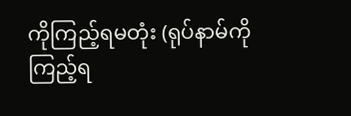ကိုကြည့်ရမတုံး (ရုပ်နာမ်ကိုကြည့်ရ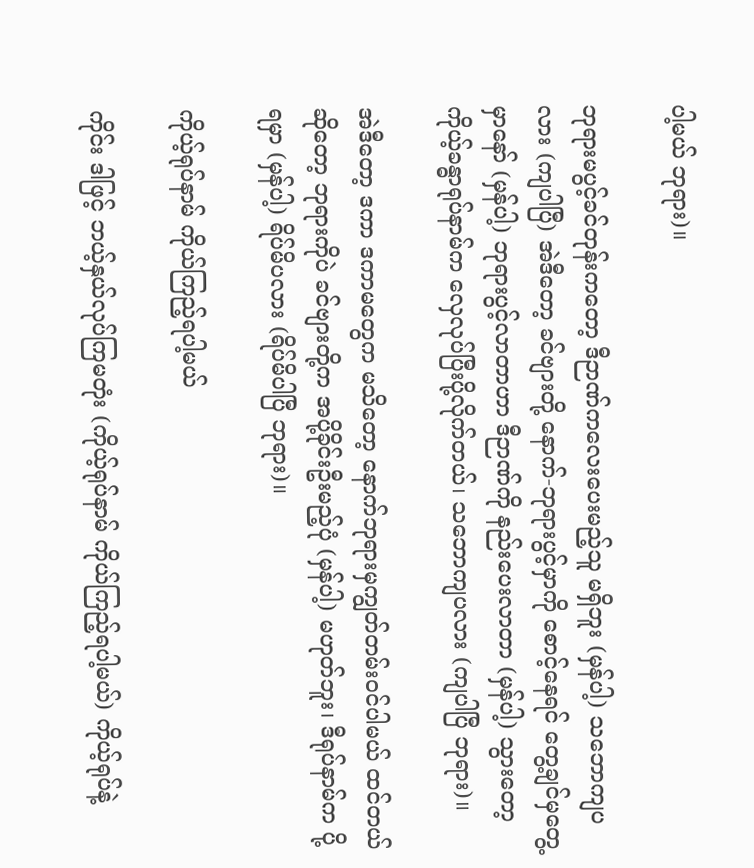ပါ့မယ် ဘုရား)။

ဘုရားမပွင့်ခင်တုန်းကတော့ ဒီဉာဏ်ကလေးပေးမည့်သူ မရှိဘူး (မှန်ပါ့) သဘောကျပလား (ကျပါပြီ) အဲဒီတော့ ခင်ဗျားတို့ နောက်-ဘုရားပွင့်မှာကို စောင့်နေရင် တွေ့ချင်မှတွေ့မှာနော် (မှန်ပါ့) ဘုရားပွင့်လာတာဟာ ဒီဉာဏ်ကို နည်းပေးလာတာ (မှန်ပါ့) သွားတော့ ကိုယ့်ခန္ဓာရုပ်နာမ်က လှေလုပ်ပြီးပို့လိုက်တယ်၊ သဘောကျပလား (ကျပါပြီ ဘုရား)။

အဲဒီတော့ ဒကာ ဒကာမတွေက မသိတော့ နောက်ဘုရားမှကျွတ်တမ်းဝင်ပါမယ် ထင်တယ်ဆိုတော့ ဘုရားကိုပဲ ခင်ဗျားတို့က အပို့ခိုင်းဦးမည့်ပုံ (မှန်ပါ့) မဟုတ်ဘူး၊ ဒီရုပ်နာမ်က ပို့ရမှာ (မှန်ပါ့) ရိပ်မိပလား (ရိပ်မိပါပြီ ဘုရား)။

ကိုယ့်ရုပ်နာမ် ကိုယ်ကြည့်ရပါ့မယ်

ကိုင်း ဒါဖြင့် ဘယ့်နှယ်လုပ်ကြမတုံး (ကိုယ့်ရုပ်နာမ် ကိုယ်ကြည့်ရပါ့မယ်) ကိုယ့်ရုပ်နဲ့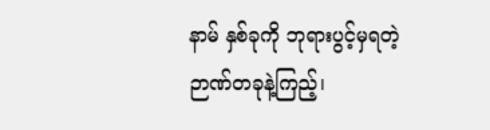နာမ် နှစ်ခုကို ဘုရားပွင့်မှရတဲ့ဉာဏ်တခုနဲ့ကြည့်၊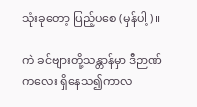သုံးခုတော့ ပြည့်ပစေ (မှန်ပါ့)။

ကဲ ခင်ဗျားတို့သန္တာန်မှာ ဒီဉာဏ်ကလေး ရှိနေသ၍ကာလ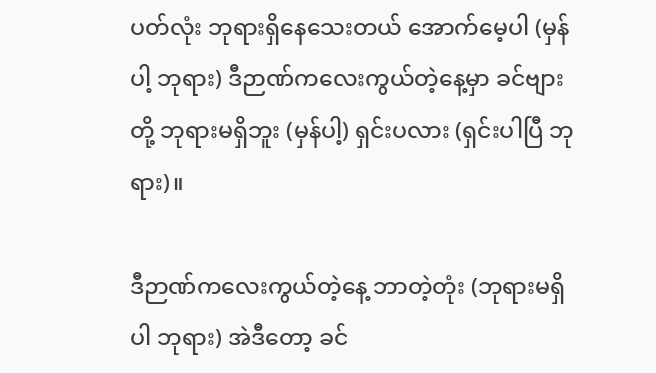ပတ်လုံး ဘုရားရှိနေသေးတယ် အောက်မေ့ပါ (မှန်ပါ့ ဘုရား) ဒီဉာဏ်ကလေးကွယ်တဲ့နေ့မှာ ခင်ဗျားတို့ ဘုရားမရှိဘူး (မှန်ပါ့) ရှင်းပလား (ရှင်းပါပြီ ဘုရား)။

ဒီဉာဏ်ကလေးကွယ်တဲ့နေ့ ဘာတဲ့တုံး (ဘုရားမရှိပါ ဘုရား) အဲဒီတော့ ခင်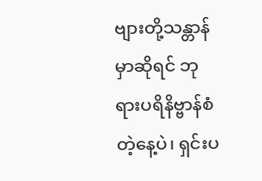ဗျားတို့သန္တာန်မှာဆိုရင် ဘုရားပရိနိဗ္ဗာန်စံတဲ့နေ့ပဲ၊ ရှင်းပ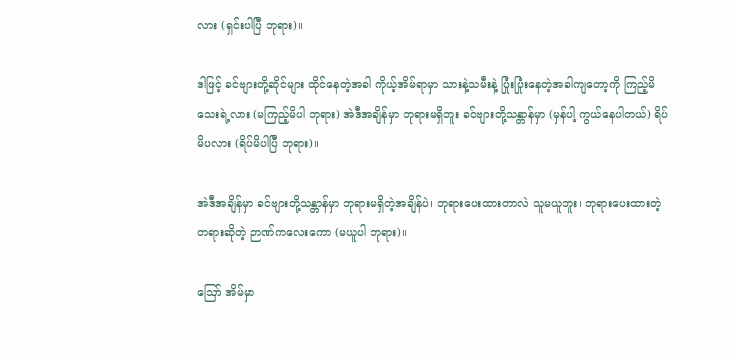လား (ရှင်းပါပြီ ဘုရား)။

ဒါဖြင့် ခင်ဗျားတို့ဆိုင်များ ထိုင်နေတဲ့အခါ ကိုယ့်အိမ်ရာမှာ သားနဲ့သမီးနဲ့ ပြုံးပြုံးနေတဲ့အခါကျတော့ကို ကြည့်မိသေးရဲ့လား (မကြည့်မိပါ ဘုရား) အဲဒီအချိန်မှာ ဘုရားမရှိဘူး ခင်ဗျားတို့သန္တာန်မှာ (မှန်ပါ့ ကွယ်နေပါတယ်) ရိပ်မိပလား (ရိပ်မိပါပြီ ဘုရား)။

အဲဒီအချိန်မှာ ခင်ဗျားတို့သန္တာန်မှာ ဘုရားမရှိတဲ့အချိန်ပဲ၊ ဘုရားပေးထားတာလဲ သူမယူဘူး၊ ဘုရားပေးထားတဲ့ တရားဆိုတဲ့ ဉာဏ်ကလေးကော (မယူပါ ဘုရား)။

ဪ အိမ်မှာ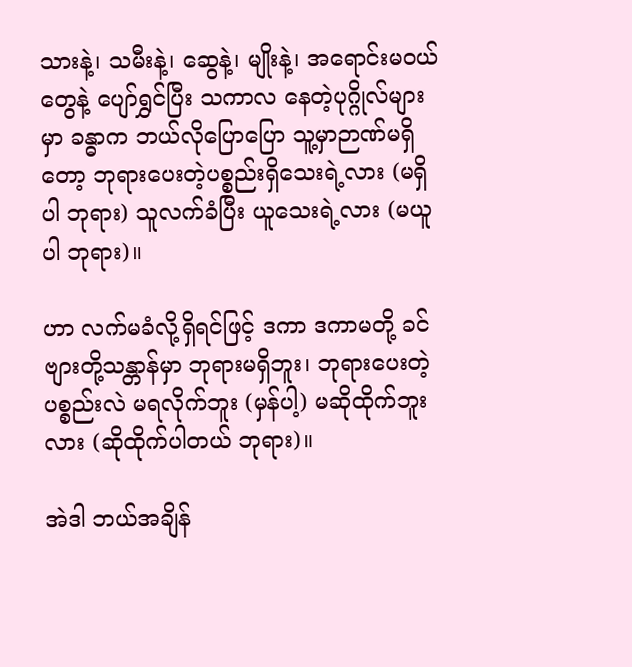သားနဲ့၊ သမီးနဲ့၊ ဆွေနဲ့၊ မျိုးနဲ့၊ အရောင်းမဝယ်တွေနဲ့ ပျော်ရွှင်ပြီး သကာလ နေတဲ့ပုဂ္ဂိုလ်များမှာ ခန္ဓာက ဘယ်လိုပြောပြော သူ့မှာဉာဏ်မရှိတော့ ဘုရားပေးတဲ့ပစ္စည်းရှိသေးရဲ့လား (မရှိပါ ဘုရား) သူလက်ခံပြီး ယူသေးရဲ့လား (မယူပါ ဘုရား)။

ဟာ လက်မခံလို့ရှိရင်ဖြင့် ဒကာ ဒကာမတို့ ခင်ဗျားတို့သန္တာန်မှာ ဘုရားမရှိဘူး၊ ဘုရားပေးတဲ့ပစ္စည်းလဲ မရလိုက်ဘူး (မှန်ပါ့) မဆိုထိုက်ဘူးလား (ဆိုထိုက်ပါတယ် ဘုရား)။

အဲဒါ ဘယ်အချိန်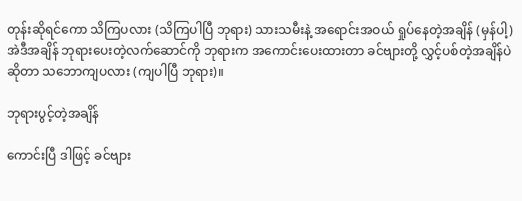တုန်းဆိုရင်ကော သိကြပလား (သိကြပါပြီ ဘုရား) သားသမီးနဲ့ အရောင်းအဝယ် ရှုပ်နေတဲ့အချိန် (မှန်ပါ့) အဲဒီအချိန် ဘုရားပေးတဲ့လက်ဆောင်ကို ဘုရားက အကောင်းပေးထားတာ ခင်ဗျားတို့ လွှင့်ပစ်တဲ့အချိန်ပဲဆိုတာ သဘောကျပလား (ကျပါပြီ ဘုရား)။

ဘုရားပွင့်တဲ့အချိန်

ကောင်းပြီ ဒါဖြင့် ခင်ဗျား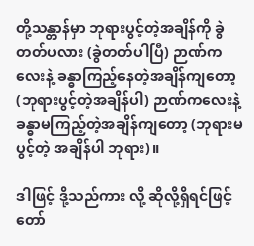တို့သန္တာန်မှာ ဘုရားပွင့်တဲ့အချိန်ကို ခွဲတတ်ပလား (ခွဲတတ်ပါပြီ) ဉာဏ်ကလေးနဲ့ ခန္ဓာကြည့်နေတဲ့အချိန်ကျတော့ (ဘုရားပွင့်တဲ့အချိန်ပါ) ဉာဏ်ကလေးနဲ့ခန္ဓာမကြည့်တဲ့အချိန်ကျတော့ (ဘုရားမပွင့်တဲ့ အချိန်ပါ ဘုရား)။

ဒါဖြင့် ဒို့သည်ကား လို့ ဆိုလို့ရှိရင်ဖြင့် တော်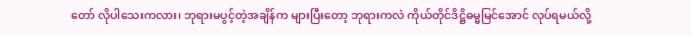တော် လိုပါသေးကလား၊ ဘုရားမပွင့်တဲ့အချိန်က များပြီးတော့ ဘုရားကလဲ ကိုယ်တိုင်ဒိဋ္ဌိဓမ္မမြင်အောင် လုပ်ရမယ်လို့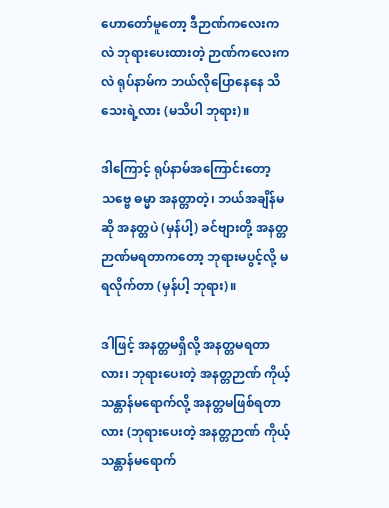ဟောတော်မူတော့ ဒီဉာဏ်ကလေးကလဲ ဘုရားပေးထားတဲ့ ဉာဏ်ကလေးကလဲ ရုပ်နာမ်က ဘယ်လိုပြောနေနေ သိသေးရဲ့လား (မသိပါ ဘုရား)။

ဒါကြောင့် ရုပ်နာမ်အကြောင်းတော့ သဗ္ဗေ ဓမ္မာ အနတ္တာတဲ့၊ ဘယ်အချိန်မဆို အနတ္တပဲ (မှန်ပါ့) ခင်ဗျားတို့ အနတ္တဉာဏ်မရတာကတော့ ဘုရားမပွင့်လို့ မရလိုက်တာ (မှန်ပါ့ ဘုရား)။

ဒါဖြင့် အနတ္တမရှိလို့ အနတ္တမရတာလား၊ ဘုရားပေးတဲ့ အနတ္တဉာဏ် ကိုယ့်သန္တာန်မရောက်လို့ အနတ္တမဖြစ်ရတာလား (ဘုရားပေးတဲ့ အနတ္တဉာဏ် ကိုယ့်သန္တာန်မရောက်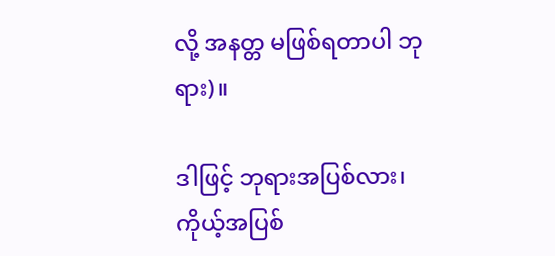လို့ အနတ္တ မဖြစ်ရတာပါ ဘုရား)။

ဒါဖြင့် ဘုရားအပြစ်လား၊ ကိုယ့်အပြစ်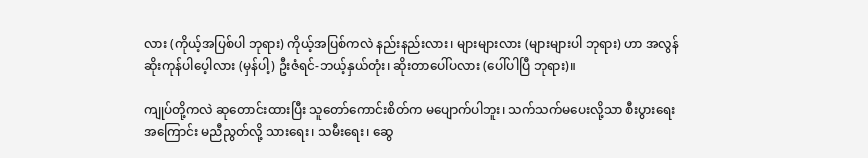လား (ကိုယ့်အပြစ်ပါ ဘုရား) ကိုယ့်အပြစ်ကလဲ နည်းနည်းလား၊ များများလား (များများပါ ဘုရား) ဟာ အလွန်ဆိုးကုန်ပါပေ့ါလား (မှန်ပါ့) ဦးဇံရင်-ဘယ့်နှယ်တုံး၊ ဆိုးတာပေါ်ပလား (ပေါ်ပါပြီ ဘုရား)။

ကျုပ်တို့ကလဲ ဆုတောင်းထားပြီး သူတော်ကောင်းစိတ်က မပျောက်ပါဘူး၊ သက်သက်မပေးလို့သာ စီးပွားရေးအကြောင်း မညီညွတ်လို့ သားရေး၊ သမီးရေး၊ ဆွေ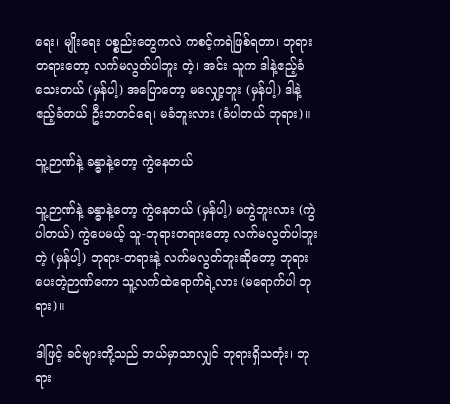ရေး၊ မျိုးရေး ပစ္စည်းတွေကလဲ ကစင့်ကရဲဖြစ်ရတာ၊ ဘုရား တရားတော့ လက်မလွတ်ပါဘူး တဲ့၊ အင်း သူက ဒါနဲ့ဧည့်ခံသေးတယ် (မှန်ပါ့) အပြောတော့ မလျှော့ဘူး (မှန်ပါ့) ဒါနဲ့ဧည့်ခံတယ် ဦးဘတင်ရေ၊ မခံဘူးလား (ခံပါတယ် ဘုရား)။

သူ့ဉာဏ်နဲ့ ခန္ဓာနဲ့တော့ ကွဲနေတယ်

သူ့ဉာဏ်နဲ့ ခန္ဓာနဲ့တော့ ကွဲနေတယ် (မှန်ပါ့) မကွဲဘူးလား (ကွဲပါတယ်) ကွဲပေမယ့် သူ-ဘုရားတရားတော့ လက်မလွတ်ပါဘူးတဲ့ (မှန်ပါ့) ဘုရား-တရားနဲ့ လက်မလွတ်ဘူးဆိုတော့ ဘုရားပေးတဲ့ဉာဏ်ကော သူ့လက်ထဲရောက်ရဲ့လား (မရောက်ပါ ဘုရား)။

ဒါဖြင့် ခင်ဗျားတို့သည် ဘယ်မှာသာလျှင် ဘုရားရှိသတုံး၊ ဘုရား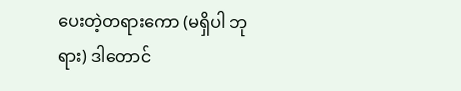ပေးတဲ့တရားကော (မရှိပါ ဘုရား) ဒါတောင်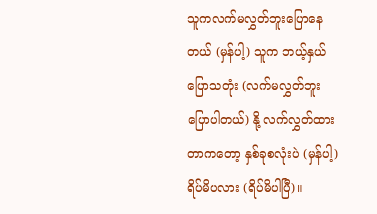သူကလက်မလွှတ်ဘူးပြောနေတယ် (မှန်ပါ့) သူက ဘယ့်နှယ်ပြောသတုံး (လက်မလွှတ်ဘူးပြောပါတယ်) နို့ လက်လွှတ်ထားတာကတော့ နှစ်ခုစလုံးပဲ (မှန်ပါ့) ရိပ်မိပလား (ရိပ်မိပါပြီ)။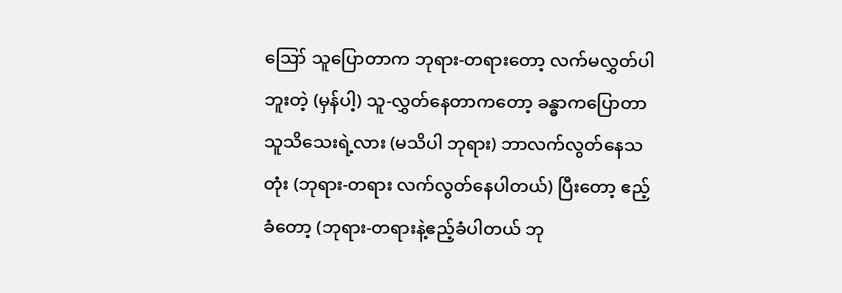ဪ သူပြောတာက ဘုရား-တရားတော့ လက်မလွှတ်ပါဘူးတဲ့ (မှန်ပါ့) သူ-လွှတ်နေတာကတော့ ခန္ဓာကပြောတာ သူသိသေးရဲ့လား (မသိပါ ဘုရား) ဘာလက်လွတ်နေသတုံး (ဘုရား-တရား လက်လွတ်နေပါတယ်) ပြီးတော့ ဧည့်ခံတော့ (ဘုရား-တရားနဲ့ဧည့်ခံပါတယ် ဘု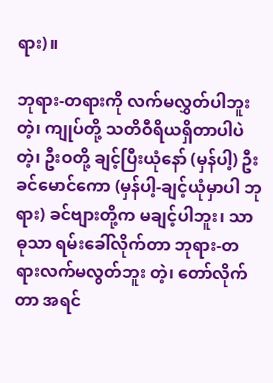ရား)။

ဘုရား-တရားကို လက်မလွှတ်ပါဘူး တဲ့၊ ကျုပ်တို့ သတိဝီရိယရှိတာပါပဲ တဲ့၊ ဦးဝတို့ ချင့်ပြီးယုံနော် (မှန်ပါ့) ဦးခင်မောင်ကော (မှန်ပါ့-ချင့်ယုံမှာပါ ဘုရား) ခင်ဗျားတို့က မချင့်ပါဘူး၊ သာဓုသာ ရမ်းခေါ်လိုက်တာ ဘုရား-တရားလက်မလွတ်ဘူး တဲ့၊ တော်လိုက်တာ အရင်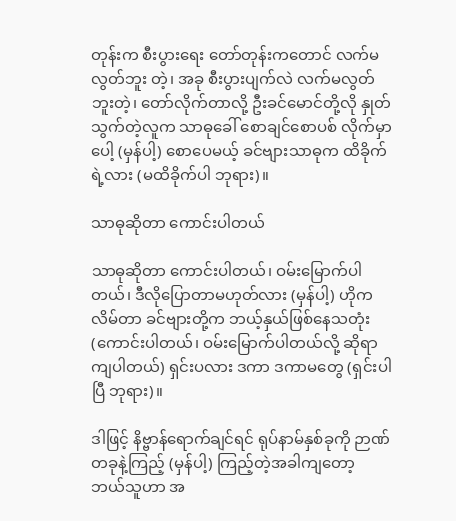တုန်းက စီးပွားရေး တော်တုန်းကတောင် လက်မလွတ်ဘူး တဲ့၊ အခု စီးပွားပျက်လဲ လက်မလွတ်ဘူးတဲ့၊ တော်လိုက်တာလို့ ဦးခင်မောင်တို့လို နှုတ်သွက်တဲ့လူက သာဓုခေါ် စောချင်စောပစ် လိုက်မှာပေါ့ (မှန်ပါ့) စောပေမယ့် ခင်ဗျားသာဓုက ထိခိုက်ရဲ့လား (မထိခိုက်ပါ ဘုရား)။

သာဓုဆိုတာ ကောင်းပါတယ်

သာဓုဆိုတာ ကောင်းပါတယ်၊ ဝမ်းမြောက်ပါတယ်၊ ဒီလိုပြောတာမဟုတ်လား (မှန်ပါ့) ဟိုက လိမ်တာ ခင်ဗျားတို့က ဘယ့်နှယ်ဖြစ်နေသတုံး (ကောင်းပါတယ်၊ ဝမ်းမြောက်ပါတယ်လို့ ဆိုရာကျပါတယ်) ရှင်းပလား ဒကာ ဒကာမတွေ (ရှင်းပါပြီ ဘုရား)။

ဒါဖြင့် နိဗ္ဗာန်ရောက်ချင်ရင် ရုပ်နာမ်နှစ်ခုကို ဉာဏ်တခုနဲ့ကြည့် (မှန်ပါ့) ကြည့်တဲ့အခါကျတော့ ဘယ်သူဟာ အ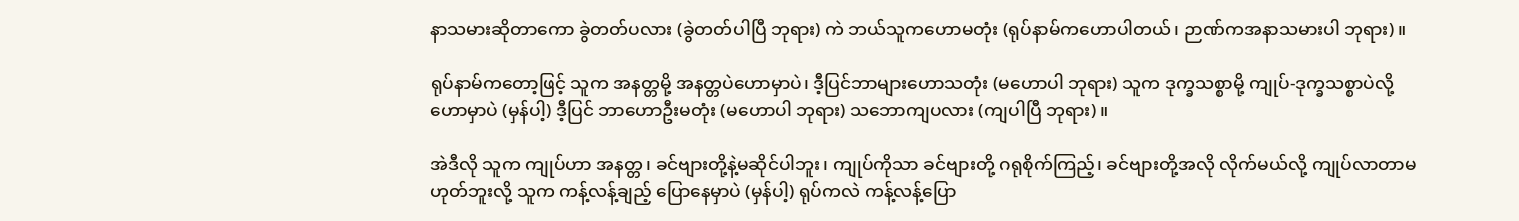နာသမားဆိုတာကော ခွဲတတ်ပလား (ခွဲတတ်ပါပြီ ဘုရား) ကဲ ဘယ်သူကဟောမတုံး (ရုပ်နာမ်ကဟောပါတယ်၊ ဉာဏ်ကအနာသမားပါ ဘုရား)။

ရုပ်နာမ်ကတော့ဖြင့် သူက အနတ္တမို့ အနတ္တပဲဟောမှာပဲ၊ ဒီ့ပြင်ဘာများဟောသတုံး (မဟောပါ ဘုရား) သူက ဒုက္ခသစ္စာမို့ ကျုပ်-ဒုက္ခသစ္စာပဲလို့ ဟောမှာပဲ (မှန်ပါ့) ဒီ့ပြင် ဘာဟောဦးမတုံး (မဟောပါ ဘုရား) သဘောကျပလား (ကျပါပြီ ဘုရား)။

အဲဒီလို သူက ကျုပ်ဟာ အနတ္တ၊ ခင်ဗျားတို့နဲ့မဆိုင်ပါဘူး၊ ကျုပ်ကိုသာ ခင်ဗျားတို့ ဂရုစိုက်ကြည့်၊ ခင်ဗျားတို့အလို လိုက်မယ်လို့ ကျုပ်လာတာမဟုတ်ဘူးလို့ သူက ကန့်လန့်ချည့် ပြောနေမှာပဲ (မှန်ပါ့) ရုပ်ကလဲ ကန့်လန့်ပြော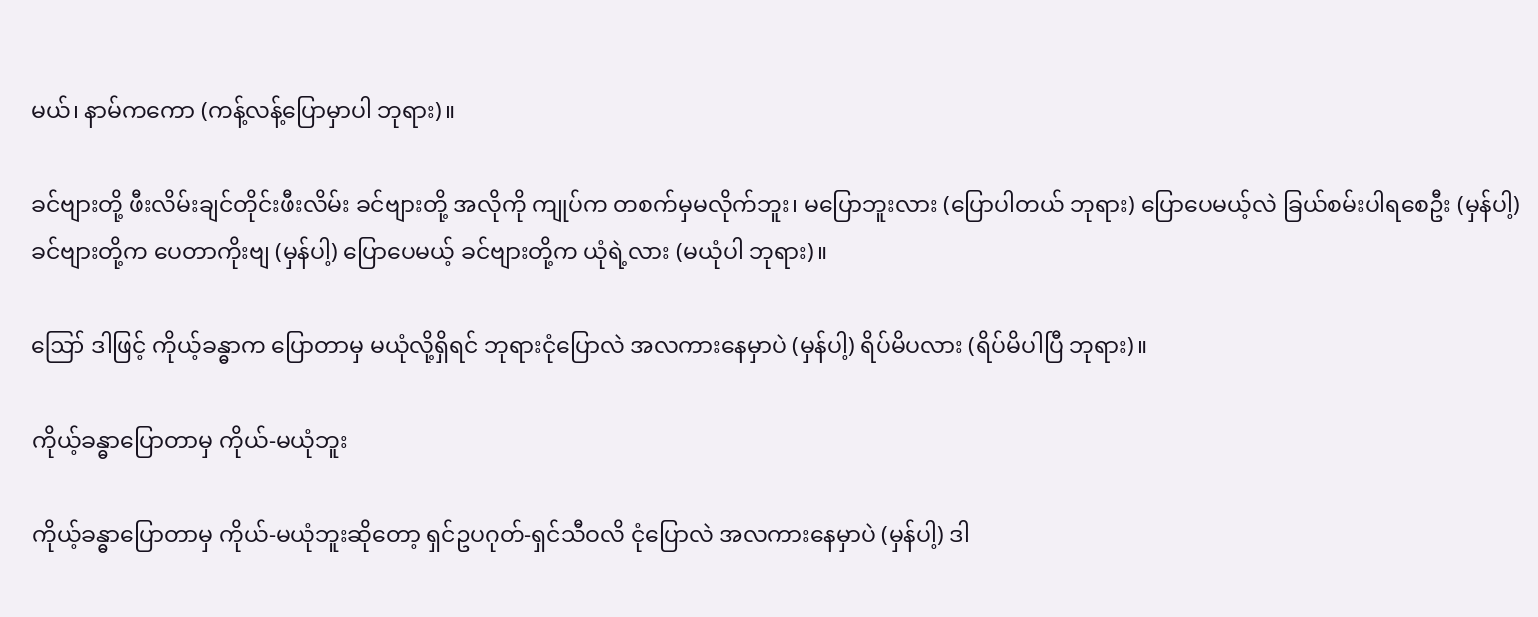မယ်၊ နာမ်ကကော (ကန့်လန့်ပြောမှာပါ ဘုရား)။

ခင်ဗျားတို့ ဖီးလိမ်းချင်တိုင်းဖီးလိမ်း ခင်ဗျားတို့ အလိုကို ကျုပ်က တစက်မှမလိုက်ဘူး၊ မပြောဘူးလား (ပြောပါတယ် ဘုရား) ပြောပေမယ့်လဲ ခြယ်စမ်းပါရစေဦး (မှန်ပါ့) ခင်ဗျားတို့က ပေတာကိုးဗျ (မှန်ပါ့) ပြောပေမယ့် ခင်ဗျားတို့က ယုံရဲ့လား (မယုံပါ ဘုရား)။

ဪ ဒါဖြင့် ကိုယ့်ခန္ဓာက ပြောတာမှ မယုံလို့ရှိရင် ဘုရားငုံပြောလဲ အလကားနေမှာပဲ (မှန်ပါ့) ရိပ်မိပလား (ရိပ်မိပါပြီ ဘုရား)။

ကိုယ့်ခန္ဓာပြောတာမှ ကိုယ်-မယုံဘူး

ကိုယ့်ခန္ဓာပြောတာမှ ကိုယ်-မယုံဘူးဆိုတော့ ရှင်ဥပဂုတ်-ရှင်သီဝလိ ငုံပြောလဲ အလကားနေမှာပဲ (မှန်ပါ့) ဒါ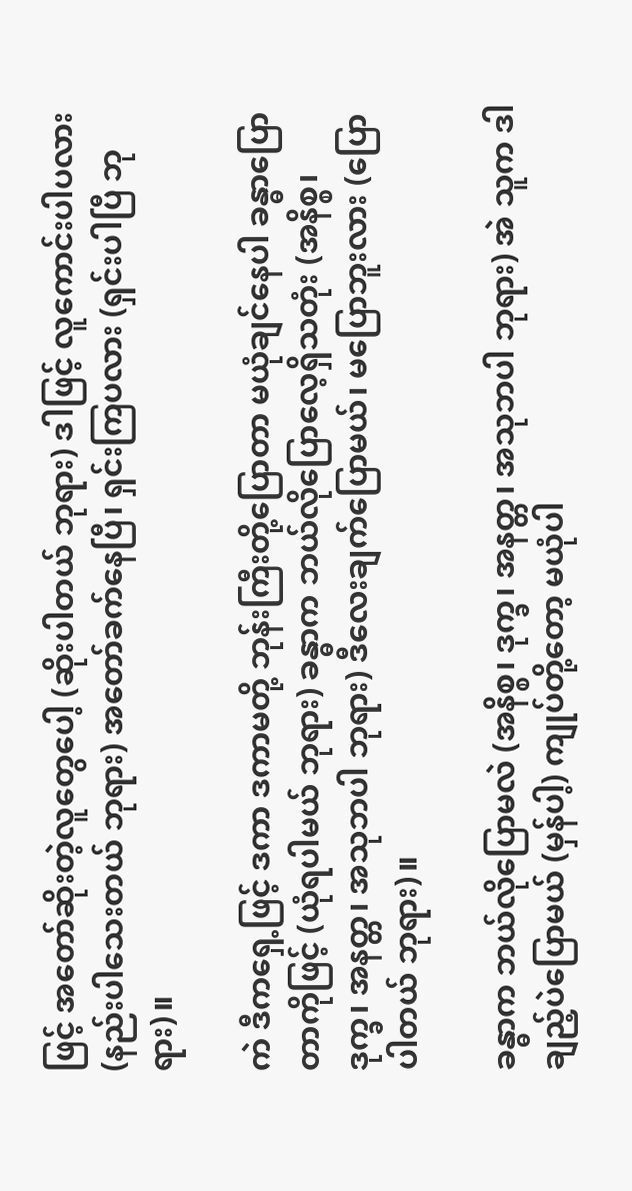ဖြင့် အတော်ဆိုးတဲ့လူတွေပေါ့ (ဆိုးပါတယ် ဘုရား) ဒါဖြင့် လူကောင်းပါပလား (နည်းပါသေးတယ် ဘုရား) အတော်ခက်နေပြီ၊ ရှင်းကြပလား (ရှင်းပါပြီ ဘုရား)။

ကဲ ဒီကရှေ့ဖြင့် ဒကာ ဒကာမတို့ ဘုန်းကြီးတို့ပြောတာ မယုံချင်နေပါ ခန္ဓာပြောတာကိုဖြင့် (ယုံရပါမယ် ဘုရား) ခန္ဓာက ဘယ်လိုပြောလေ့ရှိသတုံး (အနိစ္စ၊ ဒုက္ခ၊ အနတ္တ၊ အသုဘပါ ဘုရား) ဒီလေးချက်ပြောမယ်၊ မပြောဘူးလား (ပြောပါတယ် ဘုရား)။

ခန္ဓာက ဘယ်လိုပြောမလဲ (အနိစ္စ၊ ဒုက္ခ၊ အနတ္တ၊ အသုဘပါ ဘုရား) အဲ သူက ဒါချည့်ပဲပြောမယ် (မှန်ပါ့) ကျုပ်တို့တော့ မယုံပါ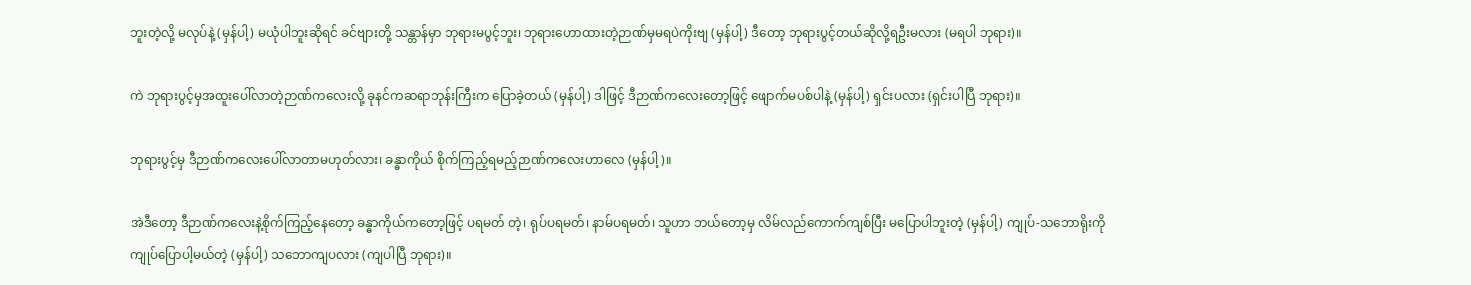ဘူးတဲ့လို့ မလုပ်နဲ့ (မှန်ပါ့) မယုံပါဘူးဆိုရင် ခင်ဗျားတို့ သန္တာန်မှာ ဘုရားမပွင့်ဘူး၊ ဘုရားဟောထားတဲ့ဉာဏ်မှမရပဲကိုးဗျ (မှန်ပါ့) ဒီတော့ ဘုရားပွင့်တယ်ဆိုလို့ရဦးမလား (မရပါ ဘုရား)။

ကဲ ဘုရားပွင့်မှအထူးပေါ်လာတဲ့ဉာဏ်ကလေးလို့ ခုနင်ကဆရာဘုန်းကြီးက ပြောခဲ့တယ် (မှန်ပါ့) ဒါဖြင့် ဒီဉာဏ်ကလေးတော့ဖြင့် ဖျောက်မပစ်ပါနဲ့ (မှန်ပါ့) ရှင်းပလား (ရှင်းပါပြီ ဘုရား)။

ဘုရားပွင့်မှ ဒီဉာဏ်ကလေးပေါ်လာတာမဟုတ်လား၊ ခန္ဓာကိုယ် စိုက်ကြည့်ရမည့်ဉာဏ်ကလေးဟာလေ (မှန်ပါ့)။

အဲဒီတော့ ဒီဉာဏ်ကလေးနဲ့စိုက်ကြည့်နေတော့ ခန္ဓာကိုယ်ကတော့ဖြင့် ပရမတ် တဲ့၊ ရုပ်ပရမတ်၊ နာမ်ပရမတ်၊ သူဟာ ဘယ်တော့မှ လိမ်လည်ကောက်ကျစ်ပြီး မပြောပါဘူးတဲ့ (မှန်ပါ့) ကျုပ်-သဘောရိုးကို ကျုပ်ပြောပါ့မယ်တဲ့ (မှန်ပါ့) သဘောကျပလား (ကျပါပြီ ဘုရား)။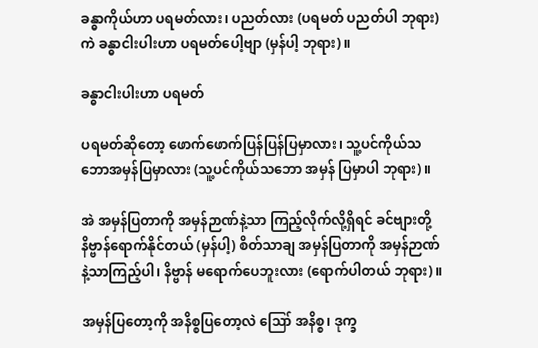ခန္ဓာကိုယ်ဟာ ပရမတ်လား၊ ပညတ်လား (ပရမတ် ပညတ်ပါ ဘုရား) ကဲ ခန္ဓာငါးပါးဟာ ပရမတ်ပေါ့ဗျာ (မှန်ပါ့ ဘုရား)။

ခန္ဓာငါးပါးဟာ ပရမတ်

ပရမတ်ဆိုတော့ ဖောက်ဖောက်ပြန်ပြန်ပြမှာလား၊ သူ့ပင်ကိုယ်သဘောအမှန်ပြမှာလား (သူ့ပင်ကိုယ်သဘော အမှန် ပြမှာပါ ဘုရား)။

အဲ အမှန်ပြတာကို အမှန်ဉာဏ်နဲ့သာ ကြည့်လိုက်လို့ရှိရင် ခင်ဗျားတို့ နိဗ္ဗာန်ရောက်နိုင်တယ် (မှန်ပါ့) စိတ်သာချ အမှန်ပြတာကို အမှန်ဉာဏ်နဲ့သာကြည့်ပါ၊ နိဗ္ဗာန် မရောက်ပေဘူးလား (ရောက်ပါတယ် ဘုရား)။

အမှန်ပြတော့ကို အနိစ္စပြတော့လဲ ဪ အနိစ္စ၊ ဒုက္ခ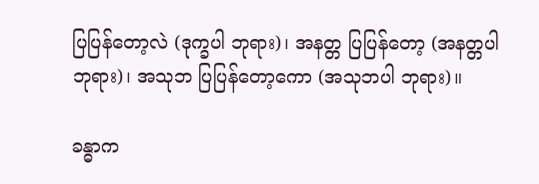ပြပြန်တော့လဲ (ဒုက္ခပါ ဘုရား)၊ အနတ္တ ပြပြန်တော့ (အနတ္တပါ ဘုရား)၊ အသုဘ ပြပြန်တော့ကော (အသုဘပါ ဘုရား)။

ခန္ဓာက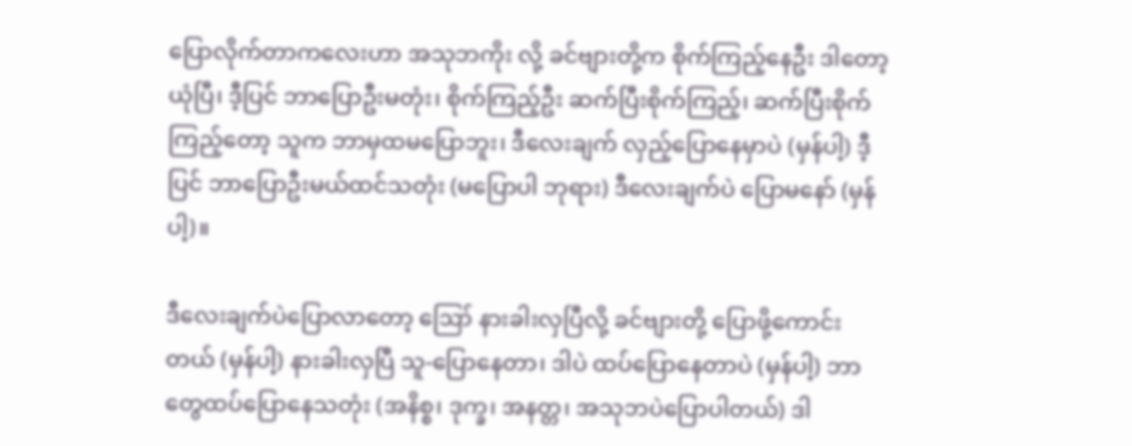ပြောလိုက်တာကလေးဟာ အသုဘကိုး လို့ ခင်ဗျားတို့က စိုက်ကြည့်နေဦး ဒါတော့ ယုံပြီ၊ ဒီ့ပြင် ဘာပြောဦးမတုံး၊ စိုက်ကြည့်ဦး ဆက်ပြီးစိုက်ကြည့်၊ ဆက်ပြီးစိုက်ကြည့်တော့ သူက ဘာမှထမပြောဘူး၊ ဒီလေးချက် လှည့်ပြောနေမှာပဲ (မှန်ပါ့) ဒီ့ပြင် ဘာပြောဦးမယ်ထင်သတုံး (မပြောပါ ဘုရား) ဒီလေးချက်ပဲ ပြောမနော် (မှန်ပါ့)။

ဒီလေးချက်ပဲပြောလာတော့ ဪ နားခါးလှပြီလို့ ခင်ဗျားတို့ ပြောဖို့ကောင်းတယ် (မှန်ပါ့) နားခါးလှပြီ သူ-ပြောနေတာ၊ ဒါပဲ ထပ်ပြောနေတာပဲ (မှန်ပါ့) ဘာတွေထပ်ပြောနေသတုံး (အနိစ္စ၊ ဒုက္ခ၊ အနတ္တ၊ အသုဘပဲပြောပါတယ်) ဒါ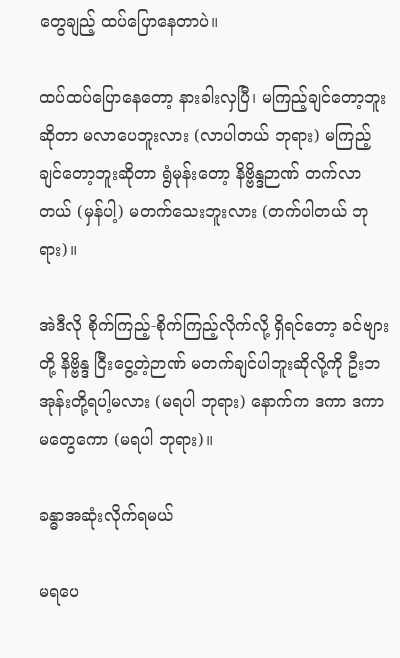တွေချည့် ထပ်ပြောနေတာပဲ။

ထပ်ထပ်ပြောနေတော့ နားခါးလှပြီ၊ မကြည့်ချင်တော့ဘူးဆိုတာ မလာပေဘူးလား (လာပါတယ် ဘုရား) မကြည့်ချင်တော့ဘူးဆိုတာ ရွံမုန်းတော့ နိဗ္ဗိန္ဒဉာဏ် တက်လာတယ် (မှန်ပါ့) မတက်သေးဘူးလား (တက်ပါတယ် ဘုရား)။

အဲဒီလို စိုက်ကြည့်-စိုက်ကြည့်လိုက်လို့ ရှိရင်တော့ ခင်ဗျားတို့ နိဗ္ဗိန္ဒ ငြီးငွေ့တဲ့ဉာဏ် မတက်ချင်ပါဘူးဆိုလို့ကို ဦးဘအုန်းတို့ရပါ့မလား (မရပါ ဘုရား) နောက်က ဒကာ ဒကာမတွေကော (မရပါ ဘုရား)။

ခန္ဓာအဆုံးလိုက်ရမယ်

မရပေ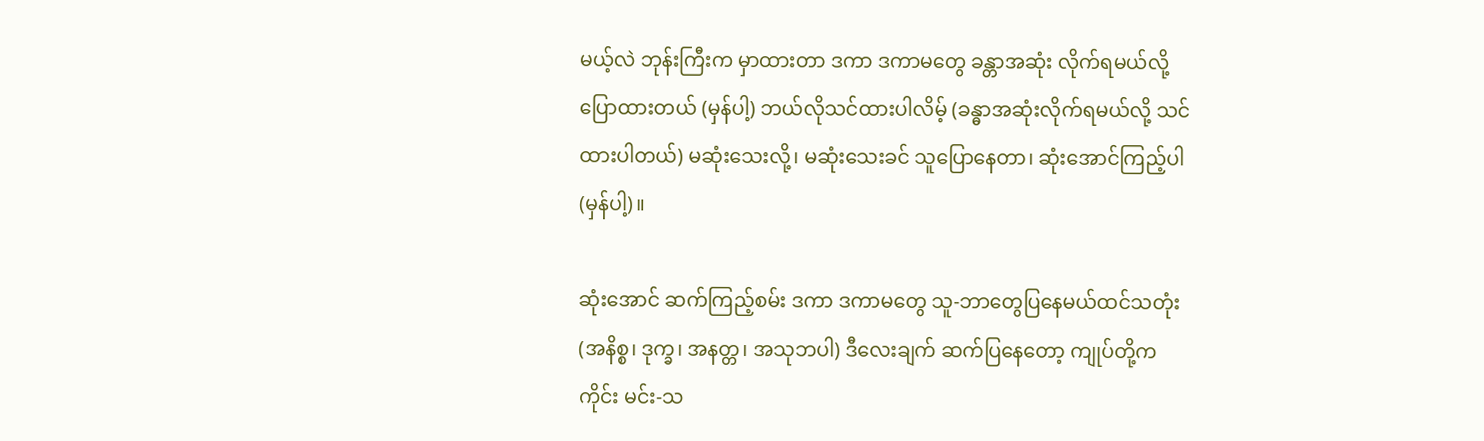မယ့်လဲ ဘုန်းကြီးက မှာထားတာ ဒကာ ဒကာမတွေ ခန္တာအဆုံး လိုက်ရမယ်လို့ ပြောထားတယ် (မှန်ပါ့) ဘယ်လိုသင်ထားပါလိမ့် (ခန္ဓာအဆုံးလိုက်ရမယ်လို့ သင်ထားပါတယ်) မဆုံးသေးလို့၊ မဆုံးသေးခင် သူပြောနေတာ၊ ဆုံးအောင်ကြည့်ပါ (မှန်ပါ့)။

ဆုံးအောင် ဆက်ကြည့်စမ်း ဒကာ ဒကာမတွေ သူ-ဘာတွေပြနေမယ်ထင်သတုံး (အနိစ္စ၊ ဒုက္ခ၊ အနတ္တ၊ အသုဘပါ) ဒီလေးချက် ဆက်ပြနေတော့ ကျုပ်တို့က ကိုင်း မင်း-သ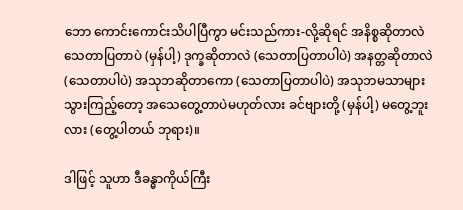ဘော ကောင်းကောင်းသိပါပြီကွာ မင်းသည်ကား-လို့ဆိုရင် အနိစ္စဆိုတာလဲ သေတာပြတာပဲ (မှန်ပါ့) ဒုက္ခဆိုတာလဲ (သေတာပြတာပါပဲ) အနတ္တဆိုတာလဲ (သေတာပါပဲ) အသုဘဆိုတာကော (သေတာပြတာပါပဲ) အသုဘမသာများသွားကြည့်တော့ အသေတွေ့တာပဲမဟုတ်လား ခင်ဗျားတို့ (မှန်ပါ့) မတွေ့ဘူးလား (တွေ့ပါတယ် ဘုရား)။

ဒါဖြင့် သူဟာ ဒီခန္ဓာကိုယ်ကြီး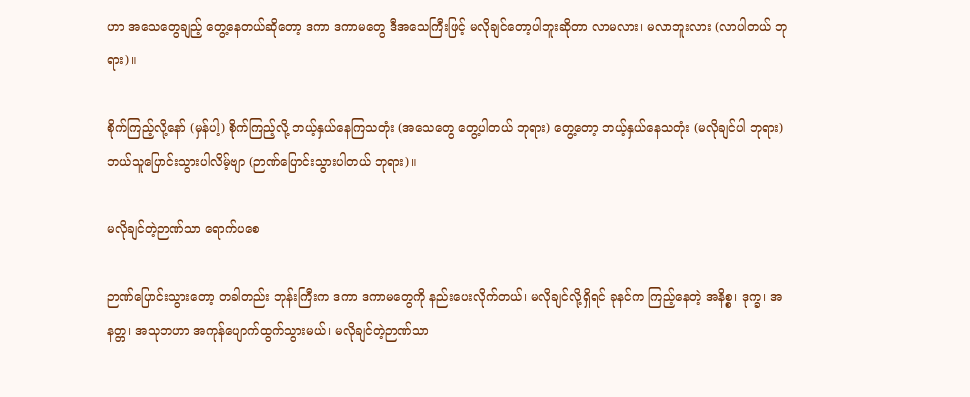ဟာ အသေတွေချည့် တွေ့နေတယ်ဆိုတော့ ဒကာ ဒကာမတွေ ဒီအသေကြီးဖြင့် မလိုချင်တော့ပါဘူးဆိုတာ လာမလား၊ မလာဘူးလား (လာပါတယ် ဘုရား)။

စိုက်ကြည့်လို့နော် (မှန်ပါ့) စိုက်ကြည့်လို့ ဘယ့်နှယ်နေကြသတုံး (အသေတွေ တွေ့ပါတယ် ဘုရား) တွေ့တော့ ဘယ့်နှယ်နေသတုံး (မလိုချင်ပါ ဘုရား) ဘယ်သူပြောင်းသွားပါလိမ့်ဗျာ (ဉာဏ်ပြောင်းသွားပါတယ် ဘုရား)။

မလိုချင်တဲ့ဉာဏ်သာ ရောက်ပစေ

ဉာဏ်ပြောင်းသွားတော့ တခါတည်း ဘုန်းကြီးက ဒကာ ဒကာမတွေကို နည်းပေးလိုက်တယ်၊ မလိုချင်လို့ရှိရင် ခုနင်က ကြည့်နေတဲ့ အနိစ္စ၊ ဒုက္ခ၊ အနတ္တ၊ အသုဘဟာ အကုန်ပျောက်ထွက်သွားမယ်၊ မလိုချင်တဲ့ဉာဏ်သာ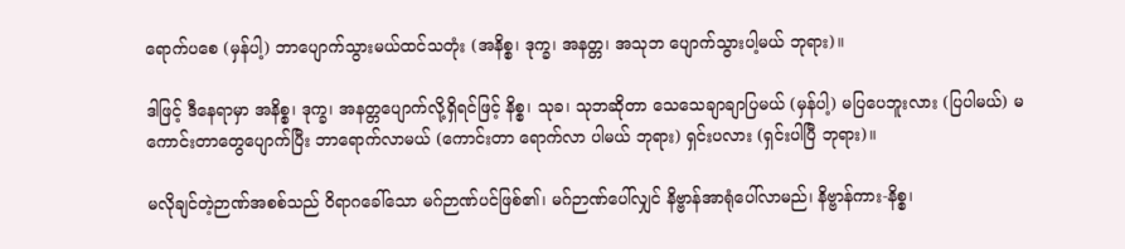ရောက်ပစေ (မှန်ပါ့) ဘာပျောက်သွားမယ်ထင်သတုံး (အနိစ္စ၊ ဒုက္ခ၊ အနတ္တ၊ အသုဘ ပျောက်သွားပါ့မယ် ဘုရား)။

ဒါဖြင့် ဒီနေရာမှာ အနိစ္စ၊ ဒုက္ခ၊ အနတ္တပျောက်လို့ရှိရင်ဖြင့် နိစ္စ၊ သုခ၊ သုဘဆိုတာ သေသေချာချာပြမယ် (မှန်ပါ့) မပြပေဘူးလား (ပြပါမယ်) မကောင်းတာတွေပျောက်ပြီး ဘာရောက်လာမယ် (ကောင်းတာ ရောက်လာ ပါမယ် ဘုရား) ရှင်းပလား (ရှင်းပါပြီ ဘုရား)။

မလိုချင်တဲ့ဉာဏ်အစစ်သည် ဝိရာဂခေါ်သော မဂ်ဉာဏ်ပင်ဖြစ်၏၊ မဂ်ဉာဏ်ပေါ်လျှင် နိဗ္ဗာန်အာရုံပေါ်လာမည်၊ နိဗ္ဗာန်ကား-နိစ္စ၊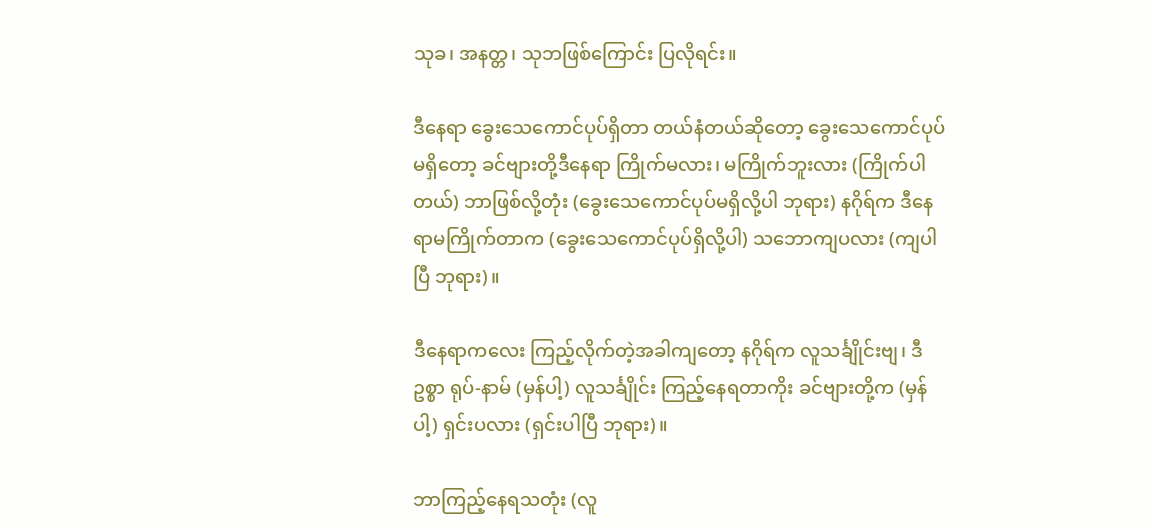သုခ၊ အနတ္တ၊ သုဘဖြစ်ကြောင်း ပြလိုရင်း။

ဒီနေရာ ခွေးသေကောင်ပုပ်ရှိတာ တယ်နံတယ်ဆိုတော့ ခွေးသေကောင်ပုပ်မရှိတော့ ခင်ဗျားတို့ဒီနေရာ ကြိုက်မလား၊ မကြိုက်ဘူးလား (ကြိုက်ပါတယ်) ဘာဖြစ်လို့တုံး (ခွေးသေကောင်ပုပ်မရှိလို့ပါ ဘုရား) နဂိုရ်က ဒီနေရာမကြိုက်တာက (ခွေးသေကောင်ပုပ်ရှိလို့ပါ) သဘောကျပလား (ကျပါပြီ ဘုရား)။

ဒီနေရာကလေး ကြည့်လိုက်တဲ့အခါကျတော့ နဂိုရ်က လူသင်္ချိုင်းဗျ၊ ဒီဥစ္စာ ရုပ်-နာမ် (မှန်ပါ့) လူသင်္ချိုင်း ကြည့်နေရတာကိုး ခင်ဗျားတို့က (မှန်ပါ့) ရှင်းပလား (ရှင်းပါပြီ ဘုရား)။

ဘာကြည့်နေရသတုံး (လူ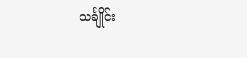သင်္ချိုင်း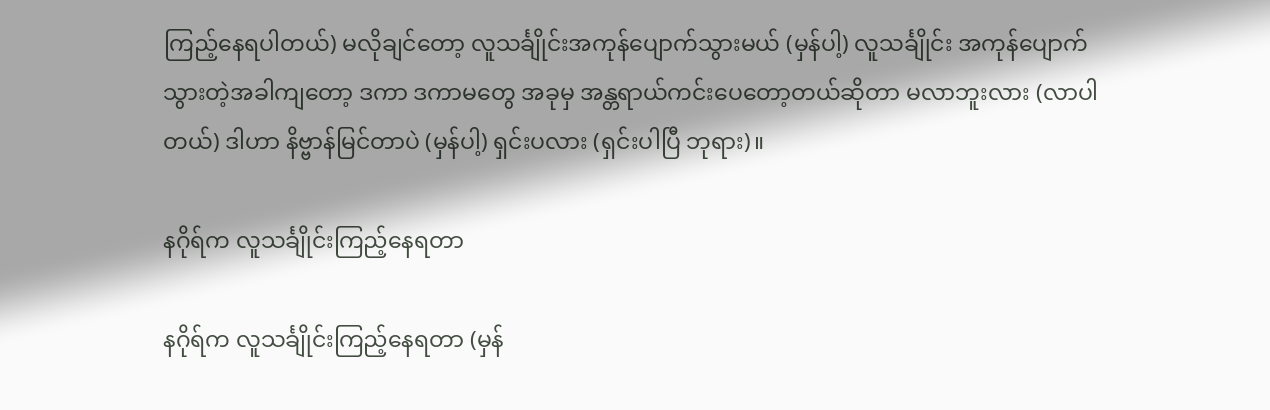ကြည့်နေရပါတယ်) မလိုချင်တော့ လူသင်္ချိုင်းအကုန်ပျောက်သွားမယ် (မှန်ပါ့) လူသင်္ချိုင်း အကုန်ပျောက်သွားတဲ့အခါကျတော့ ဒကာ ဒကာမတွေ အခုမှ အန္တရာယ်ကင်းပေတော့တယ်ဆိုတာ မလာဘူးလား (လာပါတယ်) ဒါဟာ နိဗ္ဗာန်မြင်တာပဲ (မှန်ပါ့) ရှင်းပလား (ရှင်းပါပြီ ဘုရား)။

နဂိုရ်က လူသင်္ချိုင်းကြည့်နေရတာ

နဂိုရ်က လူသင်္ချိုင်းကြည့်နေရတာ (မှန်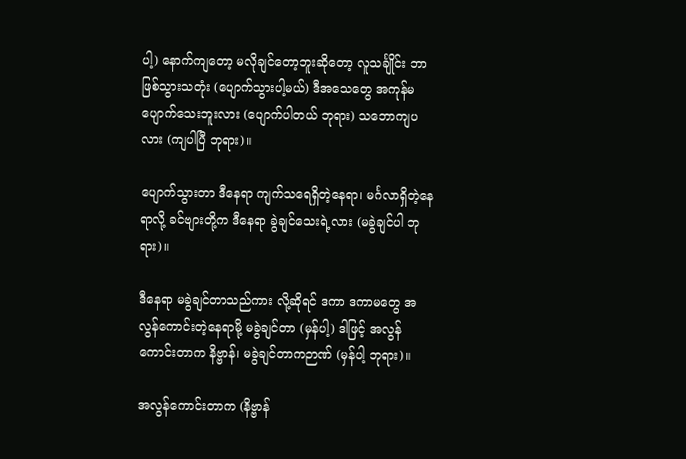ပါ့) နောက်ကျတော့ မလိုချင်တော့ဘူးဆိုတော့ လူသင်္ချိုင်း ဘာဖြစ်သွားသတုံး (ပျောက်သွားပါ့မယ်) ဒီအသေတွေ အကုန်မပျောက်သေးဘူးလား (ပျောက်ပါတယ် ဘုရား) သဘောကျပလား (ကျပါပြီ ဘုရား)။

ပျောက်သွားတာ ဒီနေရာ ကျက်သရေရှိတဲ့နေရာ၊ မင်္ဂလာရှိတဲ့နေရာလို့ ခင်ဗျားတို့က ဒီနေရာ ခွဲချင်သေးရဲ့လား (မခွဲချင်ပါ ဘုရား)။

ဒီနေရာ မခွဲချင်တာသည်ကား လို့ဆိုရင် ဒကာ ဒကာမတွေ အလွန်ကောင်းတဲ့နေရာမို့ မခွဲချင်တာ (မှန်ပါ့) ဒါဖြင့် အလွန်ကောင်းတာက နိဗ္ဗာန်၊ မခွဲချင်တာကဉာဏ် (မှန်ပါ့ ဘုရား)။

အလွန်ကောင်းတာက (နိဗ္ဗာန်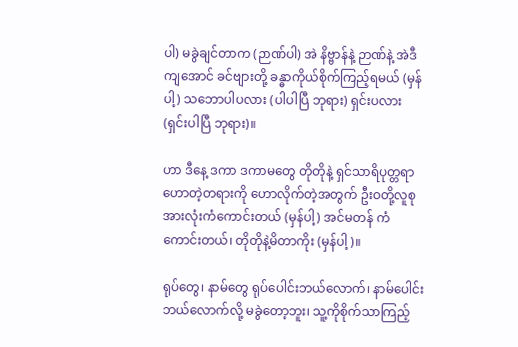ပါ) မခွဲချင်တာက (ဉာဏ်ပါ) အဲ နိဗ္ဗာန်နဲ့ ဉာဏ်နဲ့ အဲဒီကျအောင် ခင်ဗျားတို့ ခန္ဓာကိုယ်စိုက်ကြည့်ရမယ် (မှန်ပါ့) သဘောပါပလား (ပါပါပြီ ဘုရား) ရှင်းပလား (ရှင်းပါပြီ ဘုရား)။

ဟာ ဒီနေ့ ဒကာ ဒကာမတွေ တိုတိုနဲ့ ရှင်သာရိပုတ္တရာဟောတဲ့တရားကို ဟောလိုက်တဲ့အတွက် ဦးဝတို့လူစု အားလုံးကံကောင်းတယ် (မှန်ပါ့) အင်မတန် ကံကောင်းတယ်၊ တိုတိုနဲ့မိတာကိုး (မှန်ပါ့)။

ရုပ်တွေ၊ နာမ်တွေ ရုပ်ပေါင်းဘယ်လောက်၊ နာမ်ပေါင်းဘယ်လောက်လို့ မခွဲတော့ဘူး၊ သူ့ကိုစိုက်သာကြည့်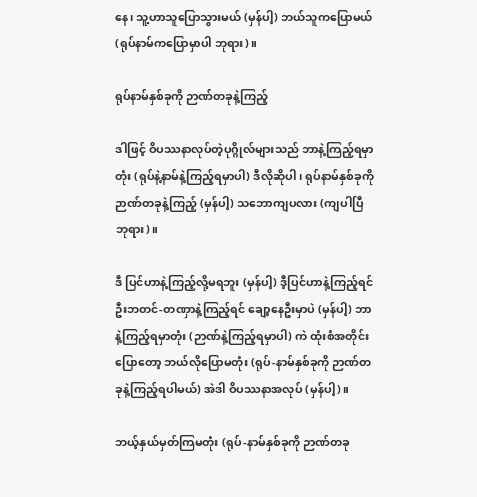နေ၊ သူ့ဟာသူပြောသွားမယ် (မှန်ပါ့) ဘယ်သူကပြောမယ် (ရုပ်နာမ်ကပြောမှာပါ ဘုရား)။

ရုပ်နာမ်နှစ်ခုကို ဉာဏ်တခုနဲ့ကြည့်

ဒါဖြင့် ဝိပဿနာလုပ်တဲ့ပုဂ္ဂိုလ်များသည် ဘာနဲ့ကြည့်ရမှာတုံး (ရုပ်နဲ့နာမ်နဲ့ကြည့်ရမှာပါ) ဒီလိုဆိုပါ၊ ရုပ်နာမ်နှစ်ခုကို ဉာဏ်တခုနဲ့ကြည့် (မှန်ပါ့) သဘောကျပလား (ကျပါပြီ ဘုရား)။

ဒီ ပြင်ဟာနဲ့ကြည့်လို့မရဘူး (မှန်ပါ့) ဒီ့ပြင်ဟာနဲ့ကြည့်ရင် ဦးဘတင်-တဏှာနဲ့ကြည့်ရင် ချော့နေဦးမှာပဲ (မှန်ပါ့) ဘာနဲ့ကြည့်ရမှာတုံး (ဉာဏ်နဲ့ကြည့်ရမှာပါ) ကဲ ထုံးစံအတိုင်းပြောတော့ ဘယ်လိုပြောမတုံး (ရုပ်-နာမ်နှစ်ခုကို ဉာဏ်တခုနဲ့ကြည့်ရပါမယ်) အဲဒါ ဝိပဿနာအလုပ် (မှန်ပါ့)။

ဘယ့်နှယ်မှတ်ကြမတုံး (ရုပ်-နာမ်နှစ်ခုကို ဉာဏ်တခု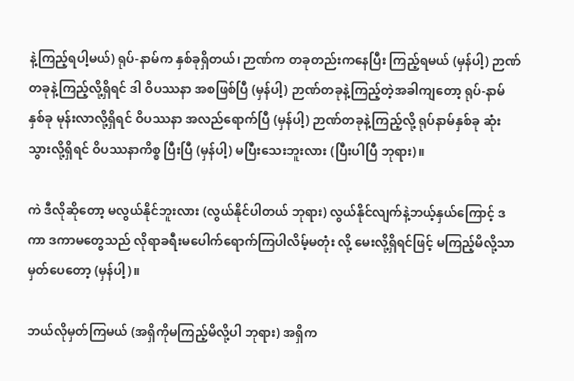နဲ့ကြည့်ရပါ့မယ်) ရုပ်-နာမ်က နှစ်ခုရှိတယ်၊ ဉာဏ်က တခုတည်းကနေပြီး ကြည့်ရမယ် (မှန်ပါ့) ဉာဏ်တခုနဲ့ကြည့်လို့ရှိရင် ဒါ ဝိပဿနာ အစဖြစ်ပြီ (မှန်ပါ့) ဉာဏ်တခုနဲ့ကြည့်တဲ့အခါကျတော့ ရုပ်-နာမ် နှစ်ခု မုန်းလာလို့ရှိရင် ဝိပဿနာ အလည်ရောက်ပြီ (မှန်ပါ့) ဉာဏ်တခုနဲ့ကြည့်လို့ ရုပ်နာမ်နှစ်ခု ဆုံးသွားလို့ရှိရင် ဝိပဿနာကိစ္စ ပြီးပြီ (မှန်ပါ့) မပြီးသေးဘူးလား (ပြီးပါပြီ ဘုရား)။

ကဲ ဒီလိုဆိုတော့ မလွယ်နိုင်ဘူးလား (လွယ်နိုင်ပါတယ် ဘုရား) လွယ်နိုင်လျက်နဲ့ဘယ့်နှယ်ကြောင့် ဒကာ ဒကာမတွေသည် လိုရာခရီးမပေါက်ရောက်ကြပါလိမ့်မတုံး လို့ မေးလို့ရှိရင်ဖြင့် မကြည့်မိလို့သာ မှတ်ပေတော့ (မှန်ပါ့)။

ဘယ်လိုမှတ်ကြမယ် (အရှိကိုမကြည့်မိလို့ပါ ဘုရား) အရှိက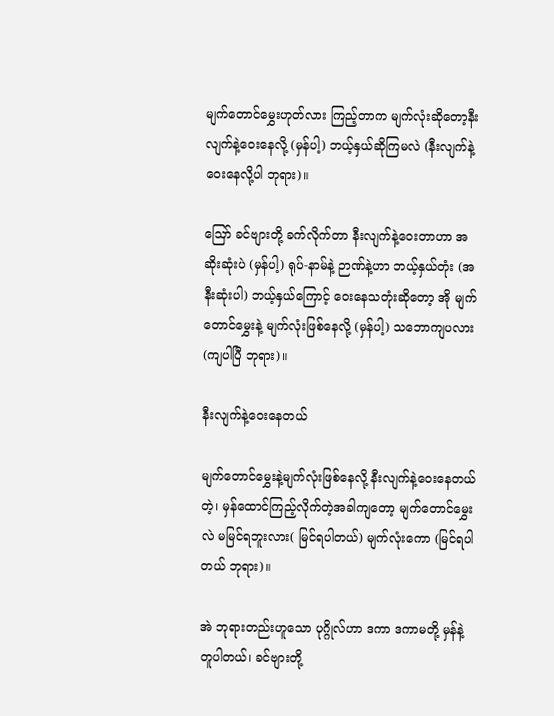မျက်တောင်မွှေးဟုတ်လား ကြည့်တာက မျက်လုံးဆိုတော့နီးလျက်နဲ့ဝေးနေလို့ (မှန်ပါ့) ဘယ့်နှယ်ဆိုကြမလဲ (နီးလျက်နဲ့ဝေးနေလို့ပါ ဘုရား)။

ဪ ခင်ဗျားတို့ ခက်လိုက်တာ နီးလျက်နဲ့ဝေးတာဟာ အဆိုးဆုံးပဲ (မှန်ပါ့) ရုပ်-နာမ်နဲ့ ဉာဏ်နဲ့ဟာ ဘယ့်နှယ်တုံး (အနီးဆုံးပါ) ဘယ့်နှယ်ကြောင့် ဝေးနေသတုံးဆိုတော့ အို မျက်တောင်မွှေးနဲ့ မျက်လုံးဖြစ်နေလို့ (မှန်ပါ့) သဘောကျပလား (ကျပါပြီ ဘုရား)။

နီးလျက်နဲ့ဝေးနေတယ်

မျက်တောင်မွှေးနဲ့မျက်လုံးဖြစ်နေလို့ နီးလျက်နဲ့ဝေးနေတယ် တဲ့၊ မှန်ထောင်ကြည့်လိုက်တဲ့အခါကျတော့ မျက်တောင်မွှေးလဲ မမြင်ရဘူးလား( မြင်ရပါတယ်) မျက်လုံးကော (မြင်ရပါတယ် ဘုရား)။

အဲ ဘုရားတည်းဟူသော ပုဂ္ဂိုလ်ဟာ ဒကာ ဒကာမတို့ မှန်နဲ့တူပါတယ်၊ ခင်ဗျားတို့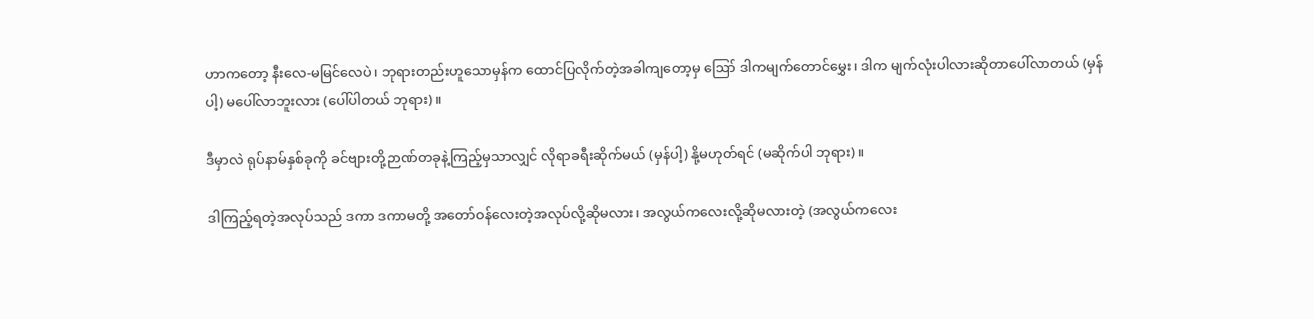ဟာကတော့ နီးလေ-မမြင်လေပဲ၊ ဘုရားတည်းဟူသောမှန်က ထောင်ပြလိုက်တဲ့အခါကျတော့မှ ဪ ဒါကမျက်တောင်မွှေး၊ ဒါက မျက်လုံးပါလားဆိုတာပေါ်လာတယ် (မှန်ပါ့) မပေါ်လာဘူးလား (ပေါ်ပါတယ် ဘုရား)။

ဒီမှာလဲ ရုပ်နာမ်နှစ်ခုကို ခင်ဗျားတို့ဉာဏ်တခုနဲ့ကြည့်မှသာလျှင် လိုရာခရီးဆိုက်မယ် (မှန်ပါ့) နို့မဟုတ်ရင် (မဆိုက်ပါ ဘုရား)။

ဒါကြည့်ရတဲ့အလုပ်သည် ဒကာ ဒကာမတို့ အတော်ဝန်လေးတဲ့အလုပ်လို့ဆိုမလား၊ အလွယ်ကလေးလို့ဆိုမလားတဲ့ (အလွယ်ကလေး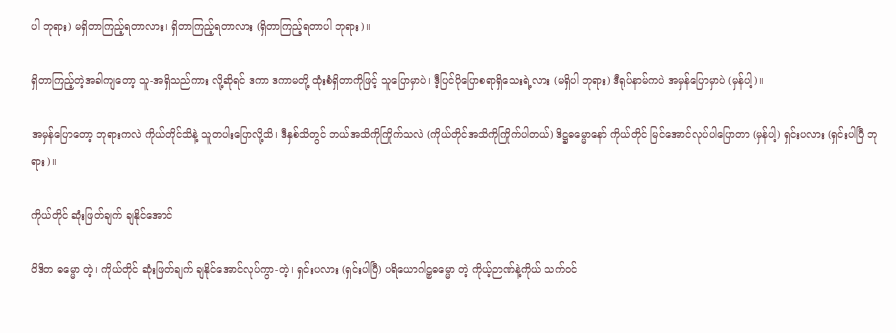ပါ ဘုရား) မရှိတာကြည့်ရတာလား၊ ရှိတာကြည့်ရတာလား (ရှိတာကြည့်ရတာပါ ဘုရား)။

ရှိတာကြည့်တဲ့အခါကျတော့ သူ-အရှိသည်ကား လို့ဆိုရင် ဒကာ ဒကာမတို့ ထုံးစံရှိတာကိုဖြင့် သူပြောမှာပဲ၊ ဒီ့ပြင်ပိုပြောစရာရှိသေးရဲ့လား (မရှိပါ ဘုရား) ဒီရုပ်နာမ်ကပဲ အမှန်ပြောမှာပဲ (မှန်ပါ့)။

အမှန်ပြောတော့ ဘုရားကလဲ ကိုယ်တိုင်သိနဲ့ သူတပါးပြောလို့သိ၊ ဒီနှစ်သိတွင် ဘယ်အသိကိုကြိုက်သလဲ (ကိုယ်တိုင်အသိကိုကြိုက်ပါတယ်) ဒိဋ္ဌဓမ္မောနော် ကိုယ်တိုင် မြင်အောင်လုပ်ပါပြောတာ (မှန်ပါ့) ရှင်းပလား (ရှင်းပါပြီ ဘုရား)။

ကိုယ်တိုင် ဆုံးဖြတ်ချက် ချနိုင်အောင်

ဝိဒိတ ဓမ္မော တဲ့၊ ကိုယ်တိုင် ဆုံးဖြတ်ချက် ချနိုင်အောင်လုပ်ကွာ-တဲ့၊ ရှင်းပလား (ရှင်းပါပြီ) ပရိယောဂါဠှဓမ္မော တဲ့ ကိုယ့်ဉာဏ်နဲ့ကိုယ် သက်ဝင်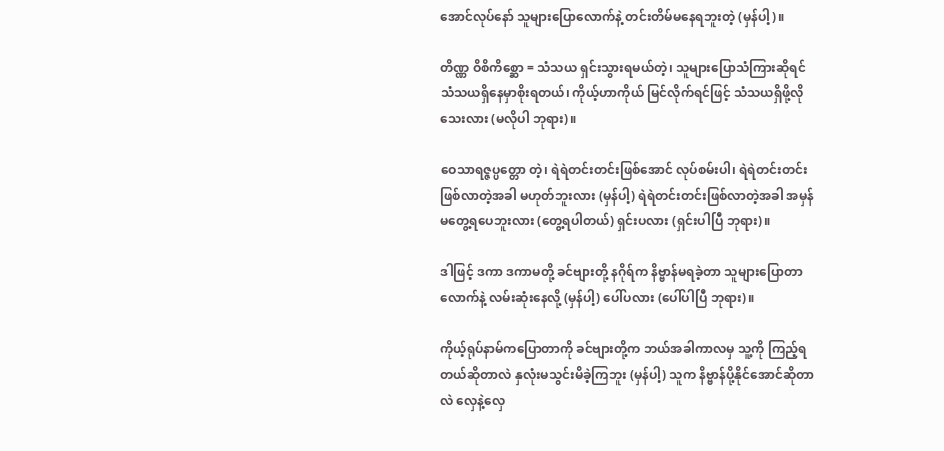အောင်လုပ်နော် သူများပြောလောက်နဲ့ တင်းတိမ်မနေရဘူးတဲ့ (မှန်ပါ့)။

တိဏ္ဏ ဝိစိကိစ္ဆော = သံသယ ရှင်းသွားရမယ်တဲ့၊ သူများပြောသံကြားဆိုရင် သံသယရှိနေမှာစိုးရတယ်၊ ကိုယ့်ဟာကိုယ် မြင်လိုက်ရင်ဖြင့် သံသယရှိဖို့လိုသေးလား (မလိုပါ ဘုရား)။

ဝေသာရဇ္ဇပ္ပတ္တော တဲ့၊ ရဲရဲတင်းတင်းဖြစ်အောင် လုပ်စမ်းပါ၊ ရဲရဲတင်းတင်း ဖြစ်လာတဲ့အခါ မဟုတ်ဘူးလား (မှန်ပါ့) ရဲရဲတင်းတင်းဖြစ်လာတဲ့အခါ အမှန်မတွေ့ရပေဘူးလား (တွေ့ရပါတယ်) ရှင်းပလား (ရှင်းပါပြီ ဘုရား)။

ဒါဖြင့် ဒကာ ဒကာမတို့ ခင်ဗျားတို့ နဂိုရ်က နိဗ္ဗာန်မရခဲ့တာ သူများပြောတာလောက်နဲ့ လမ်းဆုံးနေလို့ (မှန်ပါ့) ပေါ်ပလား (ပေါ်ပါပြီ ဘုရား)။

ကိုယ့်ရုပ်နာမ်ကပြောတာကို ခင်ဗျားတို့က ဘယ်အခါကာလမှ သူ့ကို ကြည့်ရတယ်ဆိုတာလဲ နှလုံးမသွင်းမိခဲ့ကြဘူး (မှန်ပါ့) သူက နိဗ္ဗာန်ပို့နိုင်အောင်ဆိုတာလဲ လှေနဲ့လှေ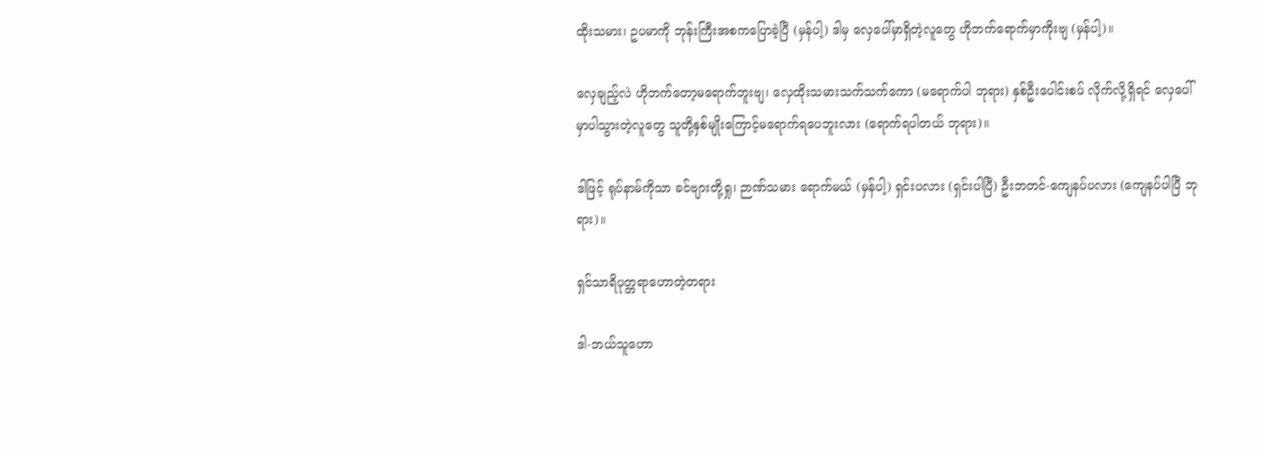ထိုးသမား၊ ဥပမာကို ဘုန်းကြီးအစကပြောခဲ့ပြီ (မှန်ပါ့) ဒါမှ လှေပေါ်မှာရှိတဲ့လူတွေ ဟိုဘက်ရောက်မှာကိုးဗျ (မှန်ပါ့)။

လှေချည့်လဲ ဟိုဘက်တော့မရောက်ဘူးဗျ၊ လှေထိုးသမားသက်သက်ကော (မရောက်ပါ ဘုရား) နှစ်ဦးပေါင်းစပ် လိုက်လို့ရှိရင် လှေပေါ်မှာပါသွားတဲ့လူတွေ သူတို့နှစ်မျိုးကြောင့်မရောက်ရပေဘူးလား (ရောက်ရပါတယ် ဘုရား)။

ဒါဖြင့် ရုပ်နာမ်ကိုသာ ခင်ဗျားတို့ရှု၊ ဉာဏ်သမား ရောက်မယ် (မှန်ပါ့) ရှင်းပလား (ရှင်းပါပြီ) ဦးဘတင်-ကျေနပ်ပလား (ကျေနပ်ပါပြီ ဘုရား)။

ရှင်သာရိပုတ္တရာဟောတဲ့တရား

ဒါ-ဘယ်သူဟော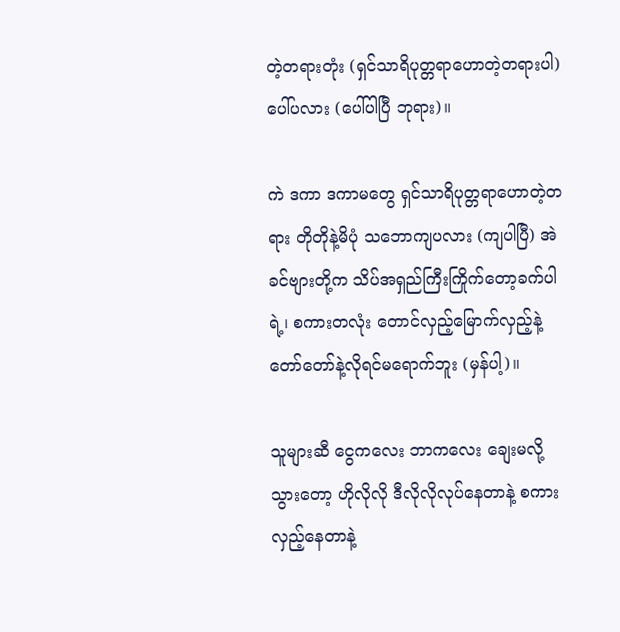တဲ့တရားတုံး (ရှင်သာရိပုတ္တရာဟောတဲ့တရားပါ) ပေါ်ပလား (ပေါ်ပါပြီ ဘုရား)။

ကဲ ဒကာ ဒကာမတွေ ရှင်သာရိပုတ္တရာဟောတဲ့တရား တိုတိုနဲ့မိပုံ သဘောကျပလား (ကျပါပြီ) အဲ ခင်ဗျားတို့က သိပ်အရှည်ကြီးကြိုက်တော့ခက်ပါရဲ့၊ စကားတလုံး တောင်လှည့်မြောက်လှည့်နဲ့ တော်တော်နဲ့လိုရင်မရောက်ဘူး (မှန်ပါ့)။

သူများဆီ ငွေကလေး ဘာကလေး ချေးမလို့သွားတော့ ဟိုလိုလို ဒီလိုလိုလုပ်နေတာနဲ့ စကားလှည့်နေတာနဲ့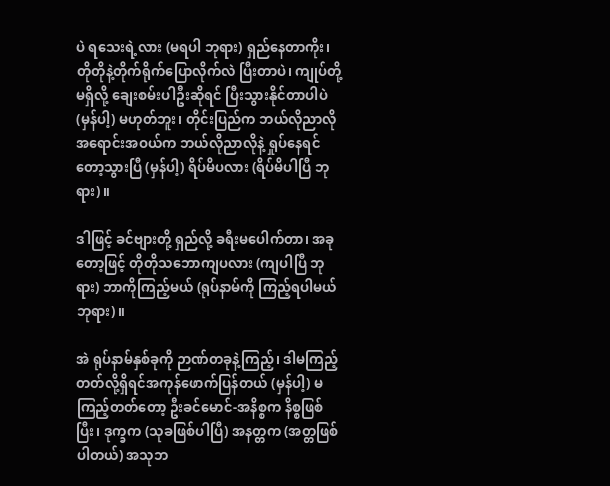ပဲ ရသေးရဲ့လား (မရပါ ဘုရား) ရှည်နေတာကိုး၊ တိုတိုနဲ့တိုက်ရိုက်ပြောလိုက်လဲ ပြီးတာပဲ၊ ကျုပ်တို့မရှိလို့ ချေးစမ်းပါဦးဆိုရင် ပြီးသွားနိုင်တာပါပဲ (မှန်ပါ့) မဟုတ်ဘူး၊ တိုင်းပြည်က ဘယ်လိုညာလို အရောင်းအဝယ်က ဘယ်လိုညာလိုနဲ့ ရှုပ်နေရင်တော့သွားပြီ (မှန်ပါ့) ရိပ်မိပလား (ရိပ်မိပါပြီ ဘုရား)။

ဒါဖြင့် ခင်ဗျားတို့ ရှည်လို့ ခရီးမပေါက်တာ၊ အခုတော့ဖြင့် တိုတိုသဘောကျပလား (ကျပါပြီ ဘုရား) ဘာကိုကြည့်မယ် (ရုပ်နာမ်ကို ကြည့်ရပါမယ် ဘုရား)။

အဲ ရုပ်နာမ်နှစ်ခုကို ဉာဏ်တခုနဲ့ကြည့်၊ ဒါမကြည့်တတ်လို့ရှိရင်အကုန်ဖောက်ပြန်တယ် (မှန်ပါ့) မကြည့်တတ်တော့ ဦးခင်မောင်-အနိစ္စက နိစ္စဖြစ်ပြီး၊ ဒုက္ခက (သုခဖြစ်ပါပြီ) အနတ္တက (အတ္တဖြစ်ပါတယ်) အသုဘ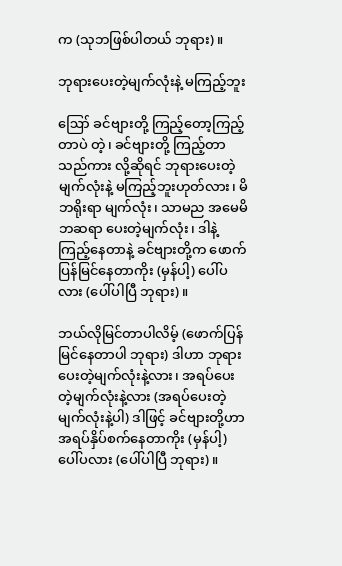က (သုဘဖြစ်ပါတယ် ဘုရား)။

ဘုရားပေးတဲ့မျက်လုံးနဲ့ မကြည့်ဘူး

ဪ ခင်ဗျားတို့ ကြည့်တော့ကြည့်တာပဲ တဲ့၊ ခင်ဗျားတို့ ကြည့်တာသည်ကား လို့ဆိုရင် ဘုရားပေးတဲ့မျက်လုံးနဲ့ မကြည့်ဘူးဟုတ်လား၊ မိဘရိုးရာ မျက်လုံး၊ သာမည အမေမိဘဆရာ ပေးတဲ့မျက်လုံး၊ ဒါနဲ့ကြည့်နေတာနဲ့ ခင်ဗျားတို့က ဖောက်ပြန်မြင်နေတာကိုး (မှန်ပါ့) ပေါ်ပလား (ပေါ်ပါပြီ ဘုရား)။

ဘယ်လိုမြင်တာပါလိမ့် (ဖောက်ပြန် မြင်နေတာပါ ဘုရား) ဒါဟာ ဘုရားပေးတဲ့မျက်လုံးနဲ့လား၊ အရပ်ပေးတဲ့မျက်လုံးနဲ့လား (အရပ်ပေးတဲ့မျက်လုံးနဲ့ပါ) ဒါဖြင့် ခင်ဗျားတို့ဟာ အရပ်နှိပ်စက်နေတာကိုး (မှန်ပါ့) ပေါ်ပလား (ပေါ်ပါပြီ ဘုရား)။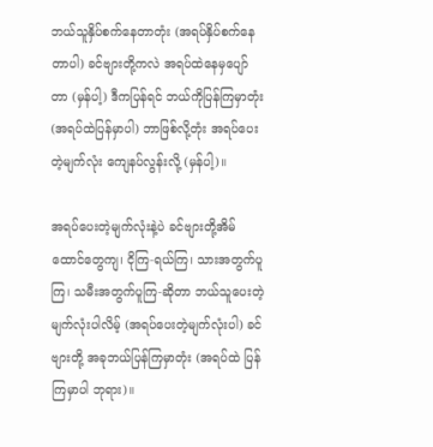ဘယ်သူနှိပ်စက်နေတာတုံး (အရပ်နှိပ်စက်နေတာပါ) ခင်ဗျားတို့ကလဲ အရပ်ထဲနေမှပျော်တာ (မှန်ပါ့) ဒီကပြန်ရင် ဘယ်ကိုပြန်ကြမှာတုံး (အရပ်ထဲပြန်မှာပါ) ဘာဖြစ်လို့တုံး အရပ်ပေးတဲ့မျက်လုံး ကျေနပ်လွန်းလို့ (မှန်ပါ့)။

အရပ်ပေးတဲ့မျက်လုံးနဲ့ပဲ ခင်ဗျားတို့အိမ်ထောင်တွေကျ၊ ငိုကြ-ရယ်ကြ၊ သားအတွက်ပူကြ၊ သမီးအတွက်ပူကြ-ဆိုတာ ဘယ်သူပေးတဲ့မျက်လုံးပါလိမ့် (အရပ်ပေးတဲ့မျက်လုံးပါ) ခင်ဗျားတို့ အခုဘယ်ပြန်ကြမှာတုံး (အရပ်ထဲ ပြန်ကြမှာပါ ဘုရား)။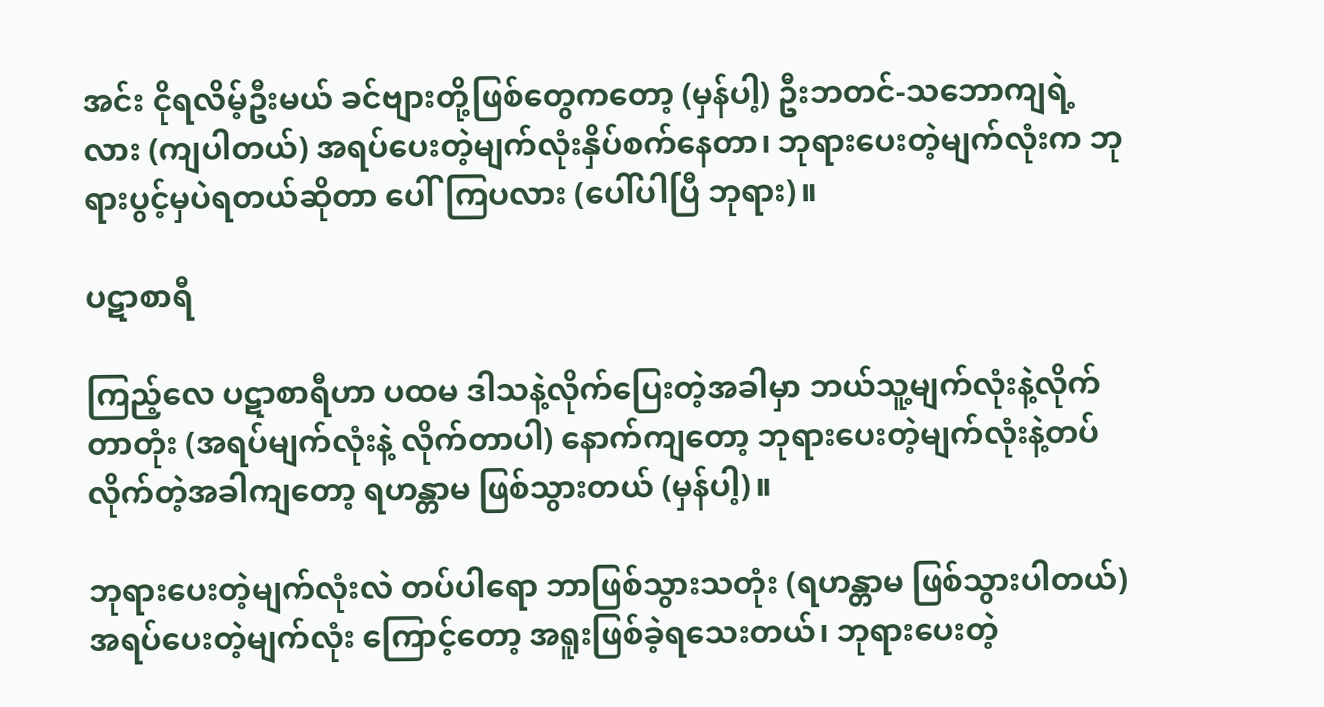အင်း ငိုရလိမ့်ဦးမယ် ခင်ဗျားတို့ဖြစ်တွေကတော့ (မှန်ပါ့) ဦးဘတင်-သဘောကျရဲ့လား (ကျပါတယ်) အရပ်ပေးတဲ့မျက်လုံးနှိပ်စက်နေတာ၊ ဘုရားပေးတဲ့မျက်လုံးက ဘုရားပွင့်မှပဲရတယ်ဆိုတာ ပေါ်ကြပလား (ပေါ်ပါပြီ ဘုရား)။

ပဋာစာရီ

ကြည့်လေ ပဋာစာရီဟာ ပထမ ဒါသနဲ့လိုက်ပြေးတဲ့အခါမှာ ဘယ်သူ့မျက်လုံးနဲ့လိုက်တာတုံး (အရပ်မျက်လုံးနဲ့ လိုက်တာပါ) နောက်ကျတော့ ဘုရားပေးတဲ့မျက်လုံးနဲ့တပ်လိုက်တဲ့အခါကျတော့ ရဟန္တာမ ဖြစ်သွားတယ် (မှန်ပါ့)။

ဘုရားပေးတဲ့မျက်လုံးလဲ တပ်ပါရော ဘာဖြစ်သွားသတုံး (ရဟန္တာမ ဖြစ်သွားပါတယ်) အရပ်ပေးတဲ့မျက်လုံး ကြောင့်တော့ အရူးဖြစ်ခဲ့ရသေးတယ်၊ ဘုရားပေးတဲ့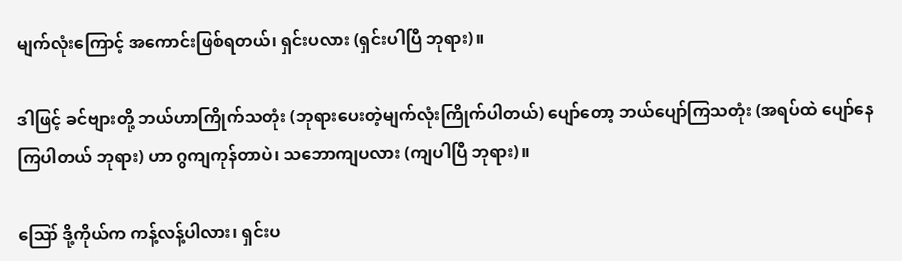မျက်လုံးကြောင့် အကောင်းဖြစ်ရတယ်၊ ရှင်းပလား (ရှင်းပါပြီ ဘုရား)။

ဒါဖြင့် ခင်ဗျားတို့ ဘယ်ဟာကြိုက်သတုံး (ဘုရားပေးတဲ့မျက်လုံးကြိုက်ပါတယ်) ပျော်တော့ ဘယ်ပျော်ကြသတုံး (အရပ်ထဲ ပျော်နေကြပါတယ် ဘုရား) ဟာ ဂွကျကုန်တာပဲ၊ သဘောကျပလား (ကျပါပြီ ဘုရား)။

ဪ ဒို့ကိုယ်က ကန့်လန့်ပါလား၊ ရှင်းပ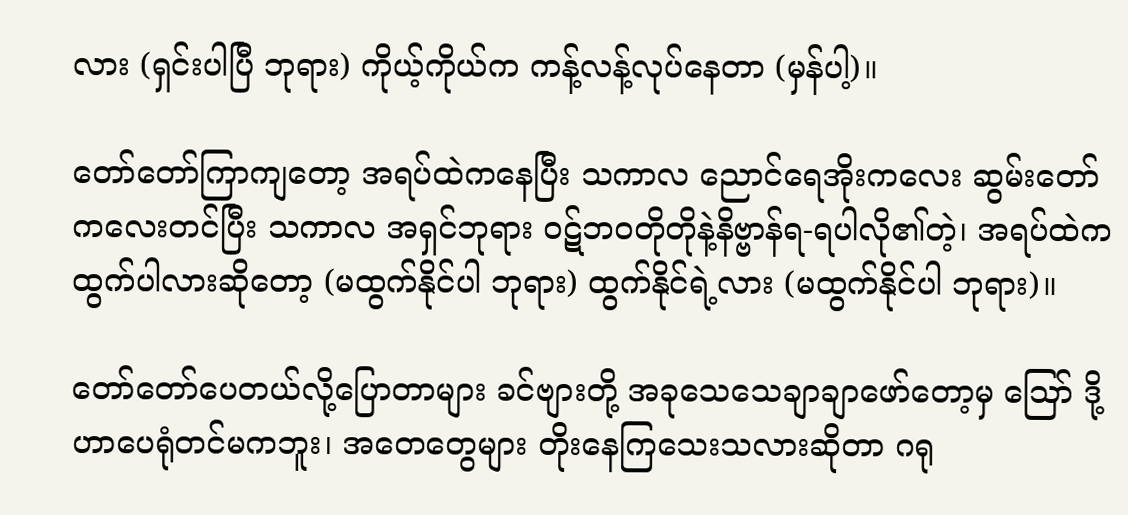လား (ရှင်းပါပြီ ဘုရား) ကိုယ့်ကိုယ်က ကန့်လန့်လုပ်နေတာ (မှန်ပါ့)။

တော်တော်ကြာကျတော့ အရပ်ထဲကနေပြီး သကာလ ညောင်ရေအိုးကလေး ဆွမ်းတော်ကလေးတင်ပြီး သကာလ အရှင်ဘုရား ဝဋ်ဘဝတိုတိုနဲ့နိဗ္ဗာန်ရ-ရပါလို၏တဲ့၊ အရပ်ထဲကထွက်ပါလားဆိုတော့ (မထွက်နိုင်ပါ ဘုရား) ထွက်နိုင်ရဲ့လား (မထွက်နိုင်ပါ ဘုရား)။

တော်တော်ပေတယ်လို့ပြောတာများ ခင်ဗျားတို့ အခုသေသေချာချာဖော်တော့မှ ဪ ဒို့ဟာပေရုံတင်မကဘူး၊ အတေတွေများ တိုးနေကြသေးသလားဆိုတာ ဂရု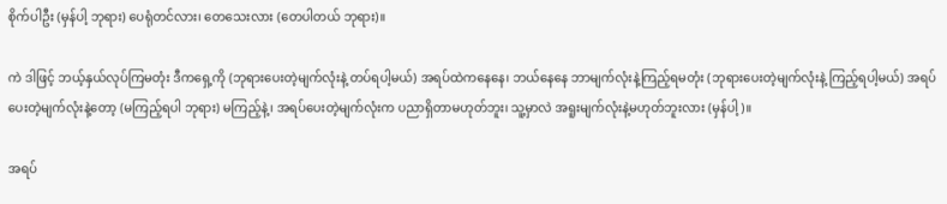စိုက်ပါဦး (မှန်ပါ့ ဘုရား) ပေရုံတင်လား၊ တေသေးလား (တေပါတယ် ဘုရား)။

ကဲ ဒါဖြင့် ဘယ့်နှယ်လုပ်ကြမတုံး ဒီကရှေ့ကို (ဘုရားပေးတဲ့မျက်လုံးနဲ့ တပ်ရပါ့မယ်) အရပ်ထဲကနေနေ၊ ဘယ်နေနေ ဘာမျက်လုံးနဲ့ကြည့်ရမတုံး (ဘုရားပေးတဲ့မျက်လုံးနဲ့ ကြည့်ရပါ့မယ်) အရပ်ပေးတဲ့မျက်လုံးနဲ့တော့ (မကြည့်ရပါ ဘုရား) မကြည့်နဲ့၊ အရပ်ပေးတဲ့မျက်လုံးက ပညာရှိတာမဟုတ်ဘူး၊ သူ့မှာလဲ အရူးမျက်လုံးနဲ့မဟုတ်ဘူးလား (မှန်ပါ့)။

အရပ်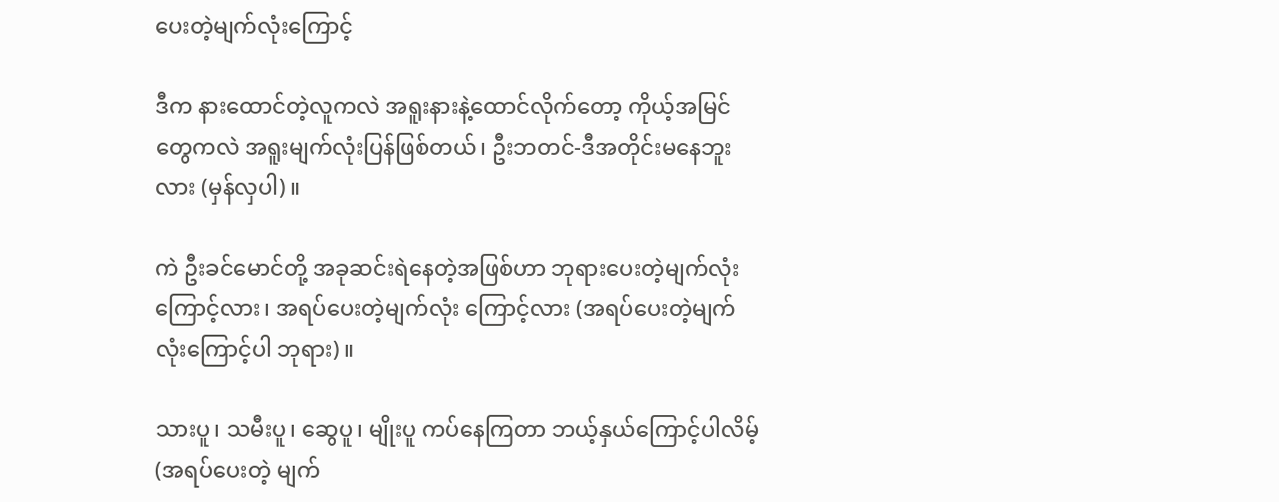ပေးတဲ့မျက်လုံးကြောင့်

ဒီက နားထောင်တဲ့လူကလဲ အရူးနားနဲ့ထောင်လိုက်တော့ ကိုယ့်အမြင်တွေကလဲ အရူးမျက်လုံးပြန်ဖြစ်တယ်၊ ဦးဘတင်-ဒီအတိုင်းမနေဘူးလား (မှန်လှပါ)။

ကဲ ဦးခင်မောင်တို့ အခုဆင်းရဲနေတဲ့အဖြစ်ဟာ ဘုရားပေးတဲ့မျက်လုံးကြောင့်လား၊ အရပ်ပေးတဲ့မျက်လုံး ကြောင့်လား (အရပ်ပေးတဲ့မျက်လုံးကြောင့်ပါ ဘုရား)။

သားပူ၊ သမီးပူ၊ ဆွေပူ၊ မျိုးပူ ကပ်နေကြတာ ဘယ့်နှယ်ကြောင့်ပါလိမ့် (အရပ်ပေးတဲ့ မျက်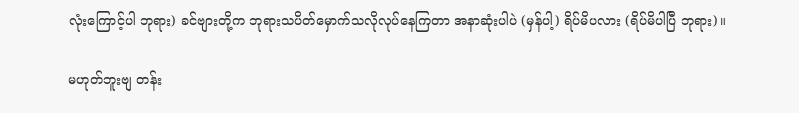လုံးကြောင့်ပါ ဘုရား) ခင်ဗျားတို့က ဘုရားသပိတ်မှောက်သလိုလုပ်နေကြတာ အနာဆုံးပါပဲ (မှန်ပါ့) ရိပ်မိပလား (ရိပ်မိပါပြီ ဘုရား)။

မဟုတ်ဘူးဗျ တန်း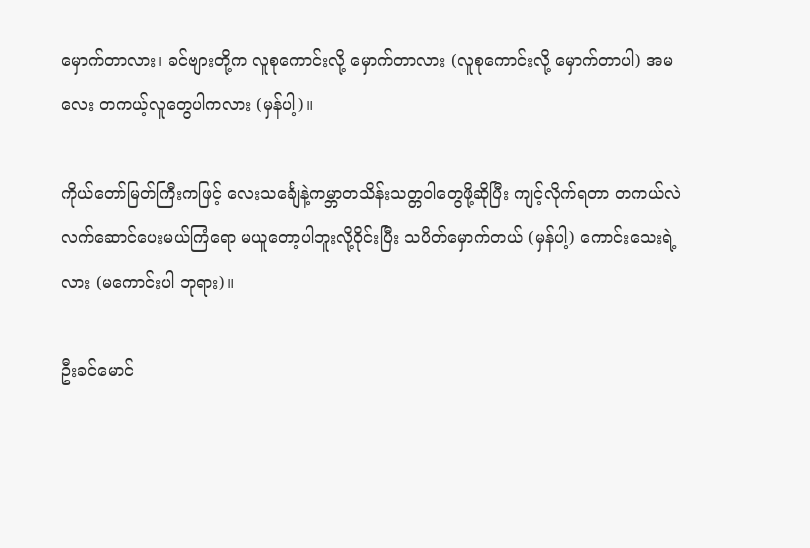မှောက်တာလား၊ ခင်ဗျားတို့က လူစုကောင်းလို့ မှောက်တာလား (လူစုကောင်းလို့ မှောက်တာပါ) အမလေး တကယ့်လူတွေပါကလား (မှန်ပါ့)။

ကိုယ်တော်မြတ်ကြီးကဖြင့် လေးသင်္ချေနဲ့ကမ္ဘာတသိန်းသတ္တဝါတွေဖို့ဆိုပြီး ကျင့်လိုက်ရတာ တကယ်လဲ လက်ဆောင်ပေးမယ်ကြံရော မယူတော့ပါဘူးလို့ဝိုင်းပြီး သပိတ်မှောက်တယ် (မှန်ပါ့) ကောင်းသေးရဲ့လား (မကောင်းပါ ဘုရား)။

ဦးခင်မောင်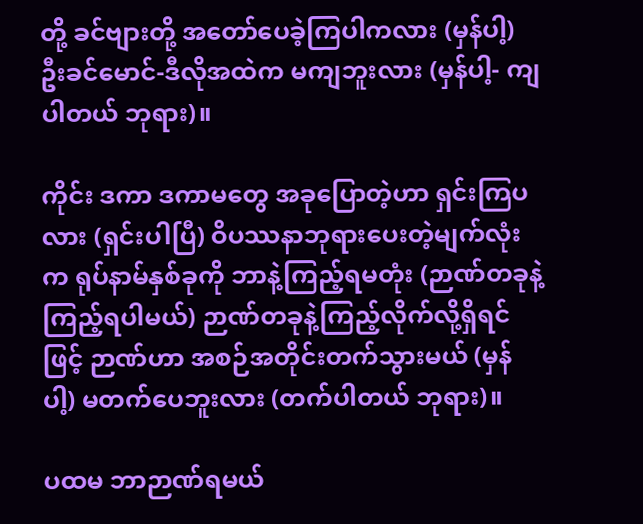တို့ ခင်ဗျားတို့ အတော်ပေခဲ့ကြပါကလား (မှန်ပါ့) ဦးခင်မောင်-ဒီလိုအထဲက မကျဘူးလား (မှန်ပါ့- ကျပါတယ် ဘုရား)။

ကိုင်း ဒကာ ဒကာမတွေ အခုပြောတဲ့ဟာ ရှင်းကြပလား (ရှင်းပါပြီ) ဝိပဿနာဘုရားပေးတဲ့မျက်လုံးက ရုပ်နာမ်နှစ်ခုကို ဘာနဲ့ကြည့်ရမတုံး (ဉာဏ်တခုနဲ့ကြည့်ရပါမယ်) ဉာဏ်တခုနဲ့ကြည့်လိုက်လို့ရှိရင်ဖြင့် ဉာဏ်ဟာ အစဉ်အတိုင်းတက်သွားမယ် (မှန်ပါ့) မတက်ပေဘူးလား (တက်ပါတယ် ဘုရား)။

ပထမ ဘာဉာဏ်ရမယ်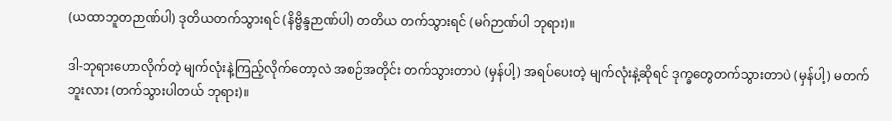(ယထာဘူတဉာဏ်ပါ) ဒုတိယတက်သွားရင် (နိဗ္ဗိန္ဒဉာဏ်ပါ) တတိယ တက်သွားရင် (မဂ်ဉာဏ်ပါ ဘုရား)။

ဒါ-ဘုရားဟောလိုက်တဲ့ မျက်လုံးနဲ့ကြည့်လိုက်တော့လဲ အစဉ်အတိုင်း တက်သွားတာပဲ (မှန်ပါ့) အရပ်ပေးတဲ့ မျက်လုံးနဲ့ဆိုရင် ဒုက္ခတွေတက်သွားတာပဲ (မှန်ပါ့) မတက်ဘူးလား (တက်သွားပါတယ် ဘုရား)။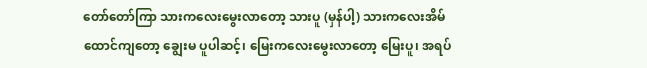တော်တော်ကြာ သားကလေးမွေးလာတော့ သားပူ (မှန်ပါ့) သားကလေးအိမ်ထောင်ကျတော့ ချွေးမ ပူပါဆင့်၊ မြေးကလေးမွေးလာတော့ မြေးပူ၊ အရပ်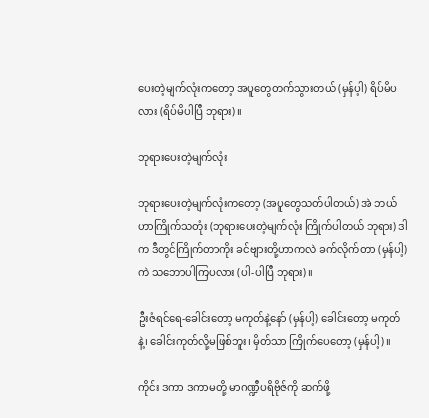ပေးတဲ့မျက်လုံးကတော့ အပူတွေတက်သွားတယ် (မှန်ပ့ါ) ရိပ်မိပလား (ရိပ်မိပါပြီ ဘုရား)။

ဘုရားပေးတဲ့မျက်လုံး

ဘုရားပေးတဲ့မျက်လုံးကတော့ (အပူတွေသတ်ပါတယ်) အဲ ဘယ်ဟာကြိုက်သတုံး (ဘုရားပေးတဲ့မျက်လုံး ကြိုက်ပါတယ် ဘုရား) ဒါက ဒီတွင်ကြိုက်တာကိုး ခင်ဗျားတို့ဟာကလဲ ခက်လိုက်တာ (မှန်ပါ့) ကဲ သဘောပါကြပလား (ပါ-ပါပြီ ဘုရား)။

ဦးဇံရင်ရေ-ခေါင်းတော့ မကုတ်နဲ့နော် (မှန်ပါ့) ခေါင်းတော့ မကုတ်နဲ့၊ ခေါင်းကုတ်လို့မဖြစ်ဘူး၊ မှိတ်သာ ကြိုက်ပေတော့ (မှန်ပါ့)။

ကိုင်း ဒကာ ဒကာမတို့ မာဂဏ္ဍီပရိဗိုဇ်ကို ဆက်ဖို့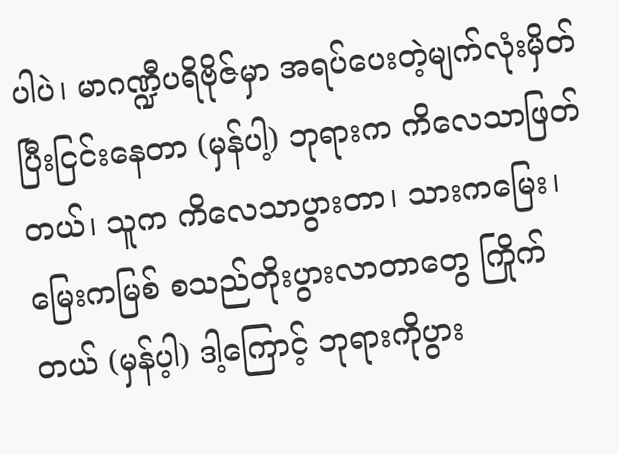ပါပဲ၊ မာဂဏ္ဍီပရိဗိုဇ်မှာ အရပ်ပေးတဲ့မျက်လုံးမှိတ်ပြီးငြင်းနေတာ (မှန်ပါ့) ဘုရားက ကိလေသာဖြတ်တယ်၊ သူက ကိလေသာပွားတာ၊ သားကမြေး၊ မြေးကမြစ် စသည်တိုးပွားလာတာတွေ ကြိုက်တယ် (မှန်ပ့ါ) ဒါ့ကြောင့် ဘုရားကိုပွား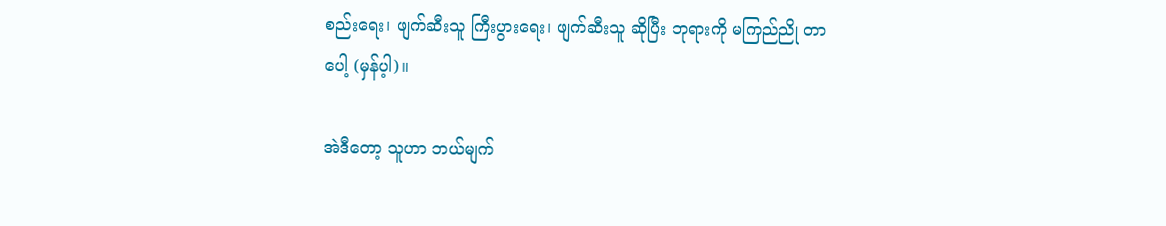စည်းရေး၊ ဖျက်ဆီးသူ ကြီးပွားရေး၊ ဖျက်ဆီးသူ ဆိုပြီး ဘုရားကို မကြည်ညို တာပေါ့ (မှန်ပ့ါ)။

အဲဒီတော့ သူဟာ ဘယ်မျက်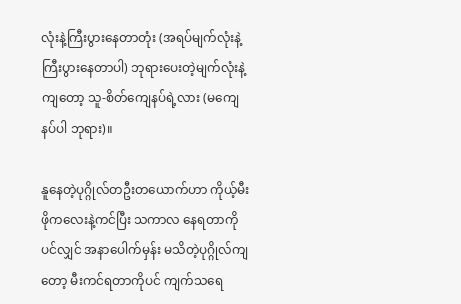လုံးနဲ့ကြီးပွားနေတာတုံး (အရပ်မျက်လုံးနဲ့ကြီးပွားနေတာပါ) ဘုရားပေးတဲ့မျက်လုံးနဲ့ ကျတော့ သူ-စိတ်ကျေနပ်ရဲ့လား (မကျေနပ်ပါ ဘုရား)။

နူနေတဲ့ပုဂ္ဂိုလ်တဦးတယောက်ဟာ ကိုယ့်မီးဖိုကလေးနဲ့ကင်ပြီး သကာလ နေရတာကိုပင်လျှင် အနာပေါက်မှန်း မသိတဲ့ပုဂ္ဂိုလ်ကျတော့ မီးကင်ရတာကိုပင် ကျက်သရေ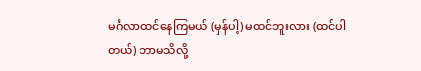မင်္ဂလာထင်နေကြမယ် (မှန်ပါ့) မထင်ဘူးလား (ထင်ပါတယ်) ဘာမသိလို့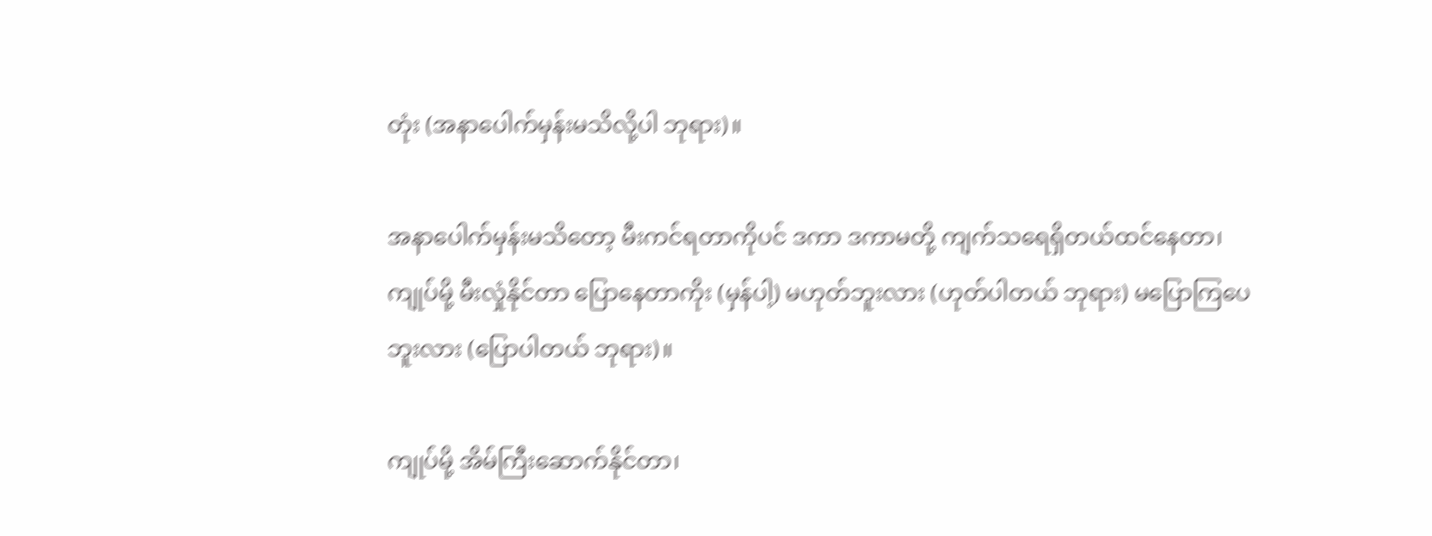တုံး (အနာပေါက်မှန်းမသိလို့ပါ ဘုရား)။

အနာပေါက်မှန်းမသိတော့ မီးကင်ရတာကိုပင် ဒကာ ဒကာမတို့ ကျက်သရေရှိတယ်ထင်နေတာ၊ ကျုပ်မို့ မီးလှုံနိုင်တာ ပြောနေတာကိုး (မှန်ပါ့) မဟုတ်ဘူးလား (ဟုတ်ပါတယ် ဘုရား) မပြောကြပေဘူးလား (ပြောပါတယ် ဘုရား)။

ကျုပ်မို့ အိမ်ကြီးဆောက်နိုင်တာ၊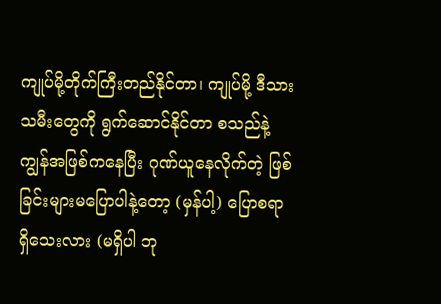ကျုပ်မို့တိုက်ကြီးတည်နိုင်တာ၊ ကျုပ်မို့ ဒီသားသမီးတွေကို ရွက်ဆောင်နိုင်တာ စသည်နဲ့ ကျွန်အဖြစ်ကနေပြီး ဂုဏ်ယူနေလိုက်တဲ့ ဖြစ်ခြင်းများမပြောပါနဲ့တော့ (မှန်ပါ့) ပြောစရာရှိသေးလား (မရှိပါ ဘု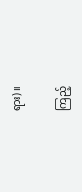ရား)။

ကြည့်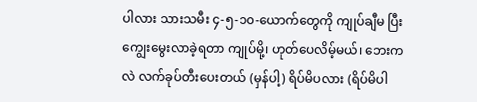ပါလား သားသမီး ၄-၅-၁၀-ယောက်တွေကို ကျုပ်ချီမ ပြီးကျွေးမွေးလာခဲ့ရတာ ကျုပ်မို့၊ ဟုတ်ပေလိမ့်မယ်၊ ဘေးကလဲ လက်ခုပ်တီးပေးတယ် (မှန်ပါ့) ရိပ်မိပလား (ရိပ်မိပါ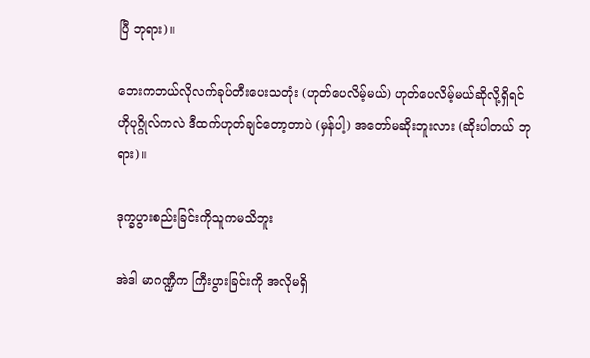ပြီ ဘုရား)။

ဘေးကဘယ်လိုလက်ခုပ်တီးပေးသတုံး (ဟုတ်ပေလိမ့်မယ်) ဟုတ်ပေလိမ့်မယ်ဆိုလို့ရှိရင် ဟိုပုဂ္ဂိုလ်ကလဲ ဒီထက်ဟုတ်ချင်တော့တာပဲ (မှန်ပါ့) အတော်မဆိုးဘူးလား (ဆိုးပါတယ် ဘုရား)။

ဒုက္ခပွားစည်းခြင်းကိုသူကမသိဘူး

အဲဒါ မာဂဏ္ဍီက ကြီးပွားခြင်းကို အလိုမရှိ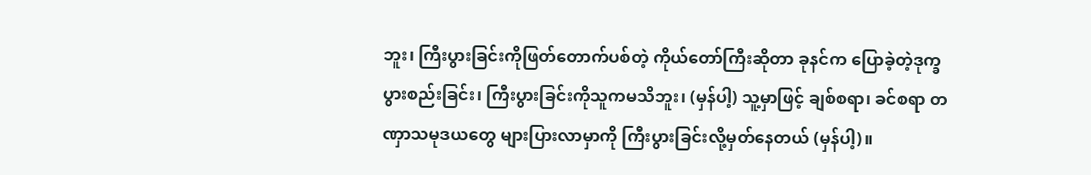ဘူး၊ ကြီးပွားခြင်းကိုဖြတ်တောက်ပစ်တဲ့ ကိုယ်တော်ကြီးဆိုတာ ခုနင်က ပြောခဲ့တဲ့ဒုက္ခပွားစည်းခြင်း၊ ကြီးပွားခြင်းကိုသူကမသိဘူး၊ (မှန်ပါ့) သူ့မှာဖြင့် ချစ်စရာ၊ ခင်စရာ တဏှာသမုဒယတွေ များပြားလာမှာကို ကြီးပွားခြင်းလို့မှတ်နေတယ် (မှန်ပါ့)။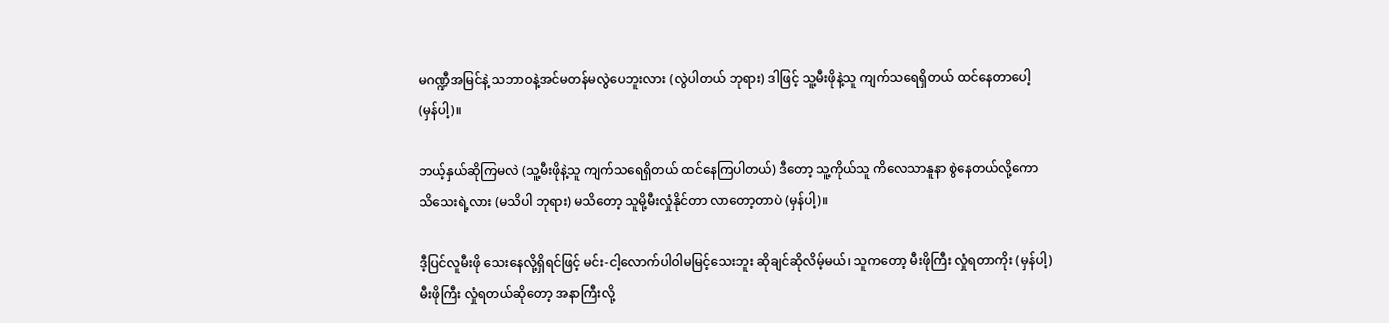မဂဏ္ဍီအမြင်နဲ့ သဘာဝနဲ့အင်မတန်မလွဲပေဘူးလား (လွဲပါတယ် ဘုရား) ဒါဖြင့် သူ့မီးဖိုနဲ့သူ ကျက်သရေရှိတယ် ထင်နေတာပေါ့ (မှန်ပါ့)။

ဘယ့်နှယ်ဆိုကြမလဲ (သူ့မီးဖိုနဲ့သူ ကျက်သရေရှိတယ် ထင်နေကြပါတယ်) ဒီတော့ သူ့ကိုယ်သူ ကိလေသာနူနာ စွဲနေတယ်လို့ကော သိသေးရဲ့လား (မသိပါ ဘုရား) မသိတော့ သူမို့မီးလှုံနိုင်တာ လာတော့တာပဲ (မှန်ပါ့)။

ဒီ့ပြင်လူမီးဖို သေးနေလို့ရှိရင်ဖြင့် မင်း-ငါ့လောက်ပါဝါမမြင့်သေးဘူး ဆိုချင်ဆိုလိမ့်မယ်၊ သူကတော့ မီးဖိုကြီး လှုံရတာကိုး (မှန်ပါ့) မီးဖိုကြီး လှုံရတယ်ဆိုတော့ အနာကြီးလို့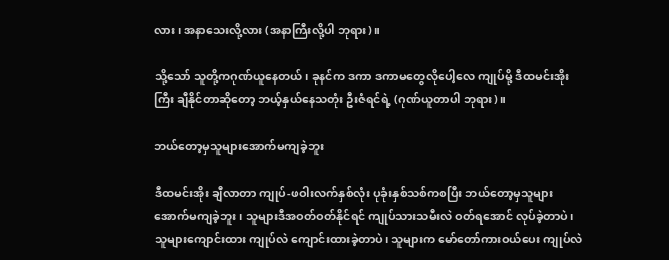လား၊ အနာသေးလို့လား (အနာကြီးလို့ပါ ဘုရား)။

သို့သော် သူတို့ကဂုဏ်ယူနေတယ်၊ ခုနင်က ဒကာ ဒကာမတွေလိုပေါ့လေ ကျုပ်မို့ ဒီထမင်းအိုးကြီး ချီနိုင်တာဆိုတော့ ဘယ့်နှယ်နေသတုံး ဦးဇံရင်ရဲ့ (ဂုဏ်ယူတာပါ ဘုရား)။

ဘယ်တော့မှသူများအောက်မကျခဲ့ဘူး

ဒီထမင်းအိုး ချီလာတာ ကျုပ်-ဖဝါးလက်နှစ်လုံး ပုခုံးနှစ်သစ်ကစပြီး ဘယ်တော့မှသူများအောက်မကျခဲ့ဘူး၊ သူများဒီအဝတ်ဝတ်နိုင်ရင် ကျုပ်သားသမီးလဲ ဝတ်ရအောင် လုပ်ခဲ့တာပဲ၊ သူများကျောင်းထား ကျုပ်လဲ ကျောင်းထားခဲ့တာပဲ၊ သူများက မော်တော်ကားဝယ်ပေး ကျုပ်လဲ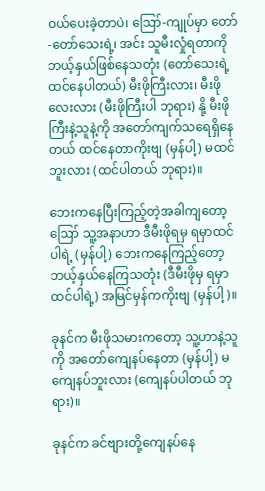ဝယ်ပေးခဲ့တာပဲ၊ ဪ-ကျုပ်မှာ တော်-တော်သေးရဲ့၊ အင်း သူမီးလှုံရတာကို ဘယ့်နှယ်ဖြစ်နေသတုံး (တော်သေးရဲ့ထင်နေပါတယ်) မီးဖိုကြီးလား၊ မီးဖိုလေးလား (မီးဖိုကြီးပါ ဘုရား) နို့ မီးဖိုကြီးနဲ့သူနဲ့ကို အတော်ကျက်သရေရှိနေတယ် ထင်နေတာကိုးဗျ (မှန်ပါ့) မထင်ဘူးလား (ထင်ပါတယ် ဘုရား)။

ဘေးကနေပြီးကြည့်တဲ့အခါကျတော့ ဪ သူ့အနာဟာ ဒီမီးဖိုရမှ ရမှာထင်ပါရဲ့ (မှန်ပါ့) ဘေးကနေကြည့်တော့ ဘယ့်နှယ်နေကြသတုံး (ဒီမီးဖိုမှ ရမှာထင်ပါရဲ့) အမြင်မှန်ကကိုးဗျ (မှန်ပါ့)။

ခုနင်က မီးဖိုသမားကတော့ သူ့ဟာနဲ့သူကို အတော်ကျေနပ်နေတာ (မှန်ပါ့) မကျေနပ်ဘူးလား (ကျေနပ်ပါတယ် ဘုရား)။

ခုနင်က ခင်ဗျားတို့ကျေနပ်နေ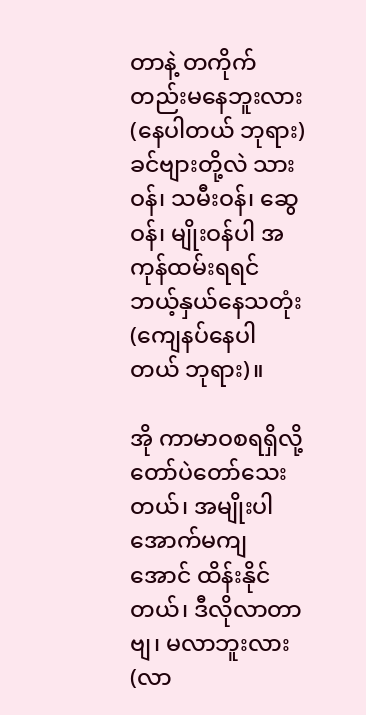တာနဲ့ တကိုက်တည်းမနေဘူးလား (နေပါတယ် ဘုရား) ခင်ဗျားတို့လဲ သားဝန်၊ သမီးဝန်၊ ဆွေဝန်၊ မျိုးဝန်ပါ အကုန်ထမ်းရရင် ဘယ့်နှယ်နေသတုံး (ကျေနပ်နေပါတယ် ဘုရား)။

အို ကာမာဝစရရှိလို့ တော်ပဲတော်သေးတယ်၊ အမျိုးပါအောက်မကျအောင် ထိန်းနိုင်တယ်၊ ဒီလိုလာတာဗျ၊ မလာဘူးလား (လာ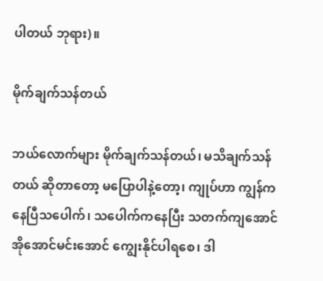ပါတယ် ဘုရား)။

မိုက်ချက်သန်တယ်

ဘယ်လောက်များ မိုက်ချက်သန်တယ်၊ မသိချက်သန်တယ် ဆိုတာတော့ မပြောပါနဲ့တော့၊ ကျုပ်ဟာ ကျွန်ကနေပြီသပေါက်၊ သပေါက်ကနေပြီး သတက်ကျအောင် အိုအောင်မင်းအောင် ကျွေးနိုင်ပါရစေ၊ ဒါ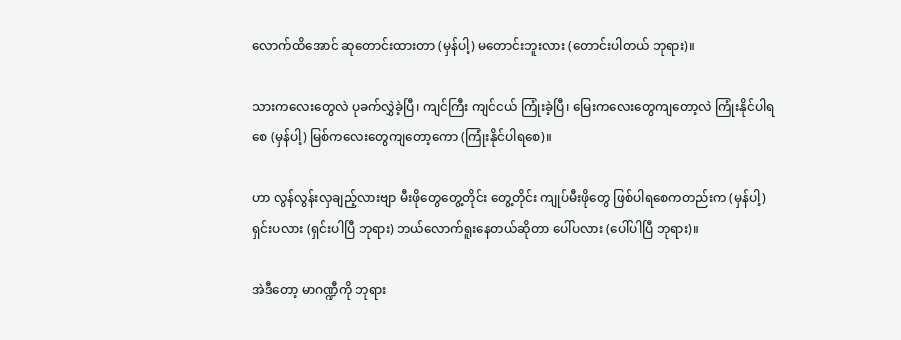လောက်ထိအောင် ဆုတောင်းထားတာ (မှန်ပါ့) မတောင်းဘူးလား (တောင်းပါတယ် ဘုရား)။

သားကလေးတွေလဲ ပုခက်လွှဲခဲ့ပြီ၊ ကျင်ကြီး ကျင်ငယ် ကြုံးခဲ့ပြီ၊ မြေးကလေးတွေကျတော့လဲ ကြုံးနိုင်ပါရစေ (မှန်ပါ့) မြစ်ကလေးတွေကျတော့ကော (ကြုံးနိုင်ပါရစေ)။

ဟာ လွန်လွန်းလှချည့်လားဗျာ မီးဖိုတွေတွေ့တိုင်း တွေ့တိုင်း ကျုပ်မီးဖိုတွေ ဖြစ်ပါရစေကတည်းက (မှန်ပါ့) ရှင်းပလား (ရှင်းပါပြီ ဘုရား) ဘယ်လောက်ရူးနေတယ်ဆိုတာ ပေါ်ပလား (ပေါ်ပါပြီ ဘုရား)။

အဲဒီတော့ မာဂဏ္ဍီကို ဘုရား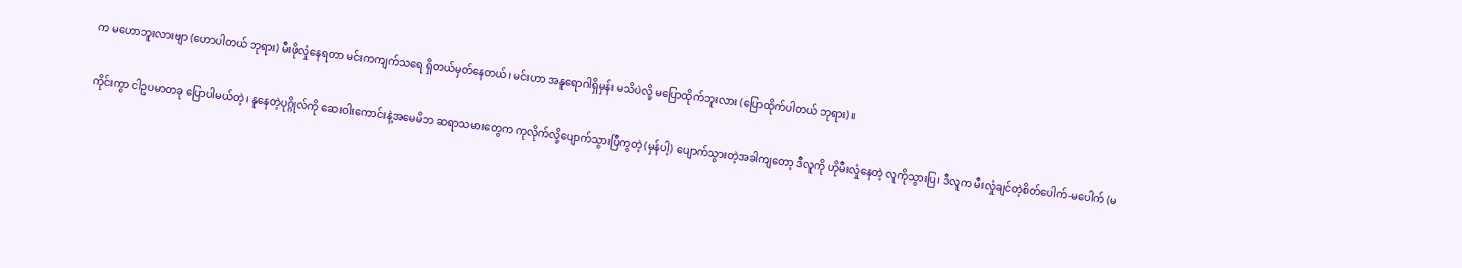က မဟောဘူးလားဗျာ (ဟောပါတယ် ဘုရား) မီးဖိုလှုံနေရတာ မင်းကကျက်သရေ ရှိတယ်မှတ်နေတယ်၊ မင်းဟာ အနူရောဂါရှိမှန်း မသိပဲလို့ မပြောထိုက်ဘူးလား (ပြောထိုက်ပါတယ် ဘုရား)။

ကိုင်းကွာ ငါဥပမာတခု ပြောပါမယ်တဲ့၊ နူနေတဲ့ပုဂ္ဂိုလ်ကို ဆေးဝါးကောင်းနဲ့အမေမိဘ ဆရာသမားတွေက ကုလိုက်လို့ပျောက်သွားပြီကွတဲ့ (မှန်ပါ့) ပျောက်သွားတဲ့အခါကျတော့ ဒီလူကို ဟိုမီးလှုံနေတဲ့ လူကိုသွားပြ၊ ဒီလူက မီးလှုံချင်တဲ့စိတ်ပေါက်-မပေါက် (မ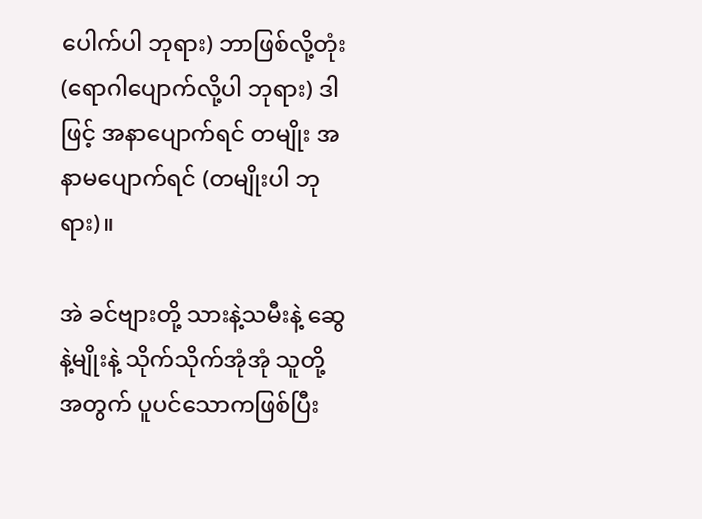ပေါက်ပါ ဘုရား) ဘာဖြစ်လို့တုံး (ရောဂါပျောက်လို့ပါ ဘုရား) ဒါဖြင့် အနာပျောက်ရင် တမျိုး အနာမပျောက်ရင် (တမျိုးပါ ဘုရား)။

အဲ ခင်ဗျားတို့ သားနဲ့သမီးနဲ့ ဆွေနဲ့မျိုးနဲ့ သိုက်သိုက်အုံအုံ သူတို့အတွက် ပူပင်သောကဖြစ်ပြီး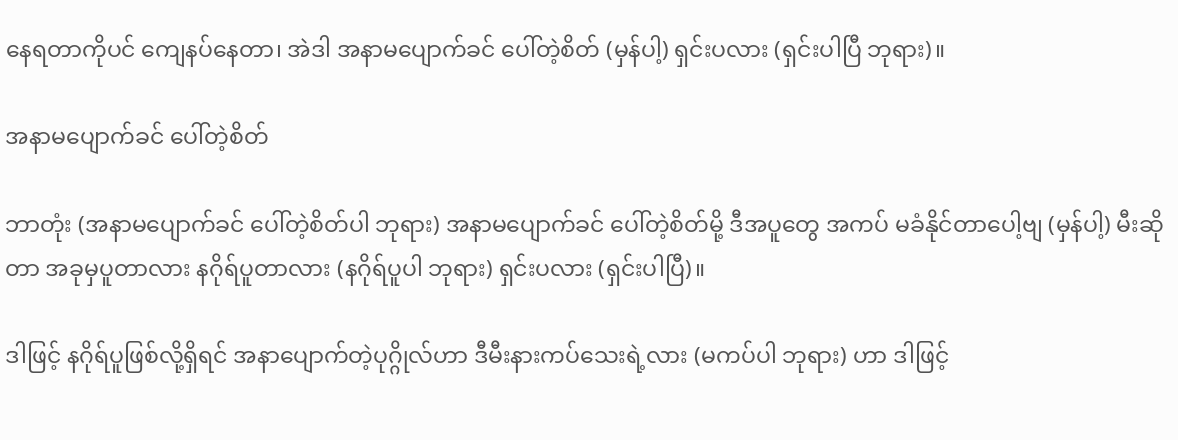နေရတာကိုပင် ကျေနပ်နေတာ၊ အဲဒါ အနာမပျောက်ခင် ပေါ်တဲ့စိတ် (မှန်ပါ့) ရှင်းပလား (ရှင်းပါပြီ ဘုရား)။

အနာမပျောက်ခင် ပေါ်တဲ့စိတ်

ဘာတုံး (အနာမပျောက်ခင် ပေါ်တဲ့စိတ်ပါ ဘုရား) အနာမပျောက်ခင် ပေါ်တဲ့စိတ်မို့ ဒီအပူတွေ အကပ် မခံနိုင်တာပေါ့ဗျ (မှန်ပါ့) မီးဆိုတာ အခုမှပူတာလား နဂိုရ်ပူတာလား (နဂိုရ်ပူပါ ဘုရား) ရှင်းပလား (ရှင်းပါပြီ)။

ဒါဖြင့် နဂိုရ်ပူဖြစ်လို့ရှိရင် အနာပျောက်တဲ့ပုဂ္ဂိုလ်ဟာ ဒီမီးနားကပ်သေးရဲ့လား (မကပ်ပါ ဘုရား) ဟာ ဒါဖြင့်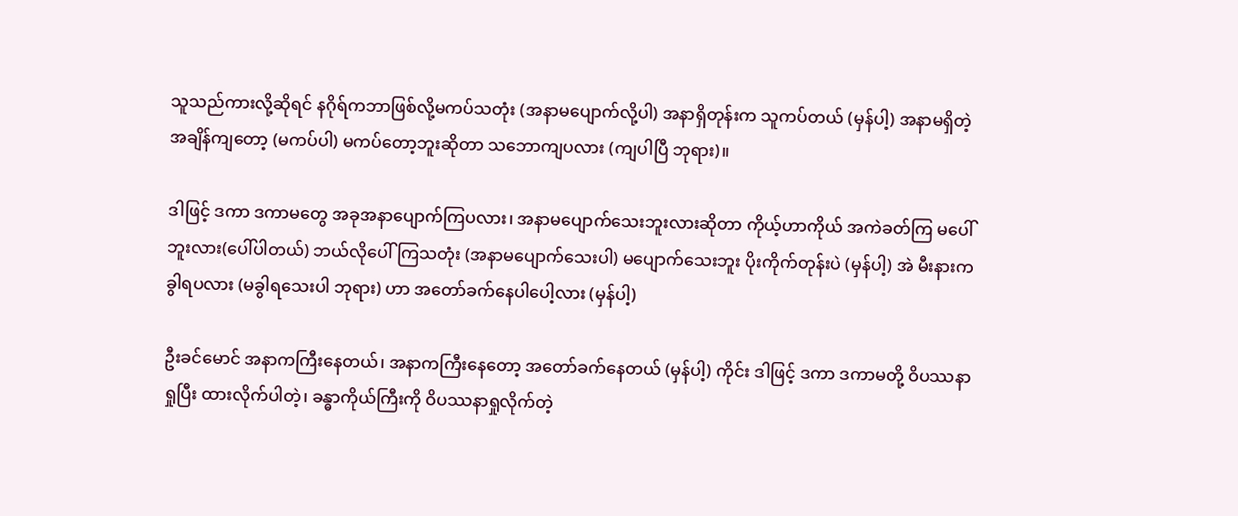သူသည်ကားလို့ဆိုရင် နဂိုရ်ကဘာဖြစ်လို့မကပ်သတုံး (အနာမပျောက်လို့ပါ) အနာရှိတုန်းက သူကပ်တယ် (မှန်ပါ့) အနာမရှိတဲ့အချိန်ကျတော့ (မကပ်ပါ) မကပ်တော့ဘူးဆိုတာ သဘောကျပလား (ကျပါပြီ ဘုရား)။

ဒါဖြင့် ဒကာ ဒကာမတွေ အခုအနာပျောက်ကြပလား၊ အနာမပျောက်သေးဘူးလားဆိုတာ ကိုယ့်ဟာကိုယ် အကဲခတ်ကြ မပေါ်ဘူးလား(ပေါ်ပါတယ်) ဘယ်လိုပေါ်ကြသတုံး (အနာမပျောက်သေးပါ) မပျောက်သေးဘူး ပိုးကိုက်တုန်းပဲ (မှန်ပါ့) အဲ မီးနားက ခွါရပလား (မခွါရသေးပါ ဘုရား) ဟာ အတော်ခက်နေပါပေါ့လား (မှန်ပါ့)

ဦးခင်မောင် အနာကကြီးနေတယ်၊ အနာကကြီးနေတော့ အတော်ခက်နေတယ် (မှန်ပါ့) ကိုင်း ဒါဖြင့် ဒကာ ဒကာမတို့ ဝိပဿနာရှုပြီး ထားလိုက်ပါတဲ့၊ ခန္ဓာကိုယ်ကြီးကို ဝိပဿနာရှုလိုက်တဲ့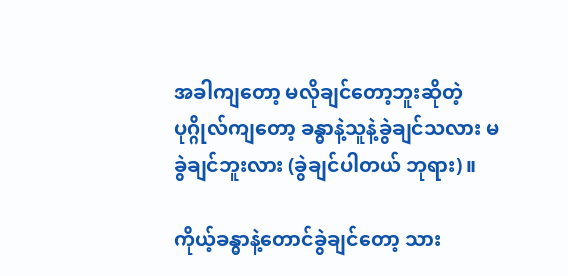အခါကျတော့ မလိုချင်တော့ဘူးဆိုတဲ့ ပုဂ္ဂိုလ်ကျတော့ ခန္ဓာနဲ့သူနဲ့ခွဲချင်သလား မခွဲချင်ဘူးလား (ခွဲချင်ပါတယ် ဘုရား)။

ကိုယ့်ခန္ဓာနဲ့တောင်ခွဲချင်တော့ သား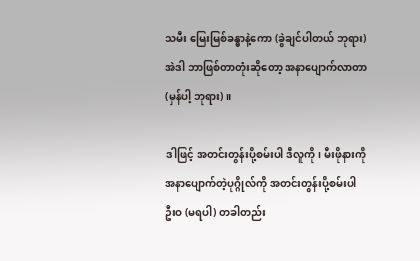သမီး မြေးမြစ်ခန္ဓာနဲ့ကော (ခွဲချင်ပါတယ် ဘုရား) အဲဒါ ဘာဖြစ်တာတုံးဆိုတော့ အနာပျောက်လာတာ (မှန်ပါ့ ဘုရား)။

ဒါဖြင့် အတင်းတွန်းပို့စမ်းပါ ဒီလူကို၊ မီးဖိုနားကို အနာပျောက်တဲ့ပုဂ္ဂိုလ်ကို အတင်းတွန်းပို့စမ်းပါ ဦးဝ (မရပါ) တခါတည်း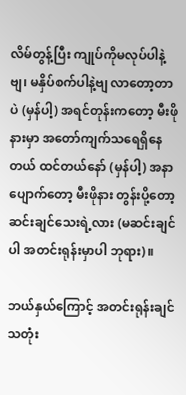လိမ်တွန့်ပြီး ကျုပ်ကိုမလုပ်ပါနဲ့ဗျ၊ မနှိပ်စက်ပါနဲ့ဗျ လာတော့တာပဲ (မှန်ပါ့) အရင်တုန်းကတော့ မီးဖိုနားမှာ အတော်ကျက်သရေရှိနေတယ် ထင်တယ်နော် (မှန်ပါ့) အနာပျောက်တော့ မီးဖိုနား တွန်းပို့တော့ ဆင်းချင်သေးရဲ့လား (မဆင်းချင်ပါ အတင်းရုန်းမှာပါ ဘုရား)။

ဘယ်နှယ်ကြောင့် အတင်းရုန်းချင်သတုံး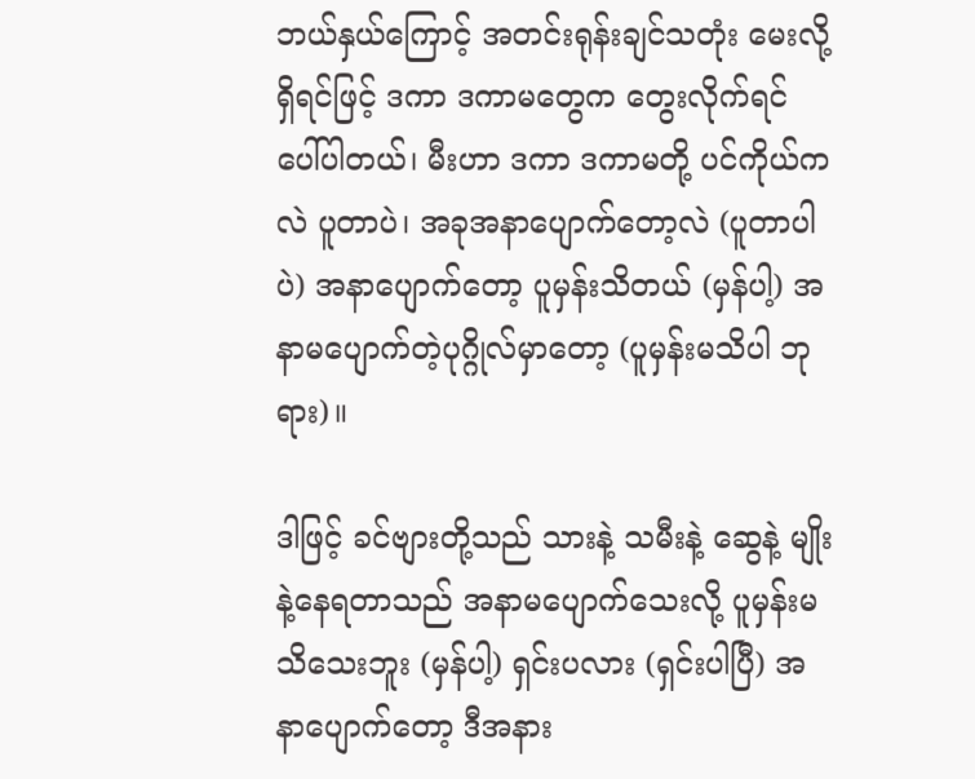ဘယ်နှယ်ကြောင့် အတင်းရုန်းချင်သတုံး မေးလို့ရှိရင်ဖြင့် ဒကာ ဒကာမတွေက တွေးလိုက်ရင် ပေါ်ပါတယ်၊ မီးဟာ ဒကာ ဒကာမတို့ ပင်ကိုယ်ကလဲ ပူတာပဲ၊ အခုအနာပျောက်တော့လဲ (ပူတာပါပဲ) အနာပျောက်တော့ ပူမှန်းသိတယ် (မှန်ပါ့) အနာမပျောက်တဲ့ပုဂ္ဂိုလ်မှာတော့ (ပူမှန်းမသိပါ ဘုရား)။

ဒါဖြင့် ခင်ဗျားတို့သည် သားနဲ့ သမီးနဲ့ ဆွေနဲ့ မျိုးနဲ့နေရတာသည် အနာမပျောက်သေးလို့ ပူမှန်းမသိသေးဘူး (မှန်ပါ့) ရှင်းပလား (ရှင်းပါပြီ) အနာပျောက်တော့ ဒီအနား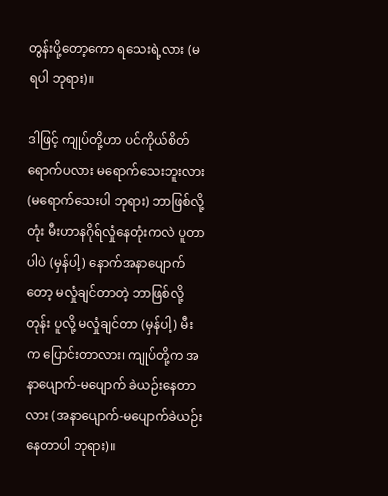တွန်းပို့တော့ကော ရသေးရဲ့လား (မရပါ ဘုရား)။

ဒါဖြင့် ကျုပ်တို့ဟာ ပင်ကိုယ်စိတ် ရောက်ပလား မရောက်သေးဘူးလား (မရောက်သေးပါ ဘုရား) ဘာဖြစ်လို့တုံး မီးဟာနဂိုရ်လှုံနေတုံးကလဲ ပူတာပါပဲ (မှန်ပါ့) နောက်အနာပျောက်တော့ မလှုံချင်တာတဲ့ ဘာဖြစ်လို့တုန်း ပူလို့ မလှုံချင်တာ (မှန်ပါ့) မီးက ပြောင်းတာလား၊ ကျုပ်တို့က အနာပျောက်-မပျောက် ခဲယဉ်းနေတာလား (အနာပျောက်-မပျောက်ခဲယဉ်းနေတာပါ ဘုရား)။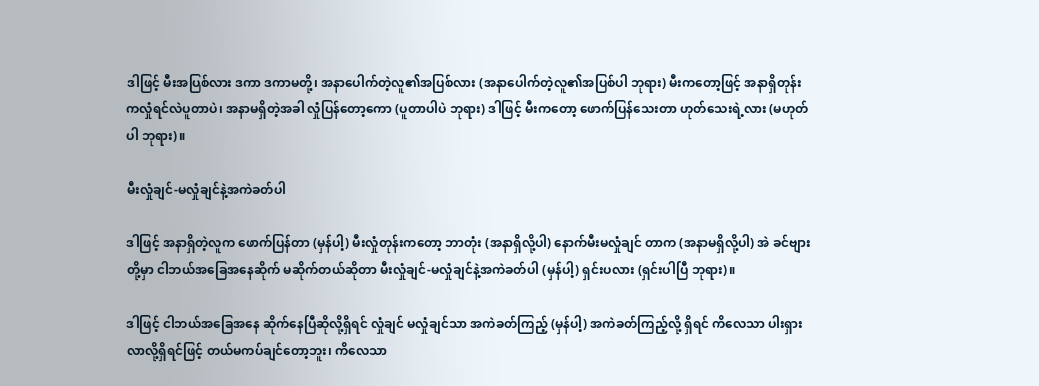ဒါဖြင့် မီးအပြစ်လား ဒကာ ဒကာမတို့၊ အနာပေါက်တဲ့လူ၏အပြစ်လား (အနာပေါက်တဲ့လူ၏အပြစ်ပါ ဘုရား) မီးကတော့ဖြင့် အနာရှိတုန်းကလှုံရင်လဲပူတာပဲ၊ အနာမရှိတဲ့အခါ လှုံပြန်တော့ကော (ပူတာပါပဲ ဘုရား) ဒါဖြင့် မီးကတော့ ဖောက်ပြန်သေးတာ ဟုတ်သေးရဲ့လား (မဟုတ်ပါ ဘုရား)။

မီးလှုံချင်-မလှုံချင်နဲ့အကဲခတ်ပါ

ဒါဖြင့် အနာရှိတဲ့လူက ဖောက်ပြန်တာ (မှန်ပါ့) မီးလှုံတုန်းကတော့ ဘာတုံး (အနာရှိလို့ပါ) နောက်မီးမလှုံချင် တာက (အနာမရှိလို့ပါ) အဲ ခင်ဗျားတို့မှာ ငါဘယ်အခြေအနေဆိုက် မဆိုက်တယ်ဆိုတာ မီးလှုံချင်-မလှုံချင်နဲ့အကဲခတ်ပါ (မှန်ပါ့) ရှင်းပလား (ရှင်းပါပြီ ဘုရား)။

ဒါဖြင့် ငါဘယ်အခြေအနေ ဆိုက်နေပြီဆိုလို့ရှိရင် လှုံချင် မလှုံချင်သာ အကဲခတ်ကြည့် (မှန်ပါ့) အကဲခတ်ကြည့်လို့ ရှိရင် ကိလေသာ ပါးရှားလာလို့ရှိရင်ဖြင့် တယ်မကပ်ချင်တော့ဘူး၊ ကိလေသာ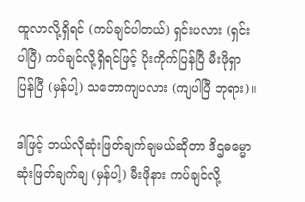ထူလာလို့ရှိရင် (ကပ်ချင်ပါတယ်) ရှင်းပလား (ရှင်းပါပြီ) ကပ်ချင်လို့ရှိရင်ဖြင့် ပိုးကိုက်ပြန်ပြီ မီးဖိုရှာပြန်ပြီ (မှန်ပါ့) သဘောကျပလား (ကျပါပြီ ဘုရား)။

ဒါဖြင့် ဘယ်လိုဆုံးဖြတ်ချက်ချမယ်ဆိုတာ ဒိဌဓမ္မောဆုံးဖြတ်ချက်ချ (မှန်ပါ့) မီးဖိုနား ကပ်ချင်လို့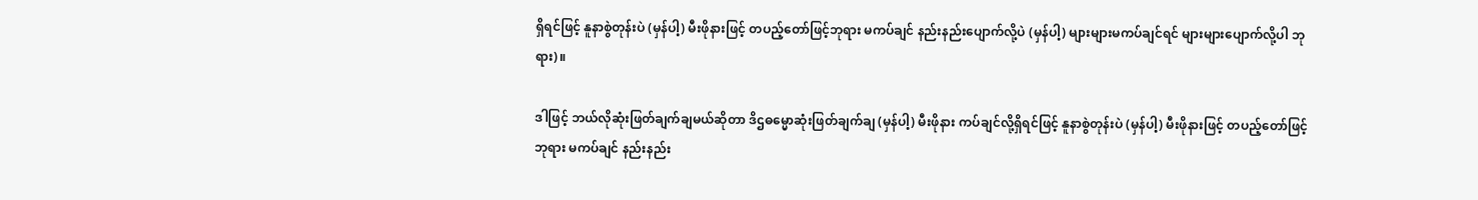ရှိရင်ဖြင့် နူနာစွဲတုန်းပဲ (မှန်ပါ့) မီးဖိုနားဖြင့် တပည့်တော်ဖြင့်ဘုရား မကပ်ချင် နည်းနည်းပျောက်လို့ပဲ (မှန်ပါ့) များများမကပ်ချင်ရင် များများပျောက်လို့ပါ ဘုရား)။

ဒါဖြင့် ဘယ်လိုဆုံးဖြတ်ချက်ချမယ်ဆိုတာ ဒိဌဓမ္မောဆုံးဖြတ်ချက်ချ (မှန်ပါ့) မီးဖိုနား ကပ်ချင်လို့ရှိရင်ဖြင့် နူနာစွဲတုန်းပဲ (မှန်ပါ့) မီးဖိုနားဖြင့် တပည့်တော်ဖြင့်ဘုရား မကပ်ချင် နည်းနည်း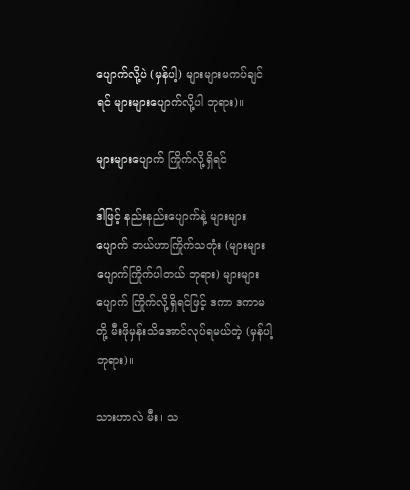ပျောက်လို့ပဲ (မှန်ပါ့) များများမကပ်ချင်ရင် များများပျောက်လို့ပါ ဘုရား)။

များများပျောက် ကြိုက်လို့ရှိရင်

ဒါဖြင့် နည်းနည်းပျောက်နဲ့ များများပျောက် ဘယ်ဟာကြိုက်သတုံး (များများပျောက်ကြိုက်ပါတယ် ဘုရား) များများပျောက် ကြိုက်လို့ရှိရင်ဖြင့် ဒကာ ဒကာမတို့ မီးဖိုမှန်းသိအောင်လုပ်ရမယ်တဲ့ (မှန်ပါ့ ဘုရား)။

သားဟာလဲ မီး၊ သ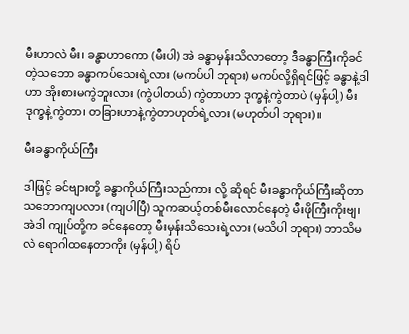မီးဟာလဲ မီး၊ ခန္ဓာဟာကော (မီးပါ) အဲ ခန္ဓာမှန်းသိလာတော့ ဒီခန္ဓာကြီးကိုခင်တဲ့သဘော ခန္ဓာကပ်သေးရဲ့လား (မကပ်ပါ ဘုရား) မကပ်လို့ရှိရင်ဖြင့် ခန္ဓာနဲ့ဒါဟာ အိုးစားမကွဲဘူးလား (ကွဲပါတယ်) ကွဲတာဟာ ဒုက္ခနဲ့ကွဲတာပဲ (မှန်ပါ့) မီးဒုက္ခနဲ့ကွဲတာ၊ တခြားဟာနဲ့ကွဲတာဟုတ်ရဲ့လား (မဟုတ်ပါ ဘုရား)။

မီးခန္ဓာကိုယ်ကြီး

ဒါဖြင့် ခင်ဗျားတို့ ခန္ဓာကိုယ်ကြီးသည်ကား လို့ ဆိုရင် မီးခန္ဓာကိုယ်ကြီးဆိုတာ သဘောကျပလား (ကျပါပြီ) သူကဆယ့်တစ်မီးလောင်နေတဲ့ မီးဖိုကြီးကိုးဗျ၊ အဲဒါ ကျုပ်တို့က ခင်နေတော့ မီးမှန်းသိသေးရဲ့လား (မသိပါ ဘုရား) ဘာသိမလဲ ရောဂါထနေတာကိုး (မှန်ပါ့) ရိပ်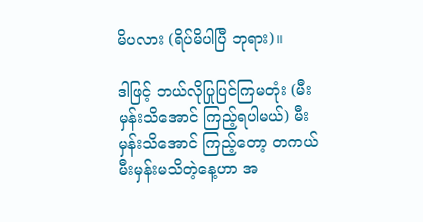မိပလား (ရိပ်မိပါပြီ ဘုရား)။

ဒါဖြင့် ဘယ်လိုပြုပြင်ကြမတုံး (မီးမှန်းသိအောင် ကြည့်ရပါမယ်) မီးမှန်းသိအောင် ကြည့်တော့ တကယ်မီးမှန်းမသိတဲ့နေ့ဟာ အ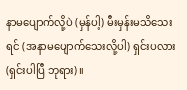နာမပျောက်လို့ပဲ (မှန်ပါ့) မီးမှန်းမသိသေးရင် (အနာမပျောက်သေးလို့ပါ) ရှင်းပလား (ရှင်းပါပြီ ဘုရား)။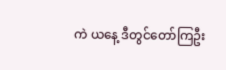ကဲ ယနေ့ ဒီတွင်တော်ကြဦး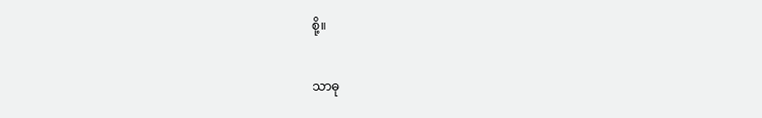စို့။

သာဓု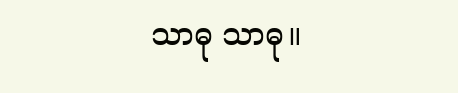သာဓု သာဓု။